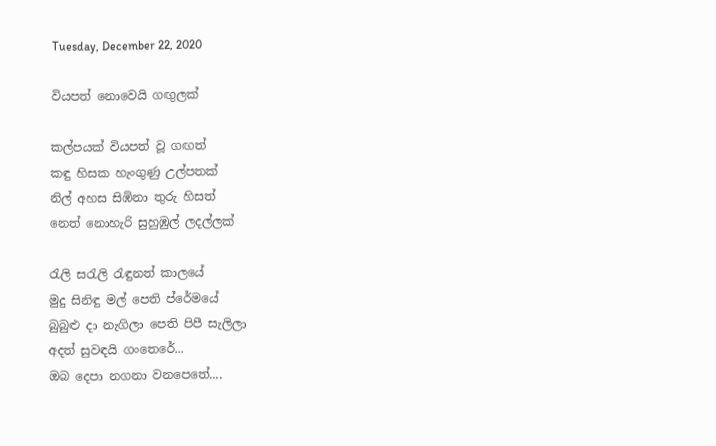Tuesday, December 22, 2020

වියපත් නොවෙයි ගඟුලක්

කල්පයක් වියපත් වූ ගඟත්
කඳු හිසක හැංගුණු උල්පතක්
නිල් අහස සිඹිනා තුරු හිසත්
නෙත් නොහැරි සුහුඹුල් ලදල්ලක්

රැලි සරැලි රැඳුනත් කාලයේ
මුදු සිනිඳු මල් පෙති ප්රේමයේ
බුබුළු දා නැගිලා පෙති පිපී සැලිලා
අදත් සුවඳයි ගංතෙරේ...
ඔබ දෙපා නගනා වනපෙතේ....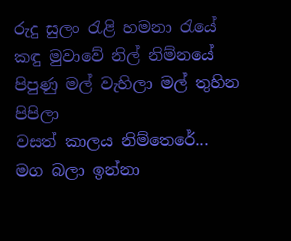රුදු සුලං රැළි හමනා රැයේ
කඳු මුවාවේ නිල් නිම්නයේ
පිපුණු මල් වැහිලා මල් තුහින පිපිලා
වසත් කාලය නිම්තෙරේ...
මග බලා ඉන්නා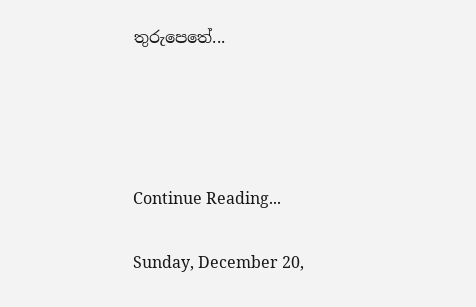තුරුපෙතේ...




Continue Reading...

Sunday, December 20,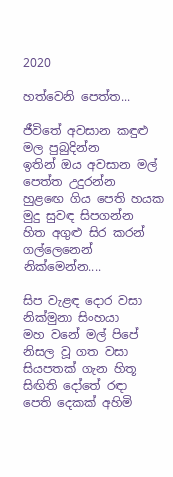2020

හත්වෙනි පෙත්ත...

ජීවිතේ අවසාන කඳුළු මල පුබුදින්න
ඉතින් ඔය අවසාන මල් පෙත්ත උදුරන්න
හුළඟෙ ගිය පෙති හයක මුදු සුවඳ සිපගන්න
හිත අගුළු සිර කරන් ගල්ලෙනෙන් නික්මෙන්න....

සිප වැළඳ දොර වසා නික්මුනා සිංහයා
මහ වනේ මල් පිපේ නිසල වූ ගත වසා
සියපතක් ගැන හිතූ සිඟිති දෝතේ රඳා
පෙති දෙකක් අහිමි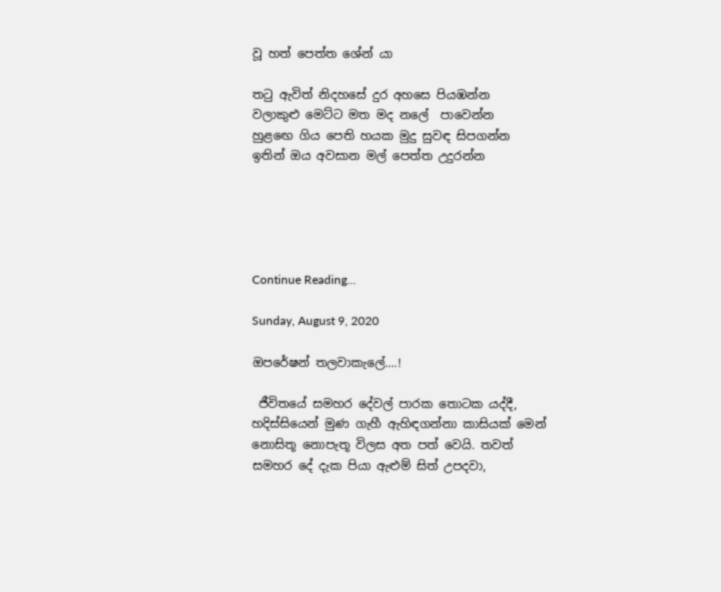වූ හත් පෙත්ත ශේන් යා

තටු ඇවිත් නිදහසේ දුර අහසෙ පියඹන්න
වලාකුළු මෙට්ට මත මද නලේ  පාවෙන්න
හුළඟෙ ගිය පෙති හයක මුදු සුවඳ සිපගන්න
ඉතින් ඔය අවසාන මල් පෙත්ත උදුරන්න





Continue Reading...

Sunday, August 9, 2020

ඔපරේෂන් තලවාකැලේ....!

 ජීවිතයේ සමහර දේවල් පාරක තොටක යද්දී, හදිස්සියෙන් මුණ ගැහී ඇහිඳගන්නා කාසියක් මෙන් නොසිතූ නොපැතූ විලස අත පත් වෙයි. තවත් සමහර දේ දැක පියා ඇළුම් සිත් උපදවා,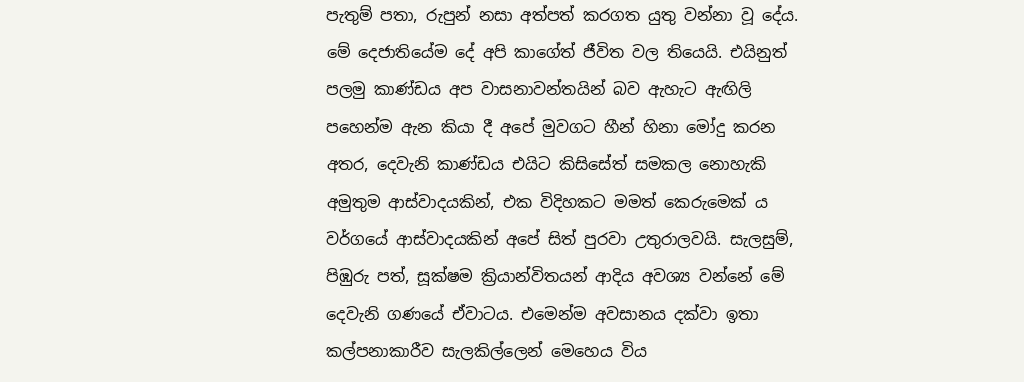පැතුම් පතා, රුපුන් නසා අත්පත් කරගත යුතු වන්නා වූ දේය. මේ දෙජාතියේම දේ අපි කාගේත් ජීවිත වල තියෙයි. එයිනුත් පලමු කාණ්ඩය අප වාසනාවන්තයින් බව ඇහැට ඇඟිලි පහෙන්ම ඇන කියා දී අපේ මුවගට හීන් හිනා මෝදු කරන අතර, දෙවැනි කාණ්ඩය එයිට කිසිසේත් සමකල නොහැකි අමුතුම ආස්වාදයකින්, එක විදිහකට මමත් කෙරුමෙක් ය වර්ගයේ ආස්වාදයකින් අප‌ේ සිත් පුරවා උතුරාලවයි. සැලසුම්, පිඹුරු පත්, සූක්ෂම ක්‍රියාන්විතයන් ආදිය අවශ්‍ය වන්නේ මේ දෙවැනි ගණයේ ඒවාටය. එමෙන්ම අවසානය දක්වා ඉතා කල්පනාකාරීව සැලකිල්ලෙන් මෙහෙය විය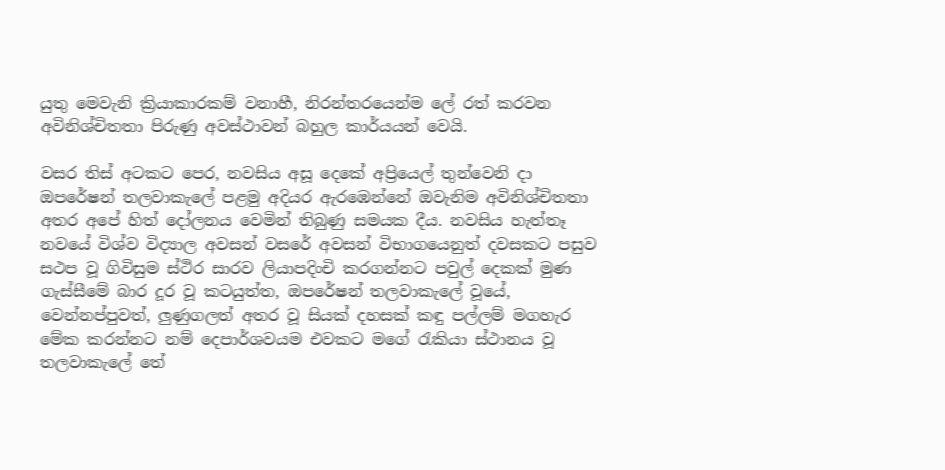යුතු මෙවැනි ක්‍රියාකාරකම් වනාහී, නිරන්තරයෙන්ම ලේ රත් කරවන අවිනිශ්චිතතා පිරුණු අවස්ථාවන් බහුල කාර්යයන් වෙයි.

වසර තිස් අටකට පෙර, නවසිය අසූ දෙකේ අප්‍රියෙල් තුන්වෙනි දා ඔපරේෂන් තලවාකැලේ පළමු අදියර ඇරඹෙන්නේ ඔවැනිම අවිනිශ්චිතතා අතර අපේ හිත් දෝලනය වෙමින් තිබුණු සමයක දීය. නවසිය හැත්තෑ නවයේ විශ්ව විද්‍යාල අවසන් වසරේ අවසන් විභාගයෙනුත් දවසකට පසුව සථප වූ ගිවිසුම ස්ථිර සාරව ලියාපදිංචි කරගන්නට පවුල් දෙකක් මුණ ගැස්සීමේ බාර දූර වූ කටයුත්ත, ඔපරේෂන් තලවාකැලේ වූයේ, වෙන්නප්පුවත්, ලුණුගලත් අතර වූ සියක් දහසක් කඳු පල්ලම් මගහැර මේක කරන්නට නම් දෙපාර්ශවයම එවකට මගේ රැකියා ස්ථානය වූ තලවාකැලේ තේ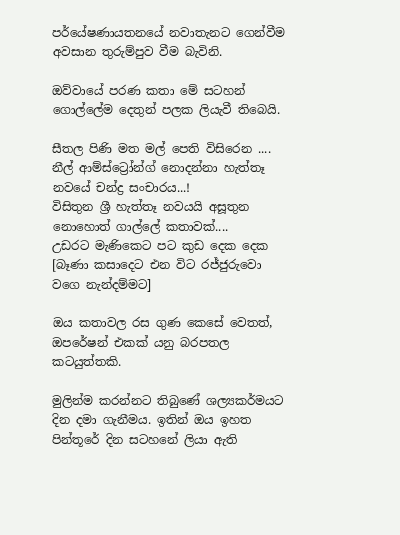පර්යේෂණායතනයේ නවාතැනට ගෙන්වීම අවසාන තුරුම්පුව වීම බැවිනි.

ඔව්වායේ පරණ කතා මේ සටහන් ගොල්ලේම දෙතුන් පලක ලියැවී තිබෙයි.

සීතල පිණි මත මල් පෙති විසිරෙන ....
නීල් ආම්ස්ට්‍රෝන්ග් නොදන්නා හැත්තෑ නවයේ චන්ද්‍ර සංචාරය...!
විසිතුන ශ්‍රී හැත්තෑ නවයයි අසූතුන නොහොත් ගාල්ලේ කතාවක්....
උඩරට මැණිකෙට පට කුඩ දෙක දෙක [බෑණා කසාදෙට එන විට රජ්ජුරුවො වගෙ නැන්දම්මට]

ඔය කතාවල රස ගුණ කෙසේ වෙතත්, ඔපරේෂන් එකක් යනු බරපතල කටයුත්තකි.

මුලින්ම කරන්නට තිබුණේ ශල්‍යකර්මයට දින දමා ගැනීමය. ඉතින් ඔය ඉහත පින්තූරේ දින සටහනේ ලියා ඇති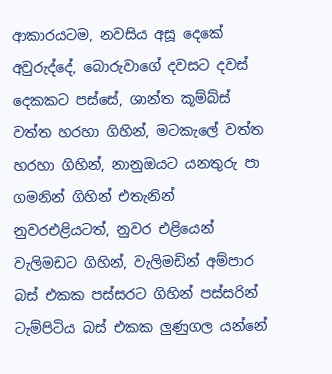ආකාරයටම, නවසිය අසූ දෙකේ අවුරුද්දේ, බොරුවාගේ දවසට දවස් දෙකකට පස්සේ, ශාන්ත කූම්බ්ස් වත්ත හරහා ගිහින්, මටකැලේ වත්ත හරහා ගිහින්, නානුඔයට යනතුරු පා ගමනින් ගිහින් එතැනින් නුවරඑළියටත්, නුවර එළියෙන් වැලිමඩට ගිහින්, වැලිමඩින් අම්පාර බස් එකක පස්සරට ගිහින් පස්සරින් ටැම්පිටිය බස් එකක ලුණුගල යන්නේ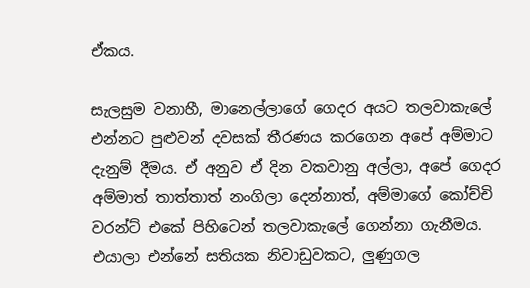ඒකය.

සැලසුම වනාහී, මානෙල්ලාගේ ගෙදර අයට තලවාකැලේ එන්නට පුළුවන් දවසක් තීරණය කරගෙන අපේ අම්මාට දැනුම් දීමය. ඒ අනුව ඒ දින වකවානු අල්ලා, අපේ ගෙදර අම්මාත් තාත්තාත් නංගිලා දෙන්නාත්, අම්මාගේ කෝච්චි වරන්ට් එකේ පිහිටෙන් තලවාකැලේ ගෙන්නා ගැනීමය. එයාලා එන්නේ සතියක නිවාඩුවකට, ලුණුගල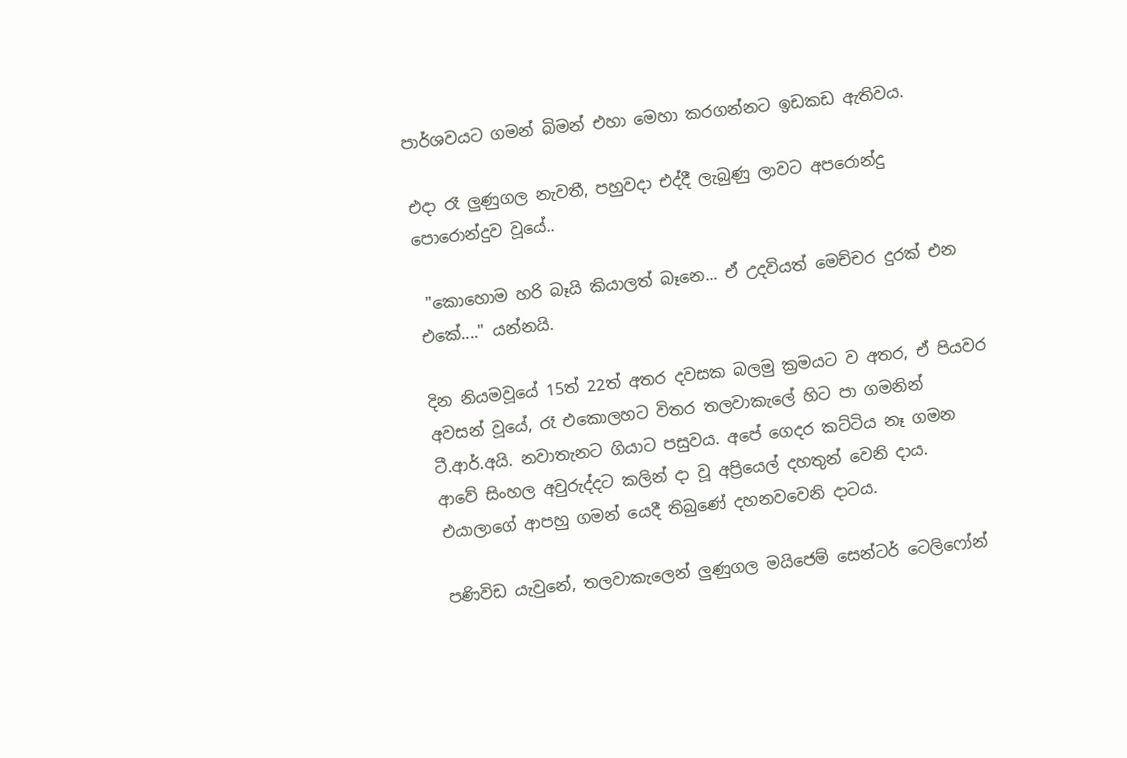පාර්ශවයට ගමන් බිමන් එහා මෙහා කරගන්නට ඉඩකඩ ඇතිවය.

එදා රෑ ලුණුගල නැවතී, පහුවදා එද්දී ලැබුණු ලාවට අපරොන්දු පොරොන්දුව වූයේ..

 "කොහොම හරි බෑයි කියාලත් බෑනෙ... ඒ උදවියත් මෙච්චර දුරක් එන එකේ...." යන්නයි.

දින නියමවූයේ 15ත් 22ත් අතර දවසක බලමු ක්‍රමයට ව අතර, ඒ පියවර අවසන් වූයේ, රෑ එකොලහට විතර තලවාකැලේ හිට පා ගමනින් ටී.ආර්.අයි. නවාතැනට ගියාට පසුවය. අපේ ගෙදර කට්ටිය නෑ ගමන ආවේ සිංහල අවුරුද්දට කලින් දා වූ අප්‍රියෙල් දහතුන් වෙනි දාය. එයාලාගේ ආපහු ගමන් යෙදී තිබුණේ දහනවවෙනි දාටය.

පණිවිඩ යැවුනේ, තලවාකැලෙන් ලුණුගල මයිජෙම් සෙන්ටර් ටෙලිෆෝන්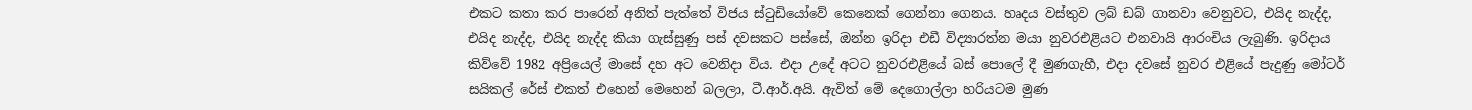එකට කතා කර පාරෙන් අනිත් පැත්තේ විජය ස්ටුඩියෝවේ කෙනෙක් ගෙන්නා ගෙනය. හෘදය වස්තුව ලබ් ඩබ් ගානවා වෙනුවට, එයිද නැද්ද, එයිද නැද්ද, එයිද නැද්ද කියා ගැස්සුණු පස් දවසකට පස්සේ, ඔන්න ඉරිදා එඩී විද්‍යාරත්න මයා නුවරඑළියට එනවායි ආරංචිය ලැබුණි. ඉරිදාය කිව්වේ 1982 අප්‍රියෙල් මාසේ දහ අට වෙනිදා විය. එදා උදේ අටට නුවරඑළියේ බස් පොලේ දී මුණගැහී, එදා දවසේ නුවර එළියේ පැදුණු මෝටර් සයිකල් රේස් එකත් එහෙන් මෙහෙන් බලලා, ටී.ආර්.අයි. ඇවිත් මේ දෙගොල්ලා හරියටම මුණ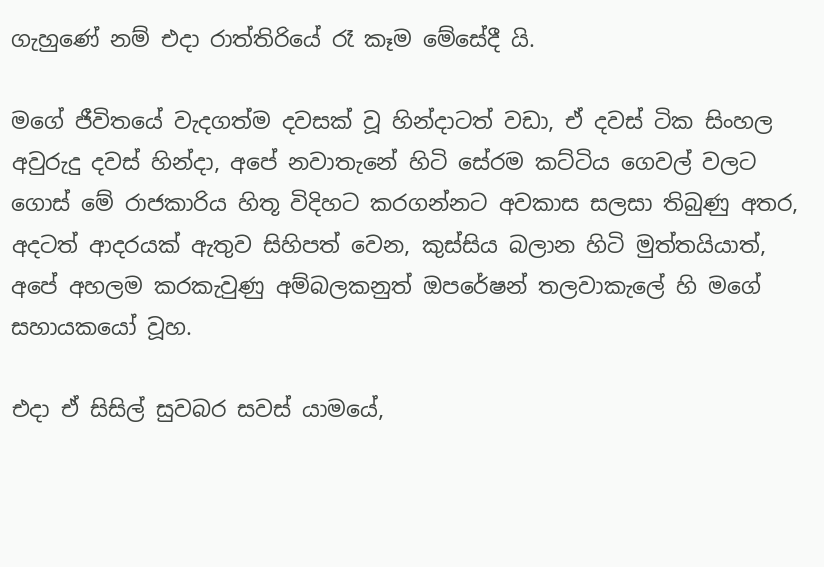ගැහුණේ නම් එදා රාත්තිරියේ රෑ කෑම මේසේදී යි.

මගේ ජීවිතයේ වැදගත්ම දවසක් වූ හින්දාටත් වඩා, ඒ දවස් ටික සිංහල අවුරුදු දවස් හින්දා, අපේ නවාතැනේ හිටි සේරම කට්ටිය ගෙවල් වලට ගොස් මේ රාජකාරිය හිතූ විදිහට කරගන්නට අවකාස සලසා තිබුණු අතර, අදටත් ආදරයක් ඇතුව සිහිපත් වෙන, කුස්සිය බලාන හිටි මුත්තයියාත්, අපේ අහලම කරකැවුණු අම්බලකනුත් ඔපරේෂන් තලවාකැලේ හි මගේ සහායකයෝ වූහ.

එදා ඒ සිසිල් සුවබර සවස් යාමයේ,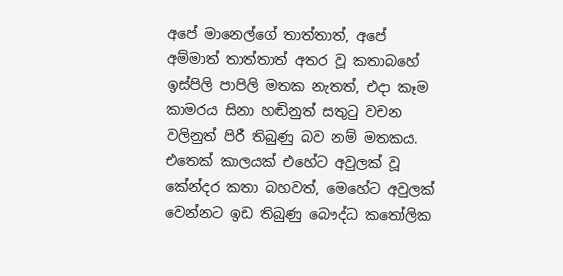අපේ මානෙල්ගේ තාත්තාත්, අපේ අම්මාත් තාත්තාත් අතර වූ කතාබහේ ඉස්පිලි පාපිලි මතක නැතත්, එදා කෑම කාමරය සිනා හඬිනුත් සතුටු වචන වලිනුත් පිරී තිබුණු බව නම් මතකය. එතෙක් කාලයක් එහේට අවුලක් වූ කේන්දර කතා බහවත්, මෙහේට අවුලක් වෙන්නට ඉඩ තිබුණු බෞද්ධ කතෝලික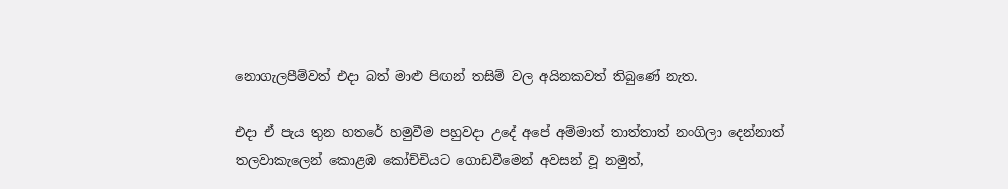නොගැලපීම්වත් එදා බත් මාළු පිඟන් තසිම් වල අයිනකවත් තිබුණේ නැත.

එදා ඒ පැය තුන හතරේ හමුවීම පහුවදා උදේ අපේ අම්මාත් තාත්තාත් නංගිලා දෙන්නාත්  තලවාකැලෙන් කොළඹ කෝච්චියට ගොඩවීමෙන් අවසන් වූ නමුත්,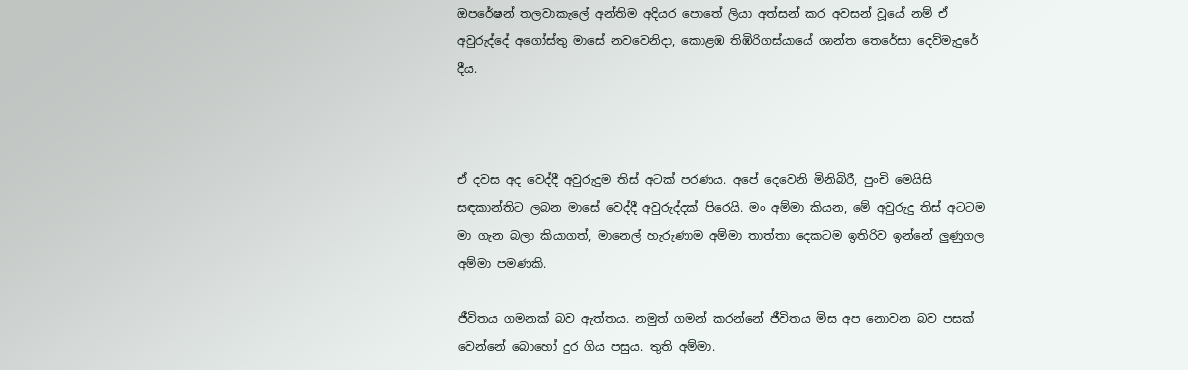ඔපරේෂන් තලවාකැලේ අන්තිම අදියර පොතේ ලියා අත්සන් කර අවසන් වූයේ නම් ඒ අවුරුද්දේ අගෝස්තු මාසේ නවවෙනිදා, කොළඹ තිඹිරිගස්යායේ ශාන්ත තෙරේසා දෙව්මැදුරේ දීය.



ඒ දවස අද වෙද්දී අවුරුදුම තිස් අටක් පරණය. අපේ දෙවෙනි මිනිබිරී, පුංචි මෙයිසි සඳකාන්තිට ලබන මාසේ වෙද්දී අවුරුද්දක් පිරෙයි. මං අම්මා කියන, මේ අවුරුදු තිස් අටටම මා ගැන බලා කියාගත්, මානෙල් හැරුණාම අම්මා තාත්තා දෙකටම ඉතිරිව ඉන්නේ ලුණුගල අම්මා පමණකි.

ජීවිතය ගමනක් බව ඇත්තය. නමුත් ගමන් කරන්නේ ජීවිතය මිස අප නොවන බව පසක් වෙන්නේ බොහෝ දුර ගිය පසුය. තුති අම්මා.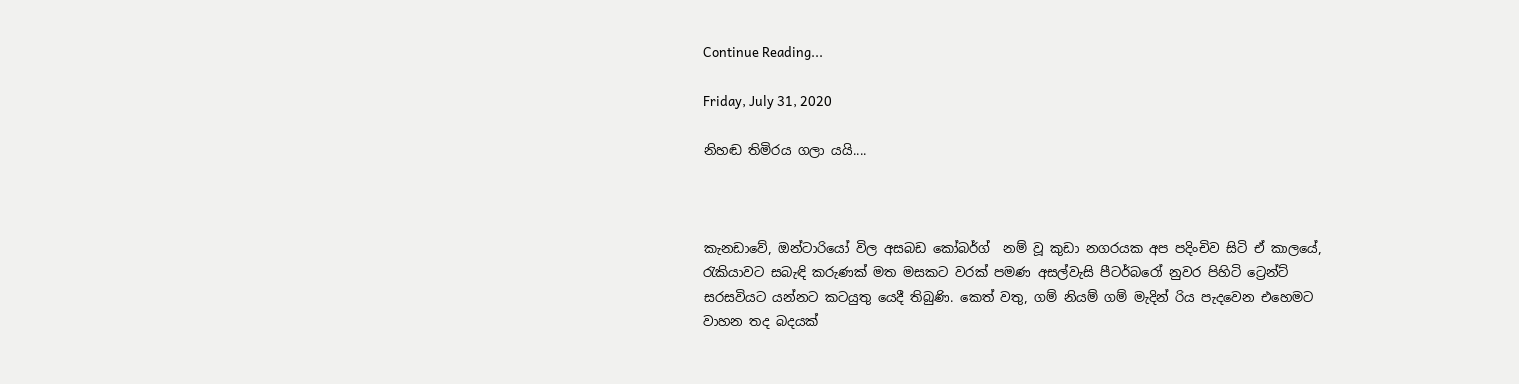Continue Reading...

Friday, July 31, 2020

නිහඬ තිමිරය ගලා යයි....



කැනඩාවේ, ඔන්ටාරියෝ විල අසබඩ කෝබර්ග්  නම් වූ කුඩා නගරයක අප පදිංචිව සිටි ඒ කාලයේ, රැකියාවට සබැඳි කරුණක් මත මසකට වරක් පමණ අසල්වැසි පීටර්බරෝ නුවර පිහිටි ට්‍රෙන්ට් සරසවියට යන්නට කටයුතු යෙදී තිබුණි. කෙත් වතු, ගම් නියම් ගම් මැදින් රිය පැදවෙන එහෙමට වාහන තද බදයක්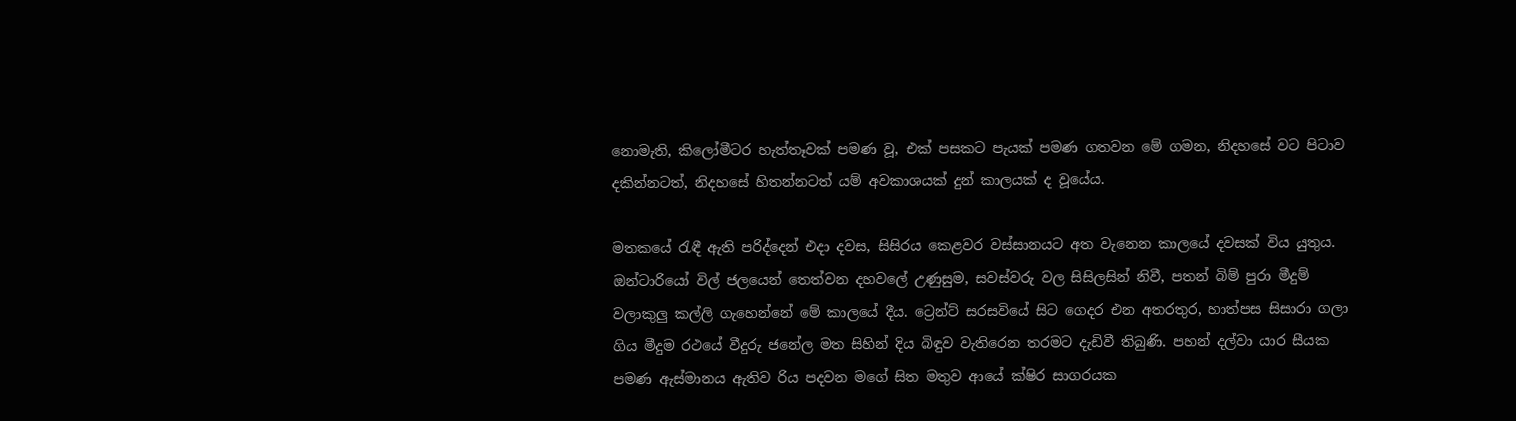නොමැති, කිලෝමීටර හැත්තෑවක් පමණ වූ, එක් පසකට පැයක් පමණ ගතවන මේ ගමන, නිදහසේ වට පිටාව දකින්නටත්, නිදහසේ හිතන්නටත් යම් අවකාශයක් දුන් කාලයක් ද වූයේය.

මතකයේ රැඳී ඇති පරිද්දෙන් එදා දවස, සිසිරය කෙළවර වස්සානයට අත වැනෙන කාලයේ දවසක් විය යුතුය. ඔන්ටාරියෝ විල් ජලයෙන් තෙත්වන දහවලේ උණුසුම, සවස්වරු වල සිසිලසින් නිවී, පතන් බිම් පුරා මීදුම් වලාකුලු කල්ලි ගැහෙන්නේ මේ කාලයේ දීය. ට්‍රෙන්ට් සරසවියේ සිට ගෙදර එන අතරතුර, හාත්පස සිසාරා ගලා ගිය මීදුම රථයේ වීදුරු ජනේල මත සිහින් දිය බිඳුව වැතිරෙන තරමට දැඩිවී තිබුණි. පහන් දල්වා යාර සීයක පමණ ඇස්මානය ඇතිව රිය පදවන මගේ සිත මතුව ආයේ ක්ෂිර සාගරයක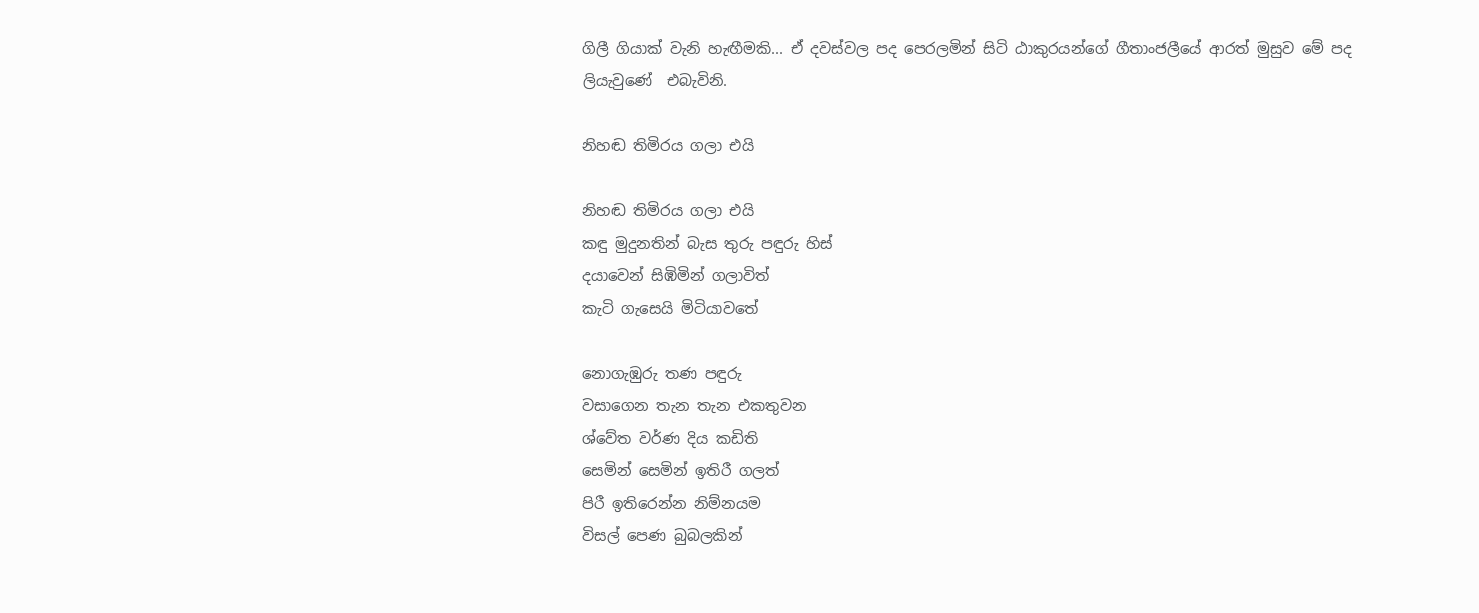ගිලී ගියාක් වැනි හැඟීමකි... ඒ දවස්වල පද පෙරලමින් සිටි ඨාකුරයන්ගේ ගීතාංජලීයේ ආරත් මුසුව මේ පද ලියැවුණේ  එබැවිනි.

නිහඬ තිමිරය ගලා එයි

නිහඬ තිමිරය ගලා එයි
කඳු මුදුනතින් බැස තුරු පඳුරු හිස්
දයාවෙන් සිඹිමින් ගලාවිත්
කැටි ගැසෙයි මිටියාවතේ

නොගැඹුරු තණ පඳුරු
වසාගෙන තැන තැන එකතුවන
ශ්වේත වර්ණ දිය කඩිති
සෙමින් සෙමින් ඉතිරී ගලත්
පිරී ඉතිරෙන්න නිම්නයම
විසල් පෙණ බුබලකින්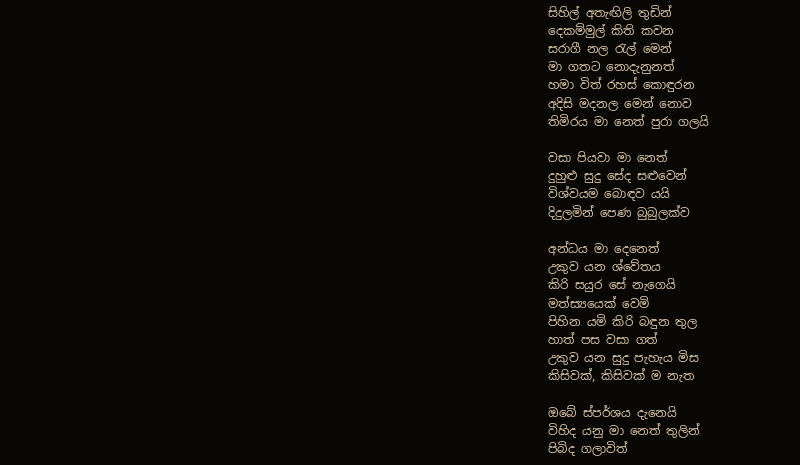සිහිල් අතැඟිලි තුඩින්
දෙකම්මුල් කිති කවන
සරාගී නල රැල් මෙන්
මා ගතට නොදැනුනත්
හමා විත් රහස් කොඳුරන
අදිසි මදනල මෙන් නොව
තිමිරය මා නෙත් පුරා ගලයි

වසා පියවා මා නෙත්
දුහුළු සුදු සේද සළුවෙන්
විශ්වයම බොඳව යයි
දිදුලමින් පෙණ බුබුලක්ව

අන්ධය මා දෙනෙත්
උකුව යන ශ්වේතය
කිරි සයුර සේ නැගෙයි
මත්ස්‍යයෙක් වෙමි
පිහින යමි කිරි බඳුන තුල
හාත් පස වසා ගත්
උකුව යන සුදු පැහැය මිස
කිසිවක්, කිසිවක් ම නැත

ඔබේ ස්පර්ශය දැනෙයි
විහිද යනු මා නෙත් තුලින්
පිබිද ගලාවිත්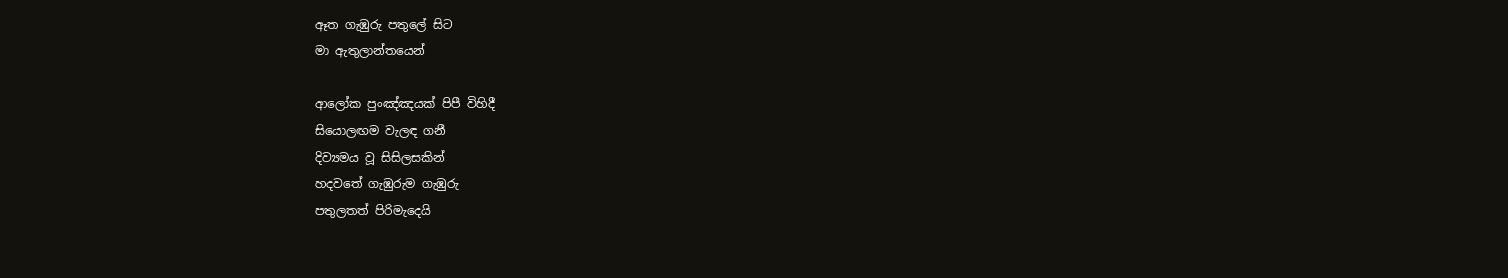ඈත ගැඹුරු පතුලේ සිට
මා ඇතුලාන්තයෙන්

ආලෝක පුංඤ්ඤයක් පිපී විහිදී
සියොලඟම වැලඳ ගනී
දිව්‍යමය වූ සිසිලසකින්
හදවතේ ගැඹුරුම ගැඹුරු
පතුලතත් පිරිමැදෙයි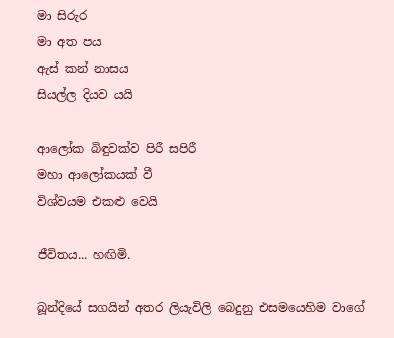මා සිරුර
මා අත පය
ඇස් කන් නාසය
සියල්ල දියව යයි

ආලෝක බිඳුවක්ව පිරී සපි‍රී
මහා ආලෝකයක් වී
විශ්වයම එකළු වෙයි

ජීවිතය... හඟිමි.

බූන්දියේ සගයින් අතර ලියැවිලි බෙදුනු එසමයෙහිම වාගේ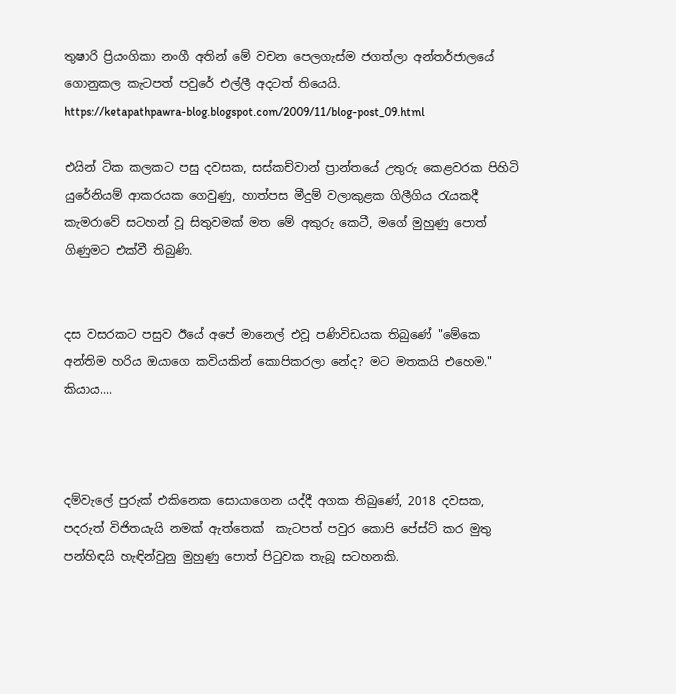තුෂාරි ප්‍රියංගිකා නංගී අතින් මේ වචන පෙලගැස්ම ජගත්ලා අන්තර්ජාලයේ ගොනුකල කැටපත් පවුරේ එල්ලී අදටත් තියෙයි.
https://ketapathpawra-blog.blogspot.com/2009/11/blog-post_09.html

එයින් ටික කලකට පසු දවසක, සස්කච්වාන් ප්‍රාන්තයේ උතුරු කෙළවරක පිහිටි යුරේනියම් ආකරයක ගෙවුණු, හාත්පස මීදුම් වලාකුළක ගිලීගිය රැයකදී කැමරාවේ සටහන් වූ සිතුවමක් මත මේ අකුරු කෙටී, මගේ මුහුණු පොත් ගිණුමට එක්වී තිබුණි.


දස වසරකට පසුව ඊයේ අපේ මානෙල් එවූ පණිවිඩයක තිබුණේ "මේකෙ අන්තිම හරිය ඔයාගෙ කවියකින් කොපිකරලා නේද? මට මතකයි එහෙම." කියාය....



දම්වැලේ පුරුක් එකිනෙක සොයාගෙන යද්දී අගක තිබුණේ, 2018 දවසක, පදරුත් විජිතයැයි නමක් ඇත්තෙක්  කැටපත් පවුර කොපි පේස්ට් කර මුතු පන්හිඳයි හැඳින්වුනු මුහුණු පොත් පිටුවක තැබූ සටහනකි.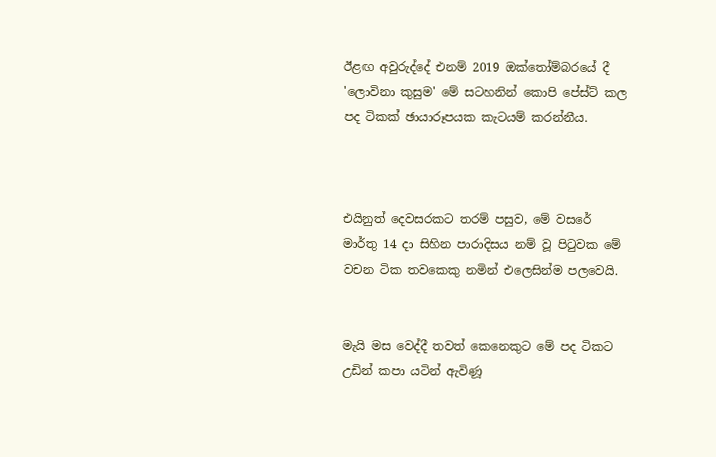ඊළඟ අවුරුද්දේ එනම් 2019 ඔක්තෝම්බරයේ දී 'ලොවිනා කුසුම' මේ සටහනින් කොපි පේස්ට් කල පද ටිකක් ඡායාරූපයක කැටයම් කරන්නීය.



එයිනුත් දෙවසරකට තරම් පසුව, මේ වසරේ මාර්තු 14 දා සිහින පාරාදිසය නම් වූ පිටුවක මේ වචන ටික තවකෙකු නමින් එලෙසින්ම පලවෙයි.


මැයි මස වෙද්දී තවත් කෙනෙකුට මේ පද ටිකට උඩින් කපා යටින් ඇවිණූ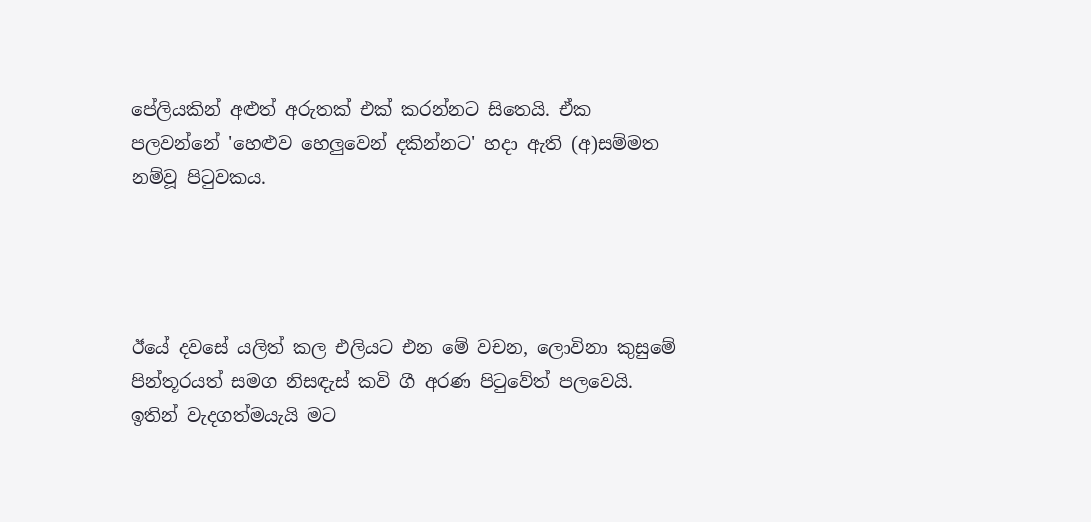පේලියකින් අළුත් අරුතක් එක් කරන්නට සිතෙයි. ඒක පලවන්නේ 'හෙළුව හෙලුවෙන් දකින්නට' හදා ඇති (අ)සම්මත නම්වූ පිටුවකය.




ඊයේ දවසේ යලිත් කල එලියට එන මේ වචන, ලොවිනා කුසුමේ පින්තූරයත් සමග නිසඳැස් කවි ගී අරණ පිටුවේත් පලවෙයි. ඉතින් වැදගත්මයැයි මට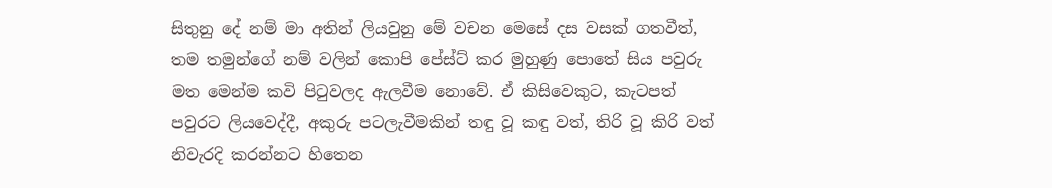සිතුනු දේ නම් මා අතින් ලියවුනු මේ වචන මෙසේ දස වසක් ගතවීත්, තම තමුන්ගේ නම් වලින් කොපි පේස්ට් කර මුහුණු පොතේ සිය පවුරු මත මෙන්ම කවි පිටුවලද ඇලවීම නොවේ. ඒ කිසිවෙකුට, කැටපත් පවුරට ලියවෙද්දී, අකුරු පටලැවීමකින් තඳු වූ කඳු වත්, තිරි වූ කිරි වත් නිවැරදි කරන්නට හිතෙන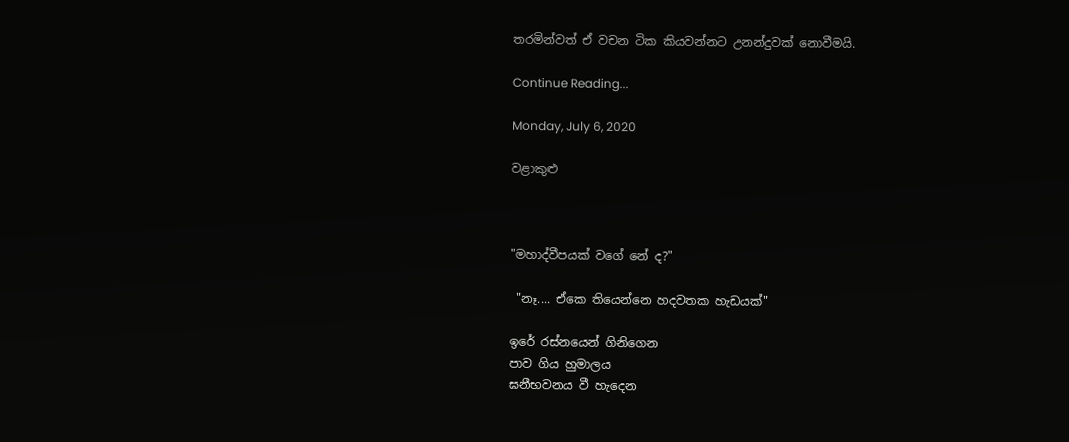තරමින්වත් ඒ වචන ටික කියවන්නට උනන්දුවක් නොවීමයි.

Continue Reading...

Monday, July 6, 2020

වළාකුළු



"මහාද්වීපයක් වගේ නේ ද?"

 "නෑ.... ඒකෙ තියෙන්නෙ හදවතක හැඩයක්"

ඉරේ රස්නයෙන් ගිනිගෙන
පාව ගිය හුමාලය
ඝනීභවනය වී හැදෙන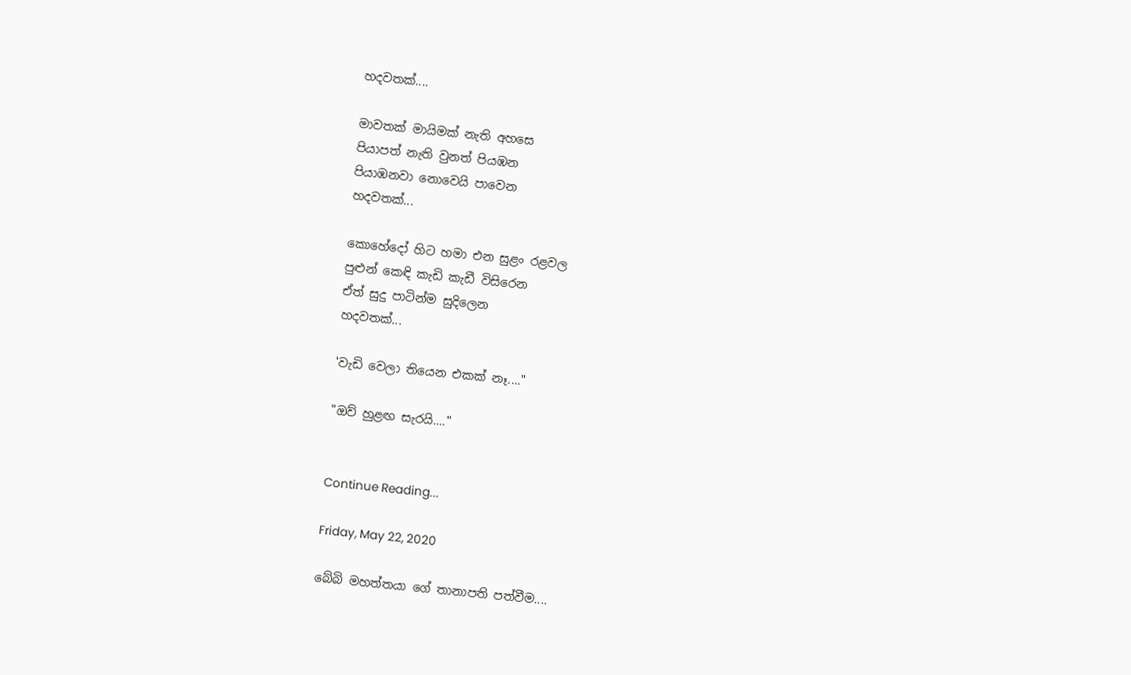හදවතක්....

මාවතක් මායිමක් නැති අහසෙ
පියාපත් නැති වුනත් පියඹන
පියාඹනවා නොවෙයි පාවෙන
හදවතක්...

කොහේදෝ හිට හමා එන සුළං රළවල
පුළුන් කෙඳි කැඩි කැඩී විසිරෙන
ඒත් සුදු පාටින්ම සුදිලෙන
හදවතක්...

'වැඩි වෙලා තියෙන එකක් නෑ...."

"ඔව් හුළඟ සැරයි...."


Continue Reading...

Friday, May 22, 2020

බේබි මහත්තයා ‌ගේ තානාපති පත්වීම....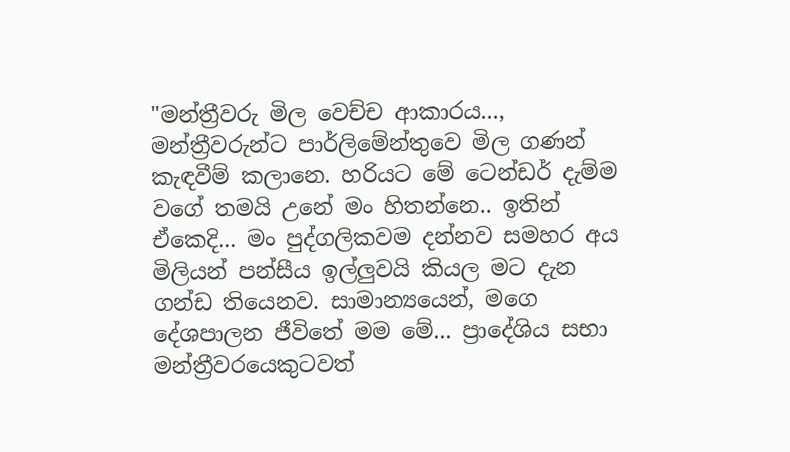"මන්ත්‍රීවරු මිල වෙච්ච ආකාරය..., මන්ත්‍රීවරුන්ට පාර්ලිමේන්තුවෙ මිල ගණන් කැඳවීම් කලාන‍ෙ. හරියට මේ ටෙන්ඩර් දැම්ම වගේ තමයි උනේ මං හිතන්නෙ.. ඉතින් ඒකෙදි... මං පුද්ගලිකවම දන්නව සමහර අය මිලියන් පන්සීය ඉල්ලුවයි කියල මට දැන ගන්ඩ තියෙනව. සාමාන්‍යයෙන්, මගෙ දේශපාලන ජීවිතේ මම මේ... ප්‍රාදේශිය සභා මන්ත්‍රීවරයෙකුටවත්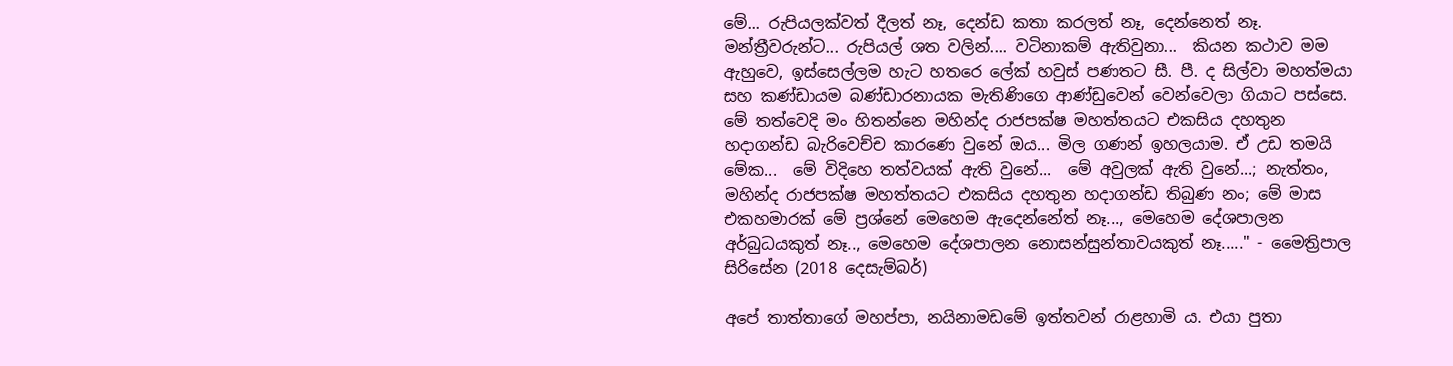මේ... රුපියලක්වත් දීලත් නෑ, දෙන්ඩ කතා කරලත් නෑ, දෙන්නෙත් නෑ. මන්ත්‍රීවරුන්ට... රුපියල් ශත වලින්.... වටිනාකම් ඇතිවුනා...  කියන කථාව මම ඇහුවෙ, ඉස්සෙල්ලම හැට හතරෙ ලේක් හවුස් පණතට සී. පී. ද සිල්වා මහත්මයා සහ කණ්ඩායම බණ්ඩාරනායක මැතිණිගෙ ආණ්ඩුවෙන් වෙන්වෙලා ගියාට පස්සෙ. මේ තත්වෙදි මං හිතන්නෙ මහින්ද රාජපක්ෂ මහත්තයට එකසිය දහතුන හදාගන්ඩ බැරිවෙච්ච කාරණෙ වුනේ ඔය... මිල ගණන් ඉහලයාම. ඒ උඩ තමයි මේක...  මේ විදිහෙ තත්වයක් ඇති වුනේ...  මේ අවුලක් ඇති වුනේ...; නැත්තං, මහින්ද රාජපක්ෂ මහත්තයට එකසිය දහතුන හදාගන්ඩ තිබුණ නං; මේ මාස එකහමාරක් මේ ප්‍රශ්නේ මෙහෙම ඇදෙන්නේත් නෑ..., මෙහෙම දේශපාලන අර්බුධයකුත් නෑ.., මෙහෙම දේශපාලන නොසන්සුන්තාවයකුත් නෑ....." - මෛත්‍රිපාල සිරිසේන (2018 දෙසැම්බර්)

අපේ තාත්තාගේ මහප්පා, නයිනාමඩමේ ඉත්තවන් රාළහාමි ය. එයා පුතා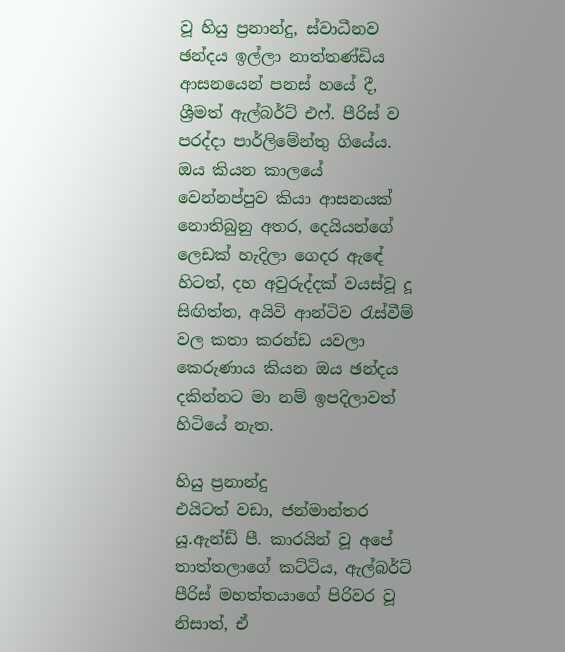වූ හියු ප්‍රනාන්දු, ස්වාධීනව ඡන්දය ඉල්ලා නාත්තණ්ඩිය ආසනයෙන් පනස් හයේ දී, ශ්‍රීමත් ඇල්බර්ට් එෆ්. පීරිස් ව පරද්දා පාර්ලිමේන්තු ගියේය. ඔය කියන කාලයේ වෙන්නප්පුව කියා ආසනයක් නොතිබුනු අතර, දෙයියන්ගේ ලෙඩක් හැදිලා ගෙදර ඇඳේ හිටත්, දහ අවුරුද්දක් වයස්වූ දූ සිඟිත්ත, අයිවි ආන්ටිව රැස්වීම් වල කතා කරන්ඩ යවලා කෙරුණාය කියන ඔය ඡන්දය දකින්නට මා නම් ඉපදිලාවත් හිටියේ නැත.

හියු ප්‍රනාන්දු
එයිටත් වඩා, ජන්මාන්තර යූ.ඇන්ඩ් පී. කාරයින් වූ අපේ තාත්තලාගේ කට්ටිය, ඇල්බර්ට් පීරිස් මහත්තයාගේ පිරිවර වූ නිසාත්, ඒ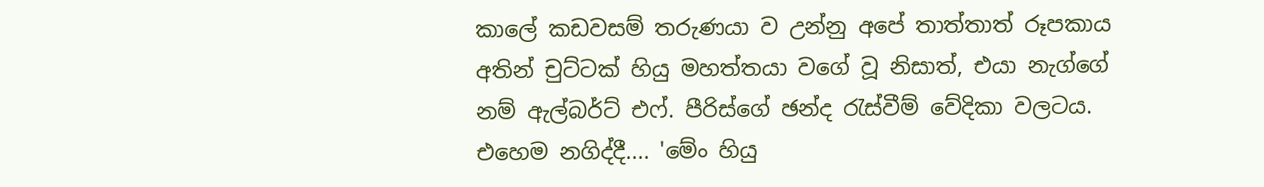කාලේ කඩවසම් තරුණයා ව උන්නු අපේ තාත්තාත් රූපකාය අතින් චුට්ටක් හියු මහත්තයා වගේ වූ නිසාත්, එයා නැග්ගේ නම් ඇල්බර්ට් එෆ්. පීරිස්ගේ ඡන්ද රැස්වීම් වේදිකා වලටය. එහෙම නගිද්දී.... 'මේං හියු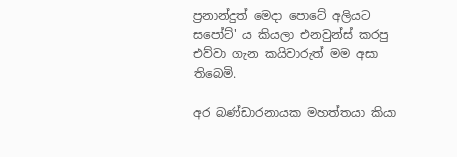ප්‍රනාන්දුත් මෙදා පොටේ අලියට සපෝට්' ය කියලා එනවුන්ස් කරපු එව්වා ගැන කයිවාරුත් මම අසා තිබෙමි.

අර බණ්ඩාරනායක මහත්තයා කියා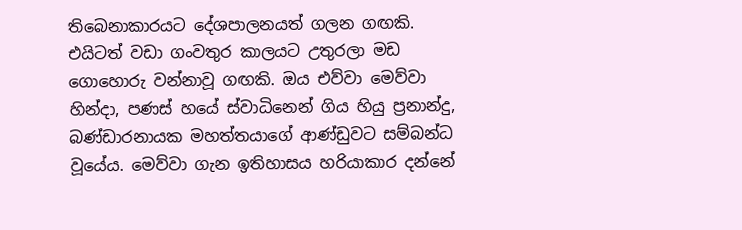තිබෙනාකාරයට දේශපාලනයත් ගලන ගඟකි. එයිටත් වඩා ගංවතුර කාලයට උතුරලා මඩ ගොහොරු වන්නාවූ ගඟකි. ඔය එව්වා මෙව්වා හින්දා, පණස් හයේ ස්වාධිනෙන් ගිය හියු ප්‍රනාන්දු, බණ්ඩාරනායක මහත්තයාගේ ආණ්ඩුවට සම්බන්ධ වූයේය. මෙව්වා ගැන ඉතිහාසය හරියාකාර දන්නේ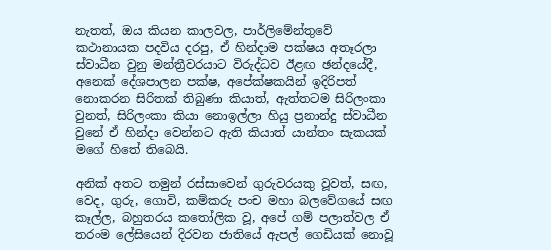නැතත්, ඔය කියන කාලවල, පාර්ලිමේන්තුවේ කථානායක පදවිය දරපු, ඒ හින්දාම පක්ෂය අතෑරලා ස්වාධීන වුනු මන්ත්‍රීවරයාට විරුද්ධව ඊළඟ ඡන්දයේදී, අනෙක් දේශපාලන පක්ෂ, අපේක්ෂකයින් ඉදිරිපත් නොකරන සිරිතක් තිබුණා කියාත්, ඇත්තටම සිරිලංකා වුනත්, සිරිලංකා කියා නොඉල්ලා හියු ප්‍රනාන්දු ස්වාධීන වුනේ ඒ හින්දා වෙන්නට ඇති කියාත් යාන්තං සැකයක් මගේ හිතේ තිබෙයි.

අනික් අතට තමුන් රස්සාවෙන් ගුරුවරයකු වූවත්, සඟ, වෙද, ගුරු, ගොවි, කම්කරු පංච මහා බලවේගයේ සඟ කෑල්ල, බහුතරය කත‍ෝලික වූ, අපේ ගම් පලාත්වල ඒ තරංම ලේසියෙන් දිරවන ජාතියේ ඇපල් ගෙඩියක් නොවූ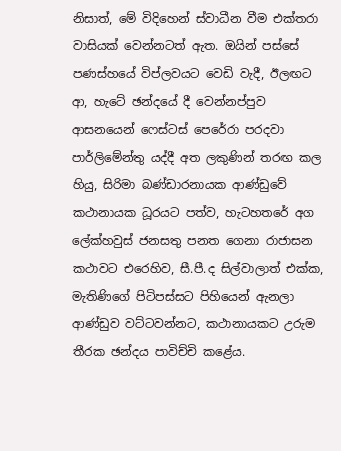නිසාත්, මේ විදිහෙන් ස්වාධීන වීම එක්තරා වාසියක් වෙන්නටත් ඇත. ඔයින් පස්සේ පණස්හයේ විප්ලවයට වෙඩි වැදී, ඊලඟට ආ, හැටේ ඡන්දයේ දී වෙන්නප්පුව ආසනයෙන් ෆෙස්ටස් පෙරේරා පරදවා පාර්ලිමේන්තු යද්දී අත ලකුණින් තරඟ කල හියු, සිරිමා බණ්ඩාරනායක ආණ්ඩුවේ කථානායක ධූරයට පත්ව, හැටහතරේ අග ලේක්හවුස් ජනසතු පනත ගෙනා රාජාසන කථාවට එරෙහිව, සී.පී.ද සිල්වාලාත් එක්ක, මැතිණිගේ පිටිපස්සට පිහියෙන් ඇනලා ආණ්ඩුව වට්ටවන්නට, කථානායකට උරුම තීරක ඡන්දය පාවිච්චි කළේය.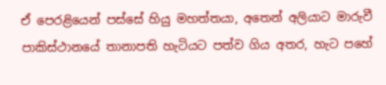ඒ පෙරළියෙන් පස්සේ හියු මහත්තයා, අතෙන් අලියාට මාරුවී පාකිස්ථානයේ තානාපති හැටියට පත්ව ගිය අතර, හැට පහේ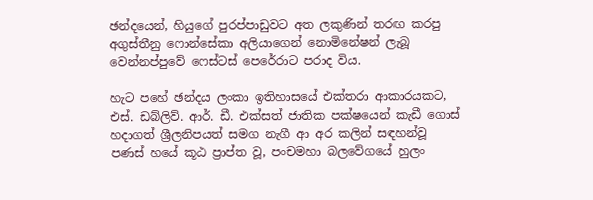ඡන්දයෙන්, හියුගේ පුරප්පාඩුවට අත ලකුණින් තරඟ කරපු අගුස්තීනු ෆොන්සේකා අලියාගෙන් න‍ොමිනේෂන් ලැබූ  වෙන්නප්පුවේ ෆෙස්ටස් පෙරේරාට පරාද විය.

හැට පහේ ඡන්දය ලංකා ඉතිහාසයේ එක්තරා ආකාරයකට, එස්. ඩබ්ලිව්. ආර්. ඩී. එක්සත් ජාතික පක්ෂයෙන් කැඩී ගොස් හදාගත් ශ්‍රීලනිපයත් සමග නැගී ආ අර කලින් සඳහන්වූ පණස් හයේ කූඨ ප්‍රාප්ත වූ, පංචමහා බලවේගය‍ේ හුලං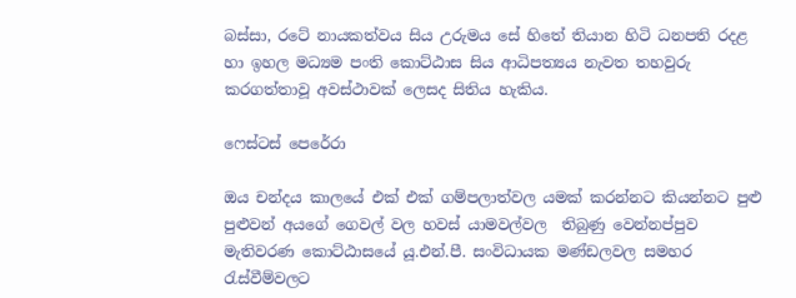බස්සා, රටේ නායකත්වය සිය උරුමය සේ හිත‍ේ තියාන හිටි ධනපති රදළ හා ඉහල මධ්‍යම පංති ක‍ොට්ඨාස සිය ආධිපත්‍යය නැවත තහවුරු කරගත්තාවූ අවස්ථ‍ාවක් ල‍ෙසද සිතිය හැකිය.

ෆෙස්ටස් පෙරේරා

ඔය චන්දය කාලයේ එක් එක් ගම්පලාත්වල යමක් කරන්නට කියන්නට පුළු පුළුවන් අයගේ ගෙවල් වල හවස් යාම‍වල්වල  තිබුණු වෙන්නප්පුව මැතිවරණ කොට්ඨාසය‍ේ යූ.එන්.පී. සංවිධායක මණ්ඩලවල සමහර රැස්වීම්වලට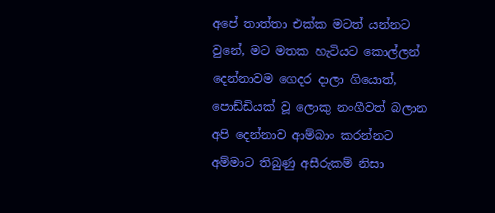අපේ තාත්තා එක්ක මටත් යන්නට වුනේ, මට මතක හැටියට කොල්ලන් දෙන්නාවම ගෙදර දාලා ගියොත්, පොඩ්ඩියක් වූ ලොකු නංගීවත් බලාන අපි දෙන්නාව ආම්බාං කරන්නට අම්මාට තිබුණු අසීරුකම් නිසා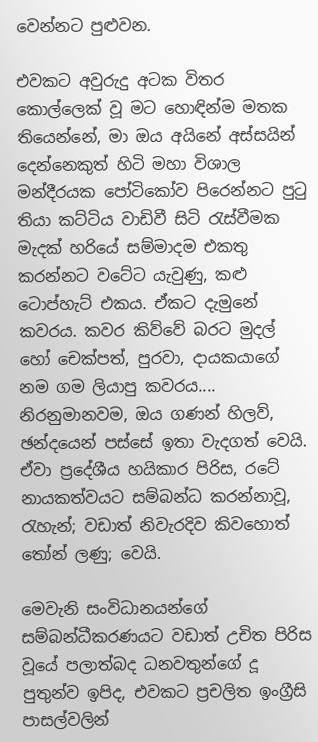වෙන්නට පුළුවන.

එවකට අවුරුදු අටක විතර කොල්ලෙක් වූ මට හොඳින්ම මතක තියෙන්නේ, මා ඔය අයිනේ අස්සයින් දෙන්නෙකුත් හිටි මහා විශාල මන්දීරයක පෝටිකෝව පිරෙන්නට පුටු තියා කට්ටිය වාඩිවී සිටි රැස්වීමක මැදක් හරියේ සම්මාදම එකතු කරන්නට වටේට යැවුණු, කළු ට‍ොප්හැට් එකය. ඒකට දැමුනේ කවරය. කවර කිව්වේ බරට මුදල් හෝ චෙක්පත්, පුරවා, දායකයාගේ නම ගම ලියාපු කවරය.... නිරනුමානවම, ඔය ගණන් හිලව්, ඡන්දයෙන් පස්සේ ඉතා වැදගත් වෙයි. ඒවා ප්‍රදේශීය හයිකාර පිරිස, රටේ නායකත්වයට සම්බන්ධ කරන්නාවූ, රැහැන්; වඩාත් නිවැරදිව කි‍වහොත් තෝන් ලණු; වෙයි.

මෙවැනි සංවිධානයන්ගේ සම්බන්ධීකරණයට වඩාත් උචිත පිරිස වූයේ පලාත්බද ධනවතුන්ගේ දූ පුතුන්ව ඉපිද, එවකට ප්‍රචලිත ඉංග්‍රීසි පාසල්වලින්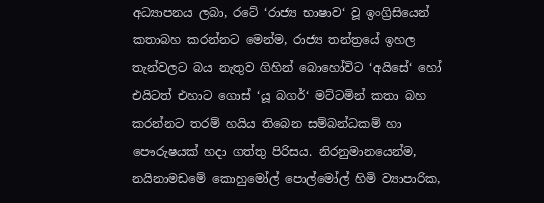අධ්‍යාපනය ලබා, රටේ ‘රාජ්‍ය භාෂාව‘ වූ ඉංග්‍රිසියෙන් කතාබහ කරන්නට මෙන්ම, රාජ්‍ය තන්ත්‍රයේ ඉහල තැන්වලට බය නැතුව ගිහින් බොහෝවිට ‘අයිසේ‘ හෝ එයිටත් එහාට ගොස් ‘යූ බගර්‘ මට්ටමින් කතා බහ කරන්නට තරම් හයිය තිබෙන සම්බන්ධකම් හා පෞරුෂයක් හදා ගත්තු පිරිසය. නිරනුමානයෙන්ම, නයිනාමඩමේ කොහුමෝල් පොල්මෝල් හිමි ව්‍යාපාරික,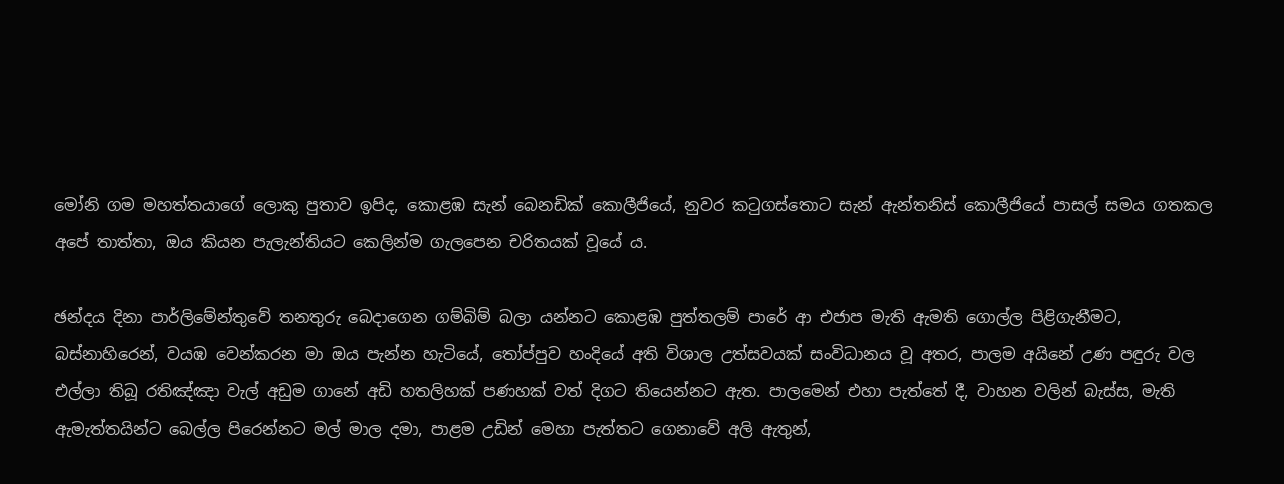මෝනි ගම මහත්තයාගේ ලොකු පුතාව ඉපිද, කොළඹ සැන් බෙනඩික් කොලීජියේ, නුවර කටුගස්තොට සැන් ඇන්තනිස් කොලීජියේ පාසල් සමය ගතකල අපේ තාත්තා, ඔය කියන පැලැන්තියට කෙලින්ම ගැලපෙන චරිතයක් වූයේ ය.

ඡන්දය දිනා පාර්ලිමේන්තුවේ තනතුරු බෙදාගෙන ගම්බිම් බලා යන්නට කොළඹ පුත්තලම් පාරේ ආ එජාප මැති ඇමති ගොල්ල පිළිගැනීමට,  බස්නාහිරෙන්, වයඹ වෙන්කරන මා ඔය පැන්න හැටියේ, තෝප්පුව හංදියේ අති විශාල උත්සවයක් සංවිධානය වූ අතර, පාලම අයිනේ උණ පඳුරු වල එල්ලා තිබූ රතිඤ්ඤා වැල් අඩුම ගානේ අඩි හතලිහක් පණහක් වත් දිගට තියෙන්නට ඇත. පාලමෙන් එහා පැත්තේ දී, වාහන වලින් බැස්ස, මැති ඇමැත්තයින්ට බෙල්ල පිරෙන්නට මල් මාල දමා, පාළම උඩින් මෙහා පැත්තට ගෙනාවේ අලි ඇතුන්,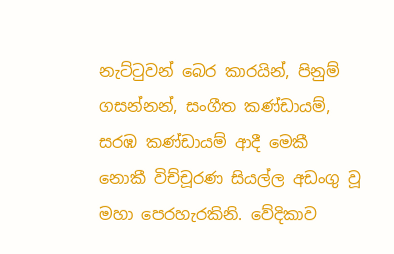නැට්ටුවන් බෙර කාරයින්, පිනුම් ගසන්නන්, සංගීත කණ්ඩායම්, සරඹ කණ්ඩායම් ආදී මෙකී නොකී විච්චූරණ සියල්ල අඩංගු වූ මහා පෙරහැරකිනි. වේදිකාව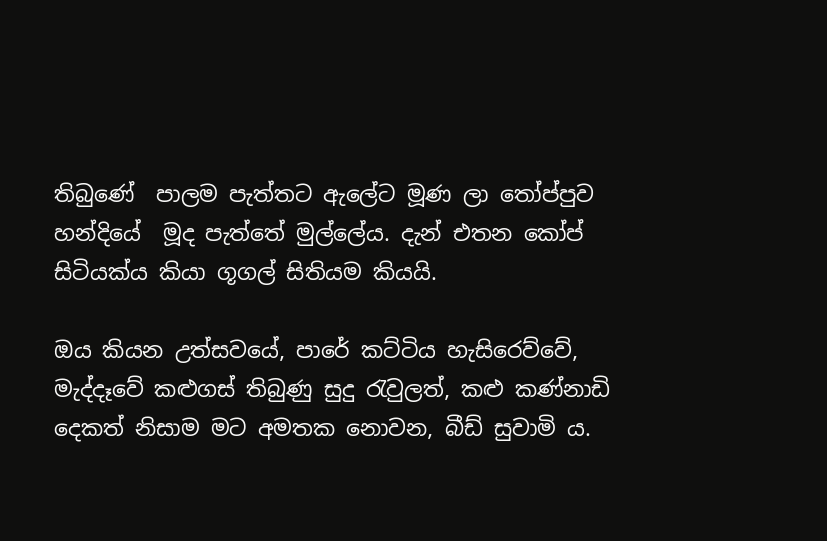තිබුණේ  පාලම පැත්තට ඇලේට මූණ ලා තෝප්පුව හන්දියේ  මූද පැත්තේ මුල්ලේය. දැන් එතන කෝප් සිටියක්ය කියා ගූගල් සිතියම කියයි.

ඔය කියන උත්සවයේ, පාරේ කට්ටිය හැසිරෙව්වේ, මැද්දෑවේ කළුගස් තිබුණු සුදු රැවුලත්, කළු කණ්නාඩි දෙකත් නිසාම මට අමතක නොවන, බීඩ් සුවාමි ය.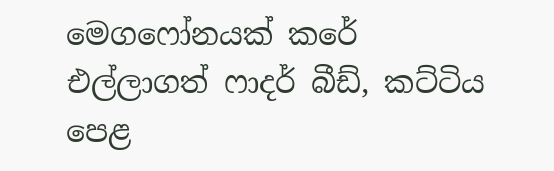මෙගෆෝනයක් කරේ එල්ලාගත් ෆාදර් බීඩ්, කට්ටිය පෙළ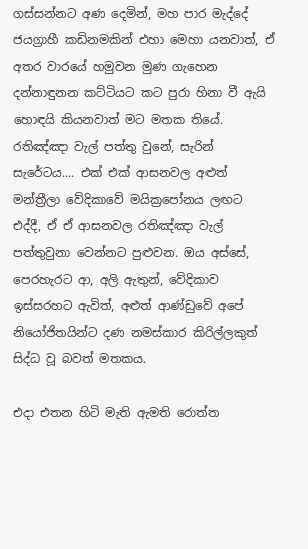ගස්සන්නට අණ දෙමින්, මහ පාර මැද්දේ ජයග්‍රාහී කඩිනමකින් එහා මෙහා යනවාත්, ඒ අතර වාරයේ හමුවන මුණ ගැහෙන දන්නාඳුනන කට්ටියට කට පුරා හිනා වී ඇයි හොඳයි කියනවාත් මට මතක තියේ. රතිඤ්ඤා වැල් පත්තු වුනේ, සැරින් සැරේටය.... එක් එක් ආසනවල අළුත් මන්ත්‍රීලා වේදිකාවේ මයික්‍රපෝනය ලඟට එද්දී, ඒ ඒ ආසනවල රතිඤ්ඤා වැල් පත්තුවුනා වෙන්නට පුළුවන. ඔය අස්සේ, පෙරහැරට ආ, අලි ඇතුන්, වේදිකාව ඉස්සරහට ඇවිත්, අළුත් ආණ්ඩුවේ අපේ නියෝජිතයින්ට දණ නමස්කාර කිරිල්ලකුත් සිද්ධ වූ බවත් මතකය.

එදා එතන හිටි මැති ඇමති රොත්ත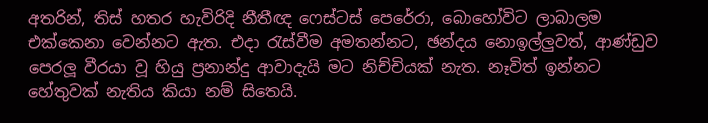අතරින්, තිස් හතර හැවිරිදි නීතීඥ ෆෙස්ටස් පෙරේරා, බොහෝවිට ලාබාලම එක්කෙනා වෙන්නට ඇත. එදා රැස්වීම අමතන්නට, ඡන්දය නොඉල්ලුවත්, ආණ්ඩුව පෙරලූ වීරයා වූ හියු ප්‍රනාන්දු ආවාදැයි මට නිච්චියක් නැත. නෑවිත් ඉන්නට හේතුවක් නැතිය කියා නම් සිතෙයි.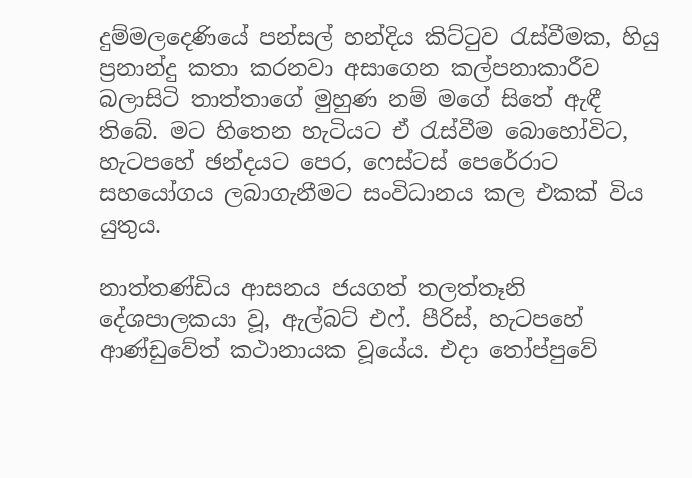දුම්මලදෙණියේ පන්සල් හන්දිය කිට්ටුව රැස්වීමක, හියු ප්‍රනාන්දු කතා කරනවා අසාගෙන කල්පනාකාරීව බලාසිටි තාත්තාගේ මුහුණ නම් මගේ සිතේ ඇඳී තිබේ. මට හිතෙන හැටියට ඒ රැස්වීම බොහෝවිට, හැටපහේ ඡන්දයට පෙර, ෆෙස්ටස් පෙරේරාට සහයෝගය ලබාගැනීමට සංවිධානය කල එකක් විය යුතුය.

නාත්තණ්ඩිය ආසනය ජයගත් තලත්තෑනි දේශපාලකයා වූ, ඇල්බට් එෆ්. පීරිස්, හැටපහේ ආණ්ඩුවේත් කථානායක වූයේය. එදා තෝප්පුවේ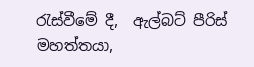රැස්වීමේ දී,  ඇල්බට් පීරිස් මහත්තයා,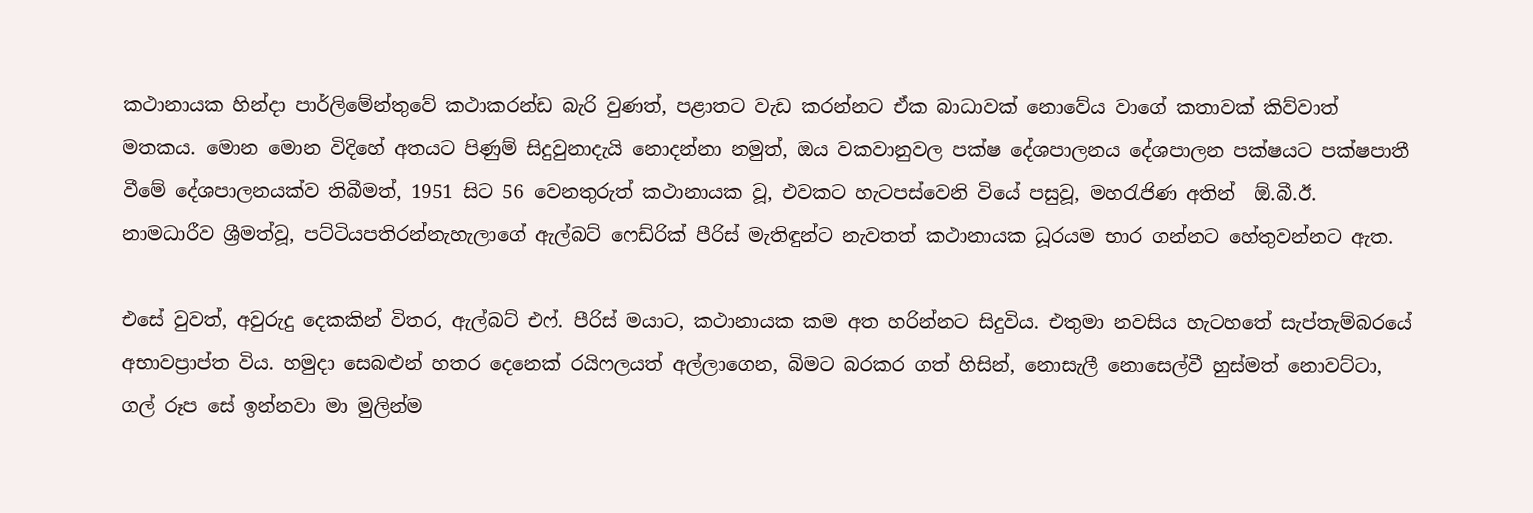කථානායක හින්දා පාර්ලිමේන්තුවේ කථාකරන්ඩ බැරි වුණත්, පළාතට වැඩ කරන්නට ඒක බාධාවක් නොවේය වාගේ කතාවක් කිව්වාත් මතකය. මොන මොන විදිහේ අතයට පිණුම් සිදුවුනාදැයි නොදන්නා නමුත්, ඔය වකවානුවල පක්ෂ දේශපාලනය දේශපාලන පක්ෂයට පක්ෂපාතී වීමේ දේශපාලනයක්ව තිබීමත්, 1951 සිට 56 වෙනතුරුත් කථානායක වූ, එවකට හැටපස්වෙනි වියේ පසුවූ, මහරැජිණ අතින්  ඕ.බී.ඊ. නාමධාරීව ශ්‍රීමත්වූ, පට්ටියපතිරන්නැහැලාගේ ඇල්බට් ෆෙඩ්රික් පීරිස් මැතිඳුන්ට නැවතත් කථානායක ධූරයම භාර ගන්නට හේතුවන්නට ඇත.

එසේ වුවත්, අවුරුදු දෙකකින් විතර, ඇල්බට් එෆ්. පීරිස් මයාට, කථානායක කම අත හරින්නට සිදුවිය. එතුමා නවසිය හැටහතේ සැප්තැම්බරයේ අභාවප්‍රාප්ත විය. හමුදා සෙබළුන් හතර දෙනෙක් රයිෆලයත් අල්ලාගෙන, බිමට බරකර ගත් හිසින්, නොසැලී නොසෙල්වී හුස්මත් නොවට්ටා, ගල් රූප සේ ඉන්නවා මා මුලින්ම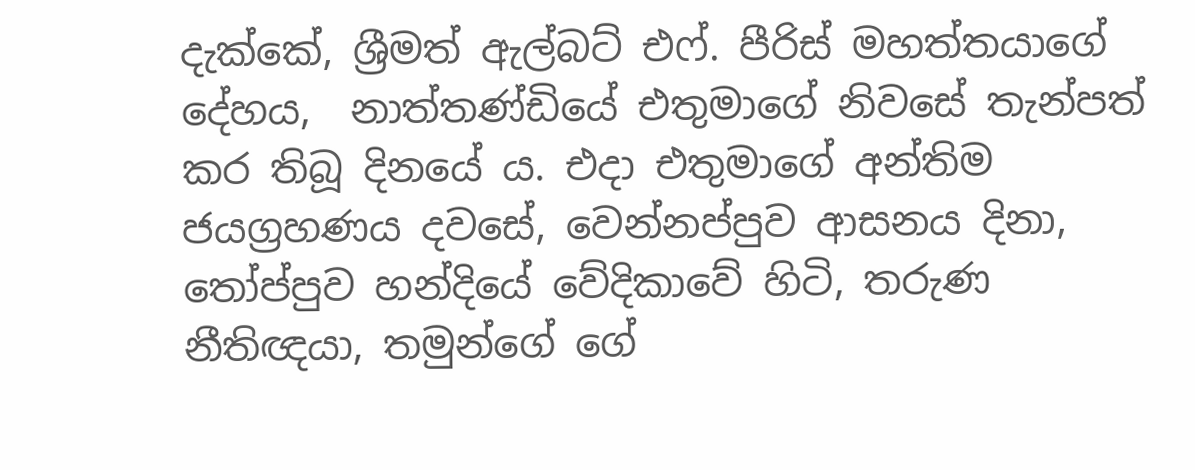දැක්කේ, ශ්‍රීමත් ඇල්බට් එෆ්. පීරිස් මහත්තයාගේ දේහය,  නාත්තණ්ඩියේ එතුමාගේ නිවසේ තැන්පත් කර තිබූ දිනයේ ය. එදා එතුමාගේ අන්තිම ජයග්‍රහණය දවසේ, වෙන්නප්පුව ආසනය දිනා, තෝප්පුව හන්දියේ වේදිකාවේ හිටි, තරුණ නීතිඥයා, තමුන්ගේ ගේ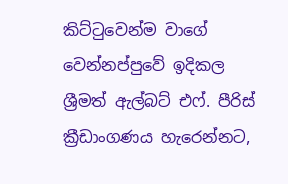කිට්ටුවෙන්ම වාගේ වෙන්නප්පුවේ ඉදිකල ශ්‍රීමත් ඇල්බට් එෆ්. පීරිස් ක්‍රීඩාංගණය හැරෙන්නට,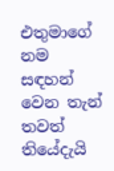එතුමාගේ නම සඳහන් වෙන තැන් තවත් තියේදැයි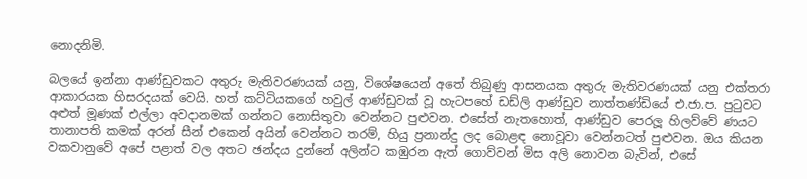නොදනිමි.

බලයේ ඉන්නා ආණ්ඩුවකට අතුරු මැතිවරණයක් යනු, විශේෂයෙන් අතේ තිබුණු ආසනයක අතුරු මැතිවරණයක් යනු එක්තරා ආකාරයක හිසරදයක් වෙයි. හත් කට්ටියකගේ හවුල් ආණ්ඩුවක් වූ හැටපහේ ඩඩ්ලි ආණ්ඩුව නාත්තණ්ඩියේ එ.ජා.ප. පුටුවට අළුත් මූණක් එල්ලා අවදානමක් ගන්නට නොසිතුවා වෙන්නට පුළුවන. එසේත් නැතහොත්, ආණ්ඩුව පෙරලූ හිලව්වේ ණයට තානාපති කමක් අරන් සීන් එකෙන් අයින් වෙන්නට තරම්, හියු ප්‍රනාන්දු ලද බොළඳ නොවූවා වෙන්නටත් පුළුවන. ඔය කියන වකවානුවේ අපේ පළාත් වල අතට ඡන්දය දුන්නේ අලින්ට කඹුරන ඇත් ගොව්වන් මිස අලි නොවන බැවින්, එසේ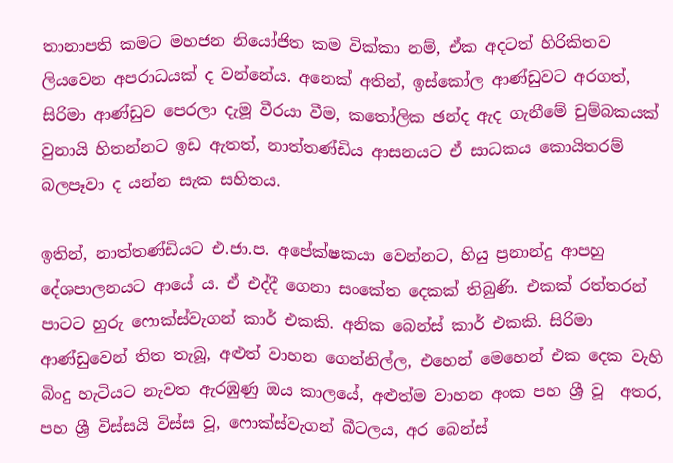තානාපති කමට මහජන නියෝජිත කම වික්කා නම්, ඒක අදටත් හිරිකිතව ලියවෙන අපරාධයක් ද වන්නේය. අනෙක් අතින්, ඉස්කෝල ආණ්ඩුවට අරගත්, සිරිමා ආණ්ඩුව පෙරලා දැමූ වීරයා වීම, කතෝලික ඡන්ද ඇද ගැනීමේ චුම්බකයක් වුනායි හිතන්නට ඉඩ ඇතත්, නාත්තණ්ඩිය ආසනයට ඒ සාධකය කොයිතරම් බලපෑවා ද යන්න සැක සහිතය.

ඉතින්, නාත්තණ්ඩියට එ.ජා.ප. අපේක්ෂකයා වෙන්නට, හියු ප්‍රනාන්දු ආපහු දේශපාලනයට ආයේ ය. ඒ එද්දී ගෙනා සංකේත දෙකක් තිබුණි. එකක් රත්තරන් පාටට හුරු ෆොක්ස්වැගන් කාර් එකකි. අනික බෙන්ස් කාර් එකකි. සිරිමා ආණ්ඩුවෙන් තිත තැබූ, අළුත් වාහන ගෙන්නිල්ල, එහෙන් මෙහෙන් එක දෙක වැහි බිංදු හැටියට නැවත ඇරඹුණු ඔය කාලයේ, අළුත්ම වාහන අංක පහ ශ්‍රී වූ  අතර, පහ ශ්‍රී විස්සයි විස්ස වූ, ෆොක්ස්වැගන් බීටලය, අර බෙන්ස්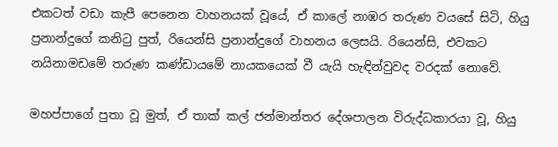එකටත් වඩා කැපී පෙනෙන වාහනයක් වූයේ, ඒ කාලේ නාඹර තරුණ වයසේ සිටි, හියු ප්‍රනාන්දුගේ කනිටු පුත්, රියෙන්සි ප්‍රනාන්දුගේ වාහනය ලෙසයි. රියෙන්සි, එවකට නයිනාමඩමේ තරුණ කණ්ඩායමේ නායකයෙක් වී යැයි හැඳින්වුවද වරදක් නොවේ.

මහප්පාග‍ේ පුතා වූ මුත්, ඒ තාක් කල් ජන්මාන්තර දේශපාලන විරුද්ධකාරයා වූ, හියු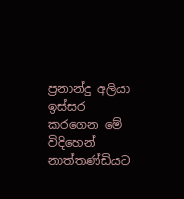ප්‍රනාන්දු අලියා ඉස්සර කරගෙන මේ විදිහෙන් නාත්තණ්ඩියට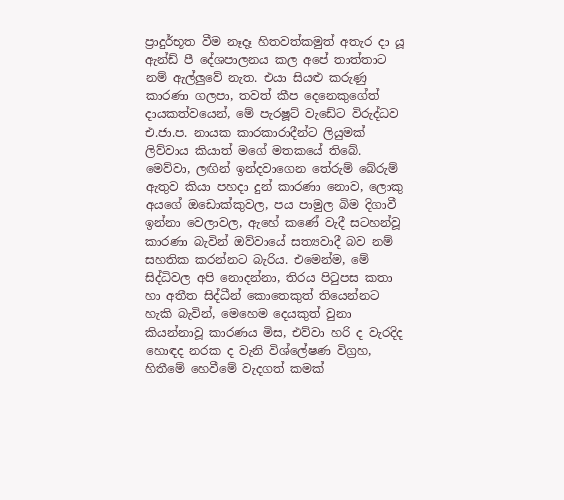ප්‍රාදුර්භූත වීම නෑදෑ හිතවත්කමුත් අතැර දා යූ ඇන්ඩ් පී දේශපාලනය කල අපේ තාත්තාට නම් ඇල්ලුවේ නැත. එයා සියළු කරුණු කාරණා ගලපා, තවත් කීප දෙනෙකුගේත් දායකත්වයෙන්, මේ පැරෂූට් වැඩේට විරුද්ධව එ.ජා.ප. නායක කාරකාරාදීන්ට ලියුමක් ලිව්වාය කියාත් මගේ මතකයේ තිබේ. මෙව්වා, ලඟින් ඉන්දවාගෙන තේරුම් බේරුම් ඇතුව කියා පහදා දුන් කාරණා නොව, ලොකු අයගේ ඔඩොක්කුවල, පය පාමුල බිම දිගාවී ඉන්නා වෙලාවල, ඇහේ කණේ වැදී සටහන්වූ කාරණා බැවින් ඔව්වායේ සත්‍යවාදී බව නම් සහතික කරන්නට බැරිය. එමෙන්ම, මේ සිද්ධිවල අපි නොදන්නා, තිරය පිටුපස කතා හා අතීත සිද්ධීන් කොතෙකුත් තියෙන්නට හැකි බැවින්, මෙහෙම දෙයකුත් වුනා කියන්නාවූ කාරණය මිස, එව්වා හරි ද වැරදිද හොඳද නරක ද වැනි විශ්ලේෂණ විග්‍රහ, හිතීමේ හෙවීමේ වැදගත් කමක්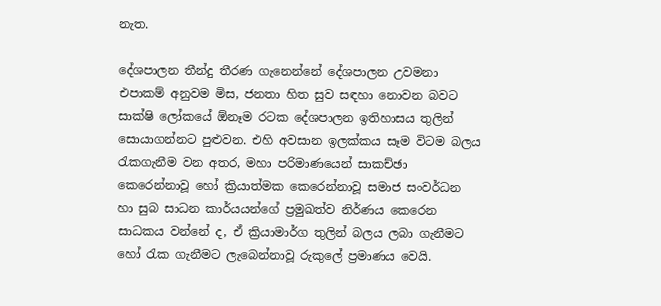නැත.

දේශපාලන තීන්දු තීරණ ගැනෙන්නේ දේශපාලන උවමනා එපාකම් අනුවම මිස, ජනතා හිත සුව සඳහා නොවන බවට සාක්ෂි ලෝකයේ ඕනෑම රටක දේශපාලන ඉතිහාසය තුලින් සොයාගන්නට පුළුවන. එහි අවසාන ඉලක්කය සෑම විටම බලය රැකගැනීම වන අතර, මහා පරිමාණයෙන් සාකච්ඡා කෙරෙන්නාවූ හෝ ක්‍රියාත්මක කෙරෙන්නාවූ සමාජ සංවර්ධන හා සුබ සාධන කාර්යයන්ගේ ප්‍රමුඛත්ව නිර්ණය කෙරෙන සාධකය වන්නේ ද, ඒ ක්‍රියාමාර්ග තුලින් බලය ලබා ගැනීමට හෝ රැක ගැනීමට ලැබෙන්නාවූ රුකුලේ ප්‍රමාණය වෙයි.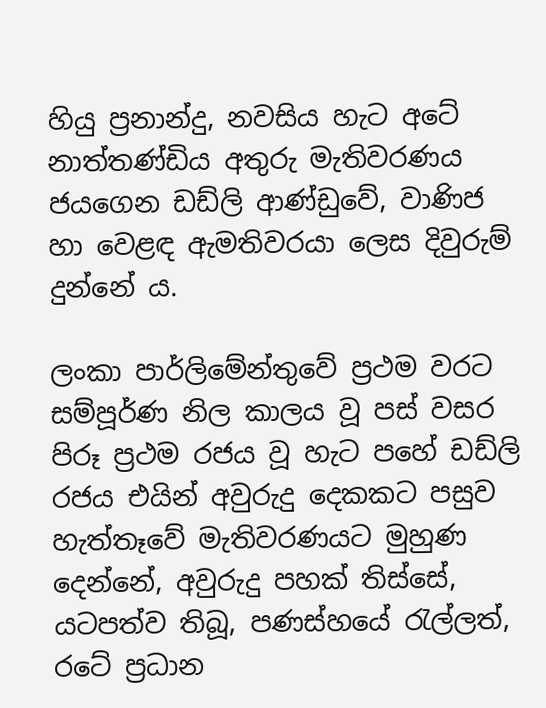හියු ප්‍රනාන්දු, නවසිය හැට අටේ නාත්තණ්ඩිය අතුරු මැතිවරණය ජයගෙන ඩඩ්ලි ආණ්ඩුවේ, වාණිජ හා වෙළඳ ඇමතිවරයා ලෙස දිවුරුම් දුන්නේ ය.

ලංකා පාර්ලිමේන්තුවේ ප්‍රථම වරට සම්පූර්ණ නිල කාලය වූ පස් වසර පිරූ ප්‍රථම රජය වූ හැට පහේ ඩඩ්ලි රජය එයින් අවුරුදු දෙකකට පසුව හැත්තෑවේ මැතිවරණයට මුහුණ දෙන්නේ, අවුරුදු පහක් තිස්සේ, යටපත්ව තිබූ, පණස්හයේ රැල්ලත්, රටේ ප්‍රධාන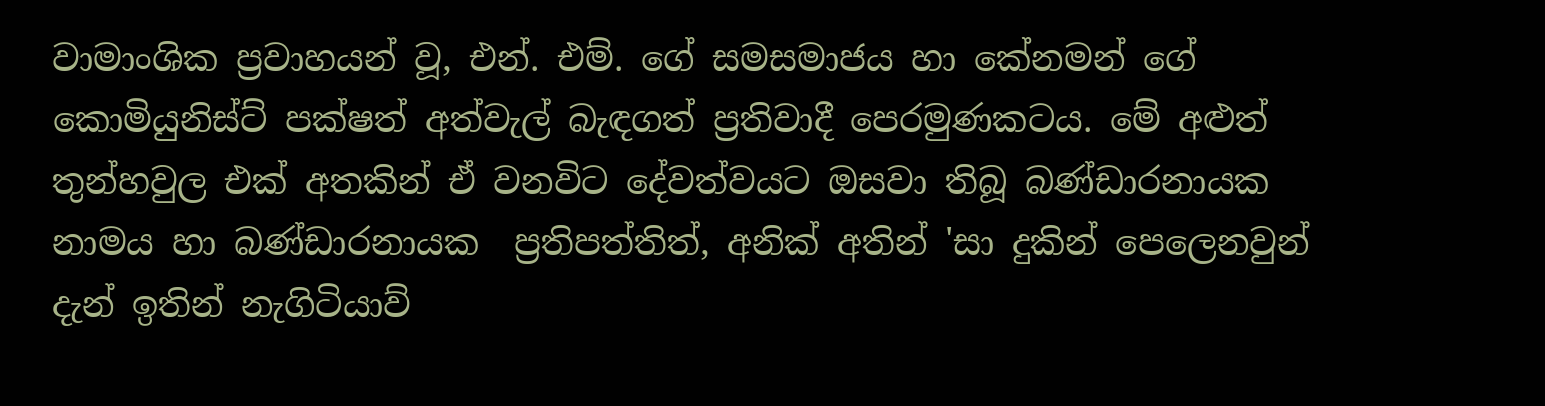වාමාංශික ප්‍රවාහයන් වූ, එන්. එම්. ගේ සමසමාජය හා කේනමන් ගේ කොමියුනිස්ට් පක්ෂත් අත්වැල් බැඳගත් ප්‍රතිවාදී පෙරමුණකටය. මේ අළුත් තුන්හවුල එක් අතකින් ඒ වනවිට දේවත්වයට ඔසවා තිබූ බණ්ඩාරනායක නාමය හා බණ්ඩාරනායක  ප්‍රතිපත්තිත්, අනික් අතින් 'සා දුකින් පෙලෙනවුන් දැන් ඉතින් නැගිටියාව්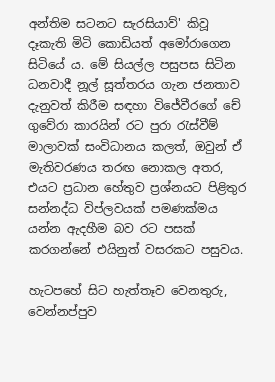අන්තිම සටනට සැරසියාව්' කිවූ දෑකැති මිටි කොඩියත් අමෝරාගෙන සිටියේ ය. මේ සියල්ල පසුපස සිටින ධනවාදී නූල් සූත්තරය ගැන ජනතාව දැනුවත් කිරීම සඳහා විජේවීරගේ චේ ගුවේරා කාරයින් රට පුරා රැස්වීම් මාලාවක් සංවිධානය කලත්, ඔවුන් ඒ මැතිවරණය තරඟ නොකල අතර, එයට ප්‍රධාන හේතුව ප්‍රශ්නයට පිළිතුර සන්නද්ධ විප්ලවයක් පමණක්මය යන්න ඇදහීම බව රට පසක් කරගන්නේ එයිනුත් වසරකට පසුවය.

හැටපහේ සිට හැත්තෑව වෙනතුරු, වෙන්නප්පුව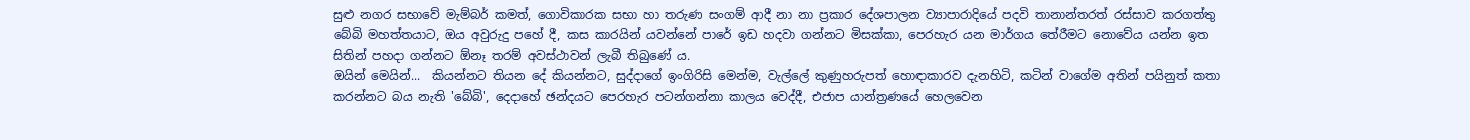සුළු නගර සභාවේ මැම්බර් කමත්, ගොවිකාරක සභා හා තරුණ සංගම් ආදී නා නා ප්‍රකාර දේශපාලන ව්‍යාපාරාදියේ පදවි තානාන්තරත් රස්සාව කරගත්තු බේබි මහත්තයාට, ඔය අවුරුදු පහේ දී, කස කාරයින් යවන්නේ පාරේ ඉඩ හදවා ගන්නට මිසක්කා, පෙරහැර යන මාර්ගය තේරීමට නොවේය යන්න ඉත සිතින් පහදා ගන්නට ඕනෑ තරම් අවස්ථාවන් ලැබී තිබුණේ ය.
ඔයින් මෙයින්...  කියන්නට තියන දේ කියන්නට, සුද්දාග‍ේ ඉංගිරිසි මෙන්ම, වැල්ලේ කුණුහරුපත් හොඳාකාරව දැනහිටි, කටින් වාගේම අතින් පයිනුත් කතා කරන්නට බය නැති 'බේබි', දෙදාහේ ඡන්දයට පෙරහැර පටන්ගන්නා කාලය වෙද්දී, එජාප යාන්ත්‍රණයේ හෙලවෙන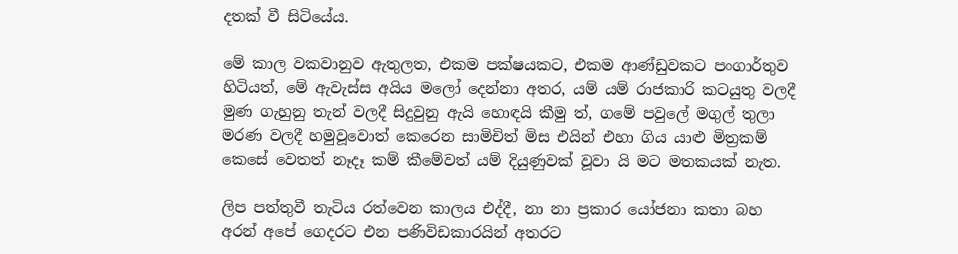දතක් වී සිටියේය.

මේ කාල වකවානුව ඇතුලත, එකම පක්ෂයකට, එකම ආණ්ඩුවකට පංගාර්තුව හිටියත්, මේ ඇවැස්ස අයිය මලෝ දෙන්නා අතර, යම් යම් රාජකාරි කටයුතු වලදී මුණ ගැහුනු තැන් වලදී සිදුවුනු ඇයි හොඳයි කීමු ත්, ගමේ පවුලේ මගුල් තුලා මරණ වලදී හමුවූවොත් කෙරෙන සාමිචිත් මිස එයින් එහා ගිය යාළු මිත්‍රකම් කෙසේ වෙතත් නෑදෑ කම් කීමේවත් යම් දියුණුවක් වූවා යි මට මතකයක් නැත.

ලිප පත්තුවී ‍තැටිය රත්වෙන කාලය එද්දී, නා නා ප්‍රකාර යෝජනා කතා බහ අරන් අපේ ගෙදරට එන පණිවිඩකාරයින් අතරට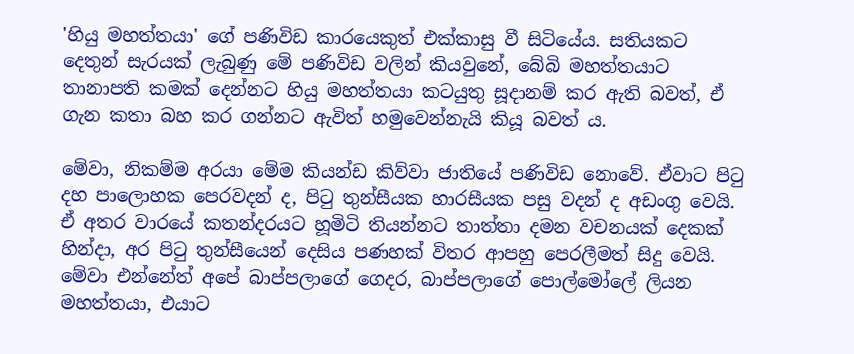'හියු මහත්තයා' ගේ පණිවිඩ කාරයෙකුත් එක්කාසු වී සිටියේය. සතියකට දෙතුන් සැරයක් ලැබුණු මේ පණිවිඩ වලින් කියවුනේ, බේබි මහත්තයාට තානාපති කමක් දෙන්නට හියු මහත්තයා කටයුතු සූදානම් කර ඇති බවත්, ඒ ගැන කතා බහ කර ගන්නට ඇවිත් හමුවෙන්නැයි කියූ බවත් ය.

මේවා, නිකම්ම අරයා මේම කියන්ඩ කිව්වා ජාතියේ පණිවිඩ නොවේ. ඒවාට පිටු දහ පාලොහක පෙරවදන් ද, පිටු තුන්සීයක හාරසීයක පසු වදන් ද අඩංගු වෙයි. ඒ අතර වාරයේ කතන්දරයට හූමිටි තියන්නට තාත්තා දමන වචනයක් දෙකක් හින්දා, අර පිටු තුන්සීයෙන් දෙසිය පණහක් විතර ආපහු පෙරලීමත් සිදු වෙයි. මේවා එන්නේත් අපේ බාප්පලාගේ ගෙදර, බාප්පලාගේ පොල්මෝලේ ලියන මහත්තයා, එයාට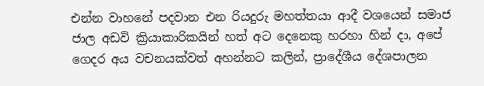එන්න වාහනේ පදවාන එන රියදුරු මහත්තයා ආදී වශයෙන් සමාජ ජාල අඩවි ක්‍රියාකාරිකයින් හත් අට දෙනෙකු හරහා හින් දා, අපේ ගෙදර අය වචනයක්වත් අහන්නට කලින්, ප්‍රාදේශීය දේශපාලන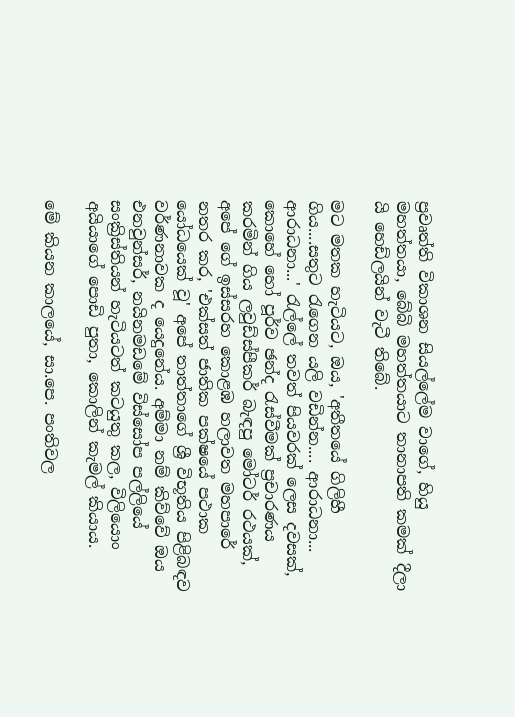ප්‍රවෘත්ති විකාශන සියල්ලේම වාග‍ේ, හියු මහත්තයා, බේබි මහත්තයාට තානාපති කමක් දීලා යි හෙඩ්ලයින් වැ‍ටී තිබේ.

මට මතක හැටියට, ඔය, 'අතීතයේ ගිලිහී ගිය....සතුට රැගෙන යලි වඩින්න.... ආරාධනා... ආරාධනා...' රැල්ලේ තවත් පියවරක් ලෙස දවසක්, කොහේ හෝ පූර්ව ඡන්ද රැස්වීමක් ප්‍රචාරණය කරමින් ගිය ලවුඩ්ස්පීකර් බැඳපු මෝටර් රථයක්, අපේ ගේ ඉස්සරහ කොළඹ හලාවත මහපාරේ නතර කර, 'එක්සත් ජාතික පක්ෂයේ පථා‍ක යෝධයෙක් වූ' අපේ තාත්තාගේ ශ්‍රී විභූතිය පිළිබඳව වර්ණනාවක ද යෙදුනේය. අම්මා නම් කිව්වේ ඔය එනවුන්සර්, නයිනමඩමේ විස්සෝප පල්ලියේ සංක්‍රිස්තියන් හැටියටත් කටයුතු කල, විලියොං අයියාග‍ේ පොඩි පුතා, කොලින් කැමල් කියාය.

මේ කියන කාලයේ, සා.පෙ. පංතිවල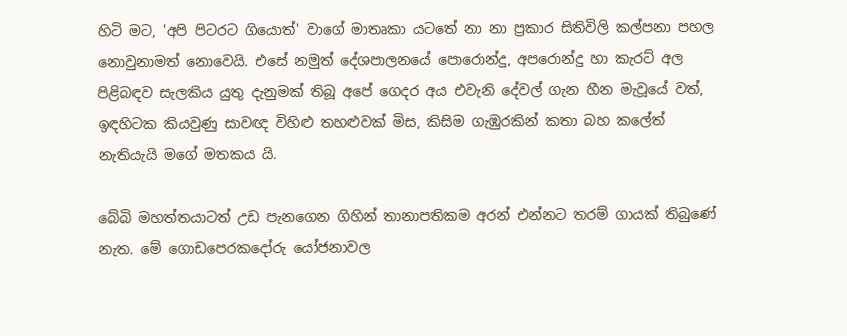හිටි මට, 'අපි පිටරට ගියොත්' වාගේ මාතෘකා යටතේ නා නා ප්‍රකාර සිතිවිලි කල්පනා පහල නොවුනාමත් නොවෙයි. එසේ නමුත් දේශපාලනයේ පොරොන්දු, අපරොන්දු හා කැරට් අල පිළිබඳව සැලකිය යුතු දැනුමක් තිබූ අපේ ගෙදර අය එවැනි දේවල් ගැන හීන මැවූයේ වත්, ඉඳහිටක කියවුණු සාවඥ විහිළු තහළුවක් මිස, කිසිම ගැඹුරකින් කතා බහ කලේත් නැතියැයි මගේ මතකය යි.

බේබි මහත්තයාටත් උඩ පැනගෙන ගිහින් තානාපතිකම අරන් එන්නට තරම් ගායක් තිබුණේ නැත. මේ ගොඩපෙරකදෝරු යෝජනාවල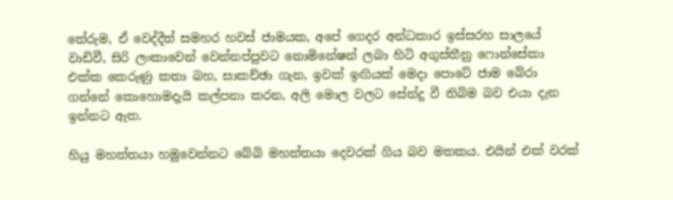තේරුම, ඒ වෙද්දීත් සමහර හවස් ජාමයක, අපේ ගෙදර අන්ධකාර ඉස්සරහ සාලයේ වාඩිවී, සිරි ලංකාවෙන් වෙන්නප්පුවට නොමිනේෂන් ලබා හිටි අගුස්තීනු ෆොන්සේකා එක්ක කෙරුණු කතා බහ, සාකච්ඡා ගැන, ඉවක් ඉඟියක් මෙදා පොටේ ජාම බේරා ගන්නේ කොහොමදැයි කල්පනා කරන, අලි මොල වලට සේන්දු වී තිබිම බව එයා දැන ඉන්නට ඇත.

හියු මහත්තයා හමුවෙන්නට බේබි මහත්තයා දෙවරක් ගිය බව මතකය. එයින් එක් වරක්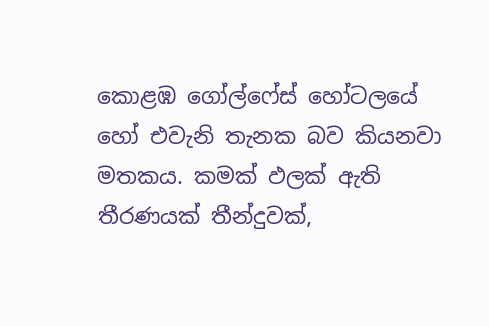කොළඹ ගෝල්ෆේස් හෝටලයේ හෝ එවැනි තැනක බව කියනවා මතකය. කමක් ඵලක් ඇති තීරණයක් තීන්දුවක්,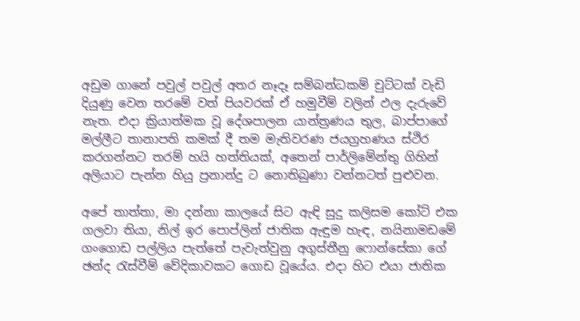අඩුම ගානේ පවුල් පවුල් අතර නෑදෑ සම්බන්ධකම් චුට්ටක් වැඩි දියුණු වෙන තරමේ වත් පියවරක් ඒ හමුවීම් වලින් ඵල දැරුවේ නැත. එදා ක්‍රියාත්මක වූ දේශපාලන යාන්ත්‍රණය තුල, බාප්පාගේ මල්ලීට තානාපති කමක් දී තම මැතිවරණ ජයග්‍රහණය ස්ථිර කරගන්නට තරම් හයි හත්තියක්, අතෙන් පාර්ලිමේන්තු ගිහින් අලියාට පැන්න හියු ප්‍රනාන්දු ට නොතිබුණා වන්නටත් පුළුවන.

අපේ තාත්තා, මා දන්නා කාලයේ සිට ඇඳි සුදු කලිසම කෝට් එක ගලවා තියා, නිල් ඉර පොප්ලින් ජාතික ඇඳුම හැඳ, නයිනාමඩමේ ගංගොඩ පල්ලිය පැත්ත‍ේ පැවැත්වුනු අගුස්තීනු ෆොන්සේකා ගේ ඡන්ද රැස්වීම් වේදිකාවකට ගොඩ වූයේය. එදා හිට එයා ජාතික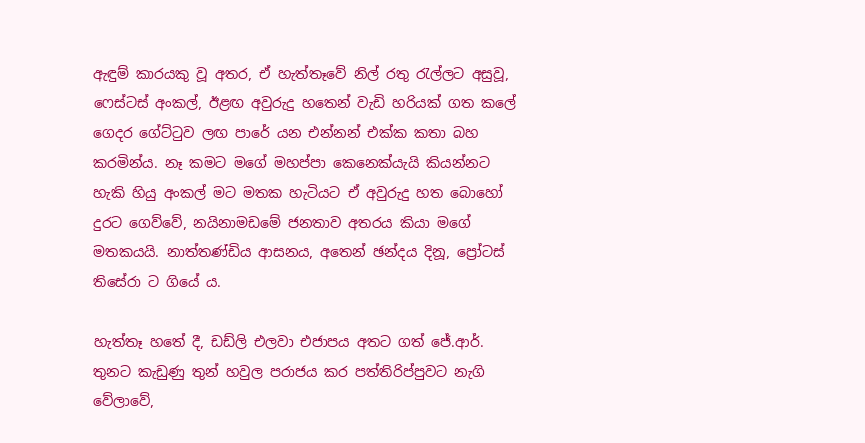ඇඳුම් කාරයකු වූ අතර, ඒ හැත්තෑවේ නිල් රතු රැල්ලට අසුවූ, ෆෙස්ටස් අංකල්, ඊළඟ අවුරුදු හතෙන් වැඩි හරියක් ගත කලේ ගෙදර ගේට්ටුව ලඟ පාරේ යන එන්නන් එක්ක කතා බහ කරමින්ය. නෑ කමට මගේ මහප්පා කෙනෙක්යැයි කියන්නට හැකි හියු අංකල් මට මතක හැටියට ඒ අවුරුදු හත බොහෝ දුරට ගෙව්වේ, නයිනාමඩමේ ජනතාව අතරය කියා මගේ මතකයයි. නාත්තණ්ඩිය ආසනය, අතෙන් ඡන්දය දිනූ, ප්‍රෝටස් තිසේරා ට ගියේ ය.

හැත්තෑ හතේ දී, ඩඩ්ලි එලවා එජාපය අතට ගත් ජේ.ආර්. තුනට කැඩුණු තුන් හවුල පරාජය කර පත්තිරිප්පුවට නැගි වේලාවේ,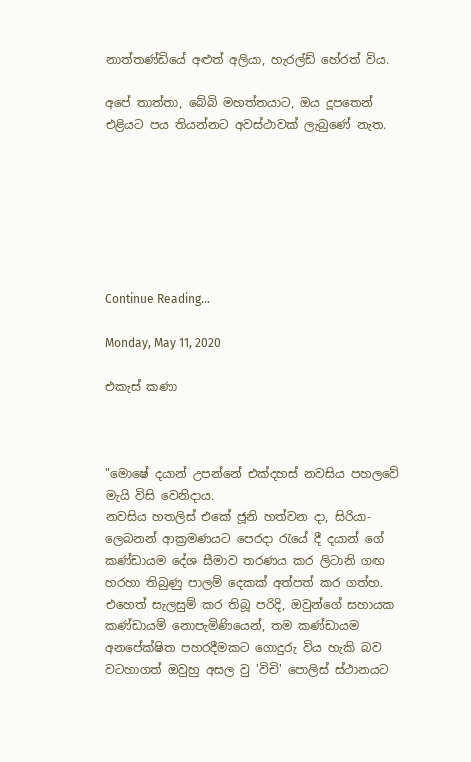නාත්තණ්ඩියේ අළුත් අලියා, හැරල්ඩ් හේරත් විය.

අපේ තාත්තා, බේබි මහත්තයාට, ඔය දූපතෙන් එළියට පය තියන්නට අවස්ථාවක් ලැබුණේ නැත.







Continue Reading...

Monday, May 11, 2020

එකැස් කණා



"මොෂේ දයාන් උපන්නේ එක්දහස් නවසිය පහලවේ මැයි විසි වෙනිදාය.
නවසිය හතලිස් එකේ ජූනි හත්වන දා, සිරියා-ලෙබනන් ආක්‍රමණයට පෙරදා රැයේ දී දයාන් ගේ කණ්ඩායම දේශ සීමාව තරණය කර ලිටානි ගඟ හරහා තිබුණු පාලම් දෙකක් අත්පත් කර ගත්හ. එහෙත් සැලසුම් කර තිබූ පරිදි, ඔවුන්ගේ සහායක කණ්ඩායම් නොපැමිණියෙන්, තම කණ්ඩායම අනපේක්ෂිත පහරදීමකට ගොදුරු විය හැකි බව වටහාගත් ඔවුහු අසල වු 'විචි' පොලිස් ස්ථානයට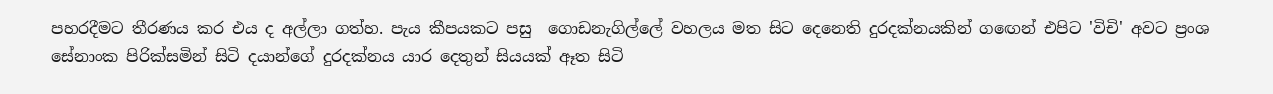පහරදීමට තීරණය කර එය ද අල්ලා ගත්හ. පැය කීපයකට පසු  ගොඩනැගිල්ලේ වහලය මත සිට දෙනෙති දුරදක්නයකින් ගඟෙන් එපිට 'විචි' අවට ප්‍රංශ සේනාංක පිරික්සමින් සිටි දයාන්ගේ දුරදක්නය යාර දෙතුන් සියයක් ඈත සිටි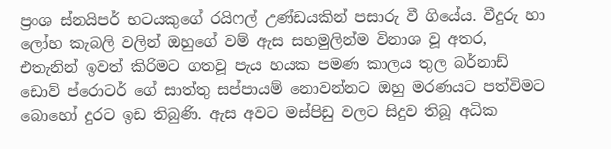ප්‍රංශ ස්නයිපර් භටයකුගේ රයිෆල් උණ්ඩයකින් පසාරු වී ගියේය. වීදුරු හා ලෝහ කැබලි වලින් ඔහුගේ වම් ඇස සහමුලින්ම විනාශ වූ අතර, එතැනින් ඉවත් කිරිමට ගතවූ පැය හයක පමණ කාලය තුල බර්නාඩ් ඩොව් ප්රොටර් ගේ සාත්තු සප්පායම් නොවන්නට ඔහු මරණයට පත්විමට බොහෝ දුරට ඉඩ තිබුණි. ඇස අවට මස්පිඩු වලට සිදුව තිබූ අධික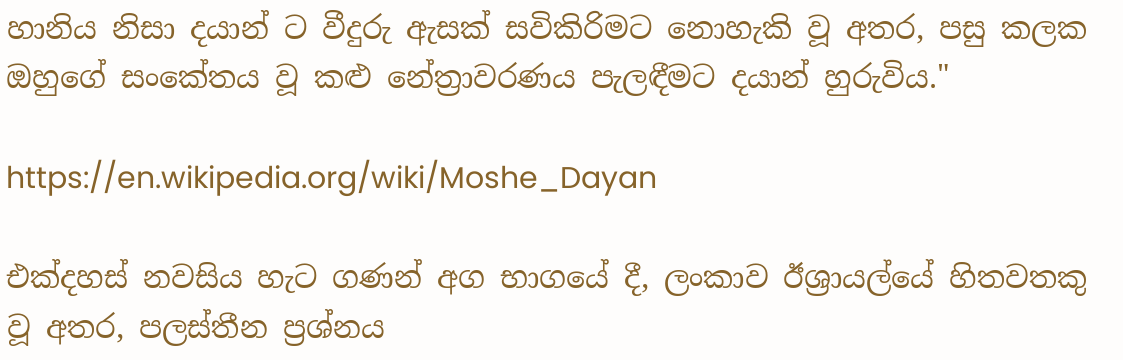හානිය නිසා දයාන් ට වීදුරු ඇසක් සවිකිරිමට නොහැකි වූ අතර, පසු කලක ඔහුගේ සංකේතය වූ කළු නේත්‍රාවරණය පැලඳීමට දයාන් හුරුවිය."

https://en.wikipedia.org/wiki/Moshe_Dayan

එක්දහස් නවසිය හැට ගණන් අග භාගයේ දී, ලංකාව ඊශ්‍රායල්යේ හිතවතකු වූ අතර, පලස්තීන ප්‍රශ්නය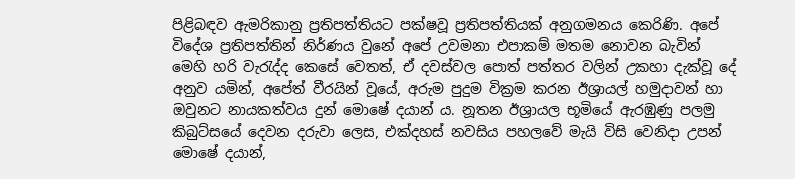පිළිබඳව ඇමරිකානු ප්‍රතිපත්තියට පක්ෂවූ ප්‍රතිපත්තියක් අනුගමනය කෙරිණි. අපේ විදේශ ප්‍රතිපත්තින් නිර්ණය වුනේ අපේ උවමනා එපාකම් මතම නොවන බැවින් මෙහි හරි වැරැද්ද කෙසේ වෙතත්, ඒ දවස්වල පොත් පත්තර වලින් උකහා දැක්වූ දේ අනුව යමින්, අපේත් වීරයින් වූයේ, අරුම පුදුම වික්‍රම කරන ඊශ්‍රායල් හමුදාවන් හා ඔවුනට නායකත්වය දුන් මොෂේ දයාන් ය. නූතන ඊශ්‍රායල භූමියේ ඇරඹුණු පලමු කිබුට්සයේ දෙවන දරුවා ලෙස, එක්දහස් නවසිය පහලවේ මැයි විසි වෙනිදා උපන් මොෂේ දයාන්,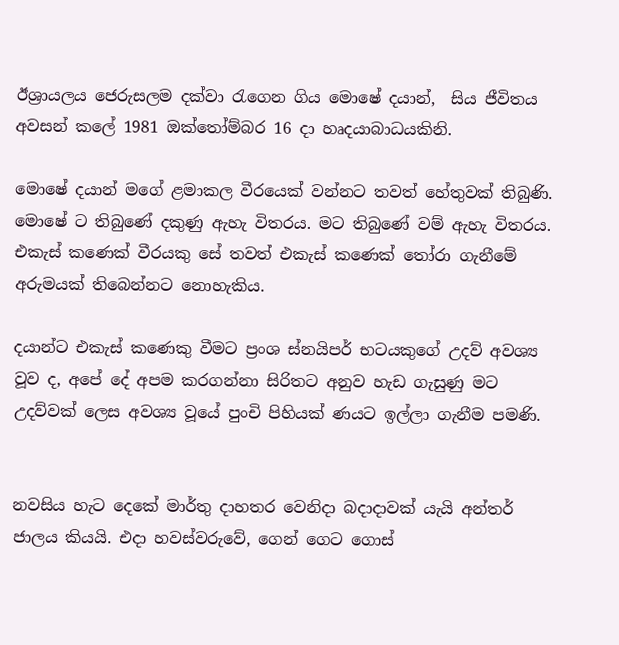ඊශ්‍රායලය ජෙරුසලම දක්වා රැගෙන ගිය මොෂේ දයාන්,  සිය ජීවිතය අවසන් කලේ 1981 ඔක්තෝම්බර 16 දා හෘදයාබාධයකිනි.

මොෂේ දයාන් මගේ ළමාකල වීරයෙක් වන්නට තවත් හේතුවක් තිබුණි. මොෂේ ට තිබුණේ දකුණු ඇහැ විතරය. මට තිබුණේ වම් ඇහැ විතරය. එකැස් කණෙක් වීරයකු සේ තවත් එකැස් කණෙක් තෝරා ගැනීමේ අරුමයක් තිබෙන්නට නොහැකිය.

දයාන්ට එකැස් ක‍ණෙකු වීමට ප්‍රංශ ස්නයිපර් භටයකුගේ උදව් අවශ්‍ය වූව ද, අපේ දේ අපම කරගන්නා සිරිතට අනුව හැඩ ගැසුණු මට උදව්වක් ලෙස අවශ්‍ය වූයේ පුංචි පිහියක් ණයට ඉල්ලා ගැනීම පමණි.


නවසිය හැට දෙකේ මාර්තු දාහතර වෙනිදා බදාදාවක් යැයි අන්තර් ජාලය කියයි. එදා හවස්වරුවේ, ගෙන් ගෙට ගොස්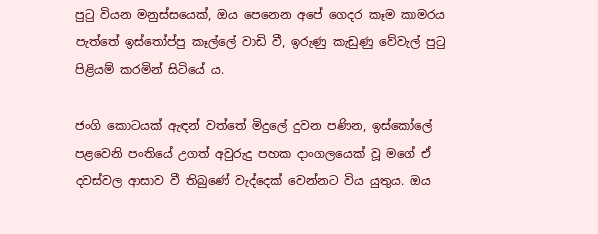පුටු වියන මනුස්සයෙක්, ඔය පෙනෙන අපේ ගෙදර කෑම කාමරය පැත්තේ ඉස්තෝප්පු කෑල්ලේ වාඩි වී, ඉරුණු කැඩුණු වේවැල් පුටු පිළියම් කරමින් සිටියේ ය.

ජංගි කොටයක් ඇඳන් වත්තේ මිදුලේ දුවන පණින, ඉස්කෝලේ පළවෙනි පංතියේ උගත් අවුරුදු පහක දාංගලයෙක් වූ මගේ ඒ දවස්වල ආසාව වී තිබුණේ වැද්දෙක් වෙන්නට විය යුතුය. ඔය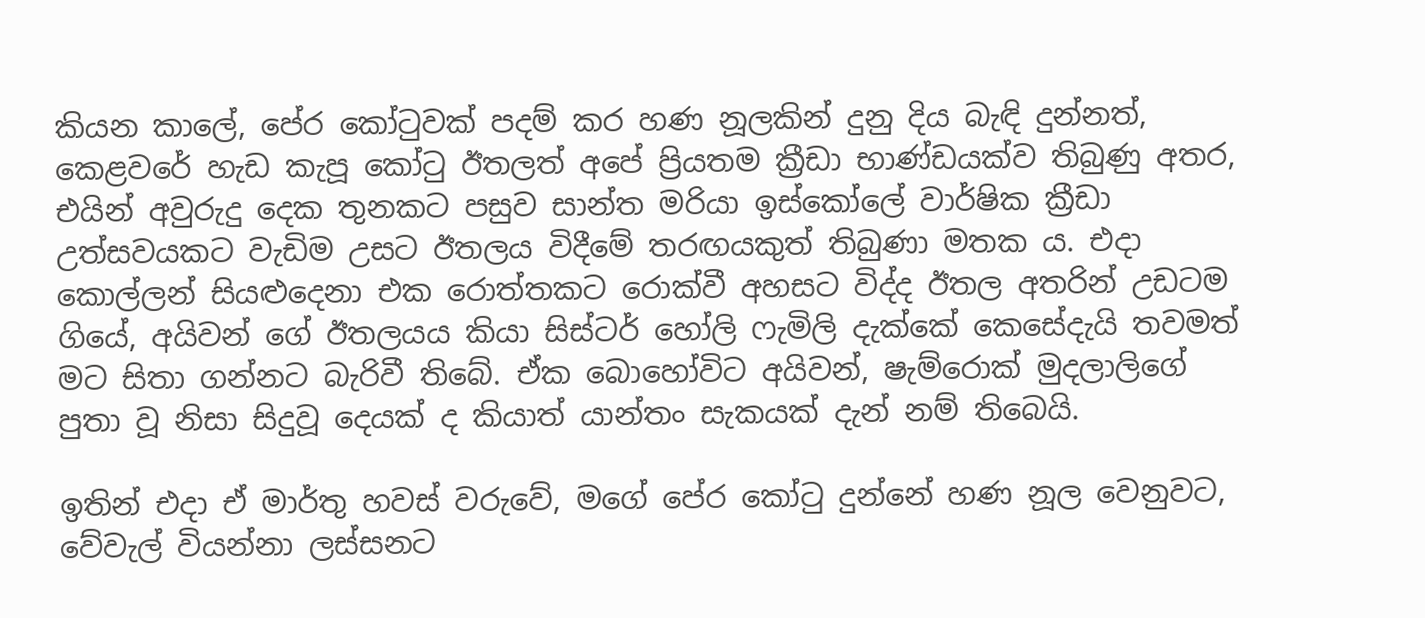කියන කාල‍ේ, පේර කෝටුවක් පදම් කර හණ නූලකින් දුනු දිය බැඳි දුන්නත්, කෙළවරේ හැඩ කැපූ කෝටු ඊතලත් අපේ ප්‍රියතම ක්‍රීඩා භාණ්ඩයක්ව තිබුණු අතර, එයින් අවුරුදු දෙක තුනකට පසුව සාන්ත මරියා ඉස්කෝලේ වාර්ෂික ක්‍රීඩා උත්සවයකට වැඩිම උසට ඊතලය විදීමේ තරඟයකුත් තිබුණා මතක ය. එදා කොල්ලන් සියළුදෙනා එක රොත්තකට රොක්වී අහසට විද්ද ඊතල අතරින් උඩටම ගියේ, අයිවන් ගේ ඊතලයය කියා සිස්ටර් හෝලි ෆැමිලි දැක්කේ කෙසේදැයි තවමත් මට සිතා ගන්නට බැරිවී තිබේ. ඒක බොහෝවිට අයිවන්, ෂැම්ර‍ොක් මුදලාලිගේ පුතා වූ නිසා සිදුවූ දෙයක් ද කියාත් යාන්තං සැකයක් දැන් නම් තිබෙයි.

ඉතින් එදා ඒ මාර්තු හවස් වරුවේ, මගේ පේර කෝටු දුන්නේ හණ නූල වෙනුවට, වේවැල් වියන්නා ලස්සනට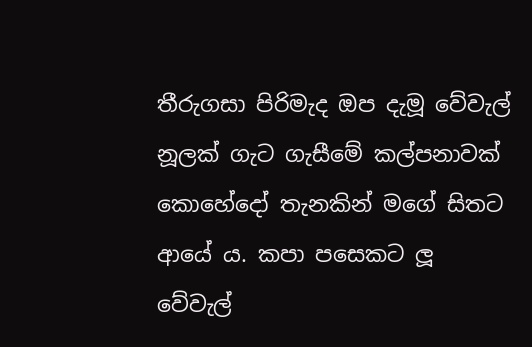තීරුගසා පිරිමැද ඔප දැමූ වේවැල් නූලක් ගැට ගැසීමේ කල්පනාවක් කොහේදෝ තැනකින් මගේ සිතට ආයේ ය. කපා පසෙකට ලූ වේවැල්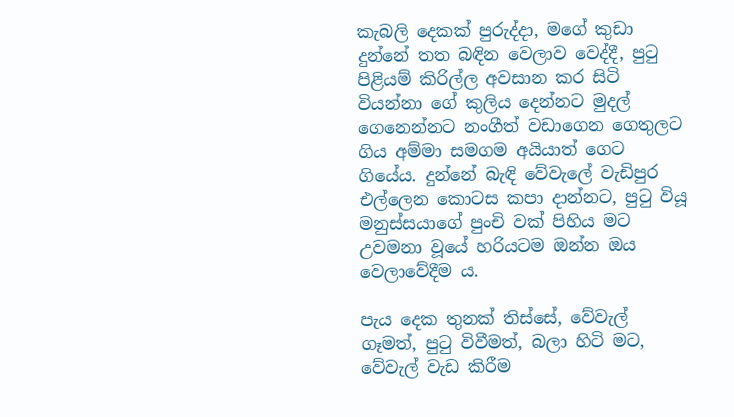කැබලි දෙකක් පුරුද්දා, මගේ කුඩා දුන්නේ තත බඳින වෙලාව වෙද්දී, පුටු පිළියම් කිරිල්ල අවසාන කර සිටි වියන්නා ගේ කුලිය දෙන්නට මුදල් ගෙනෙන්නට නංගීත් වඩාගෙන ගෙතුලට ගිය අම්මා සමගම අයියාත් ගෙට ගියේය. දුන්නේ බැඳි වේවැලේ වැඩිපුර එල්ලෙන කොටස කපා දාන්නට, පුටු වියූ මනුස්සයාග‍ේ පුංචි වක් පිහිය මට උවමනා වූයේ හරියටම ඔන්න ඔය වෙලාවේදීම ය.

පැය දෙක තුනක් තිස්සේ, වේවැල් ගෑමත්, පුටු විවීමත්, බලා හිටි මට, වේවැල් වැඩ කිරීම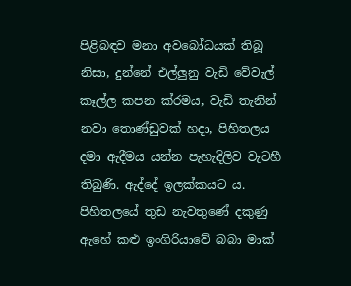පිළිබඳව මනා අවබෝධයක් තිබූ නිසා, දුන්නේ එල්ලුනු වැඩි වේවැල් කෑල්ල කපන ක්රමය, වැඩි තැනින් නවා තොණ්ඩුවක් හදා, පිහිතලය දමා ඇදීමය යන්න පැහැදිලිව වැටහී තිබුණි. ඇද්දේ ඉලක්කයට ය. පිහිතලයේ තුඩ නැවතුණේ දකුණු ඇහේ කළු ඉංගිරියාවේ බබා මාක්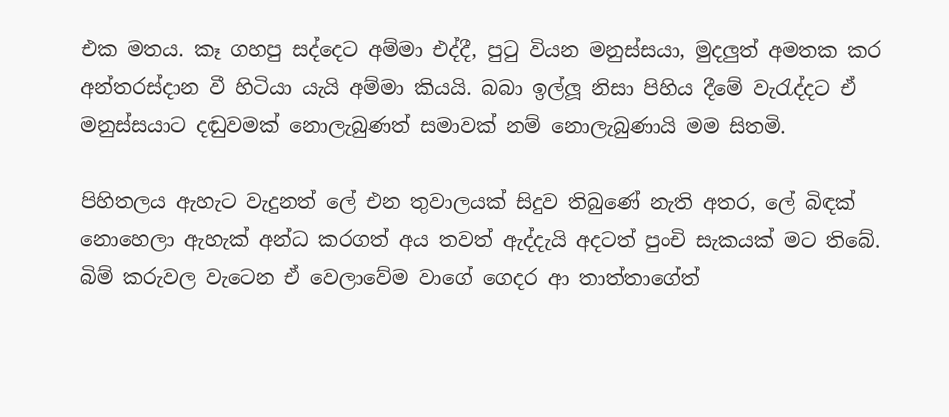එක මතය. කෑ ගහපු සද්දෙට අම්මා එද්දී, පුටු වියන මනුස්සයා, මුදලුත් අමතක කර අන්තරස්දාන වී හිටියා යැයි අම්මා කියයි. බබා ඉල්ලූ නිසා පිහිය දීමේ ‍වැරැද්දට ඒ මනුස්සයාට දඬුවමක් නොලැබුණත් සමාවක් නම් නොලැබුණායි මම සිතමි.

පිහිතලය ඇහැට වැදුනත් ලේ එන තුවාලයක් සිදුව තිබුණේ නැති අතර, ලේ බිඳක් නොහෙලා ඇහැක් අන්ධ කරගත් අය තවත් ඇද්දැයි අදටත් පුංචි සැකයක් මට තිබේ. බිම් කරුවල වැටෙන ඒ වෙලාවේම වාගේ ගෙදර ආ තාත්තාගේත්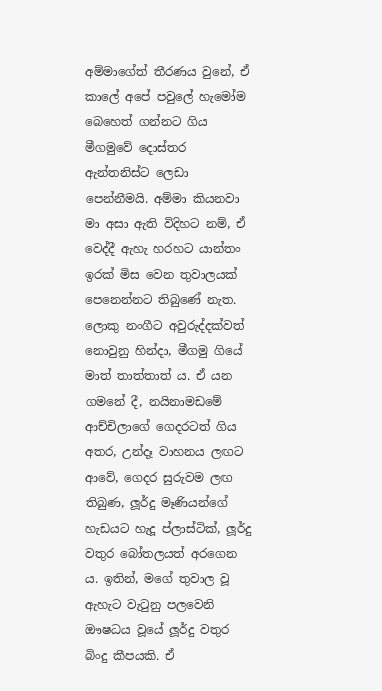අම්මාගේත් තීරණය වුනේ, ඒ කාලේ අපේ පවු‍ලේ හැමෝම බෙහෙත් ගන්නට ගිය මීගමුවේ දොස්තර ඇන්තනිස්ට ලෙඩා පෙන්නීමයි. අම්මා කියනවා මා අසා ඇති විදිහට නම්, ඒ වෙද්දී ඇහැ හරහට යාන්තං ඉරක් මිස වෙන තුවාලයක් පෙනෙන්නට තිබුණේ නැත. ලොකු නංගීට අවුරුද්දක්වත් නොවුනු හින්දා, මීගමු ගියේ මාත් තාත්තාත් ය. ඒ යන ගමනේ දී, නයිනාමඩමේ ආච්චිලාගේ ගෙදරටත් ගිය අතර, උන්දෑ වාහනය ලඟට ආවේ, ගෙදර සුරුවම ලඟ තිබුණ, ලූර්දු මෑණියන්ගේ හැඩයට හැදූ ප්ලාස්ටික්, ලූර්දු වතුර බෝතලයත් අරගෙන ය. ඉතින්, මගේ තුවාල වූ ඇහැට වැටුනු පලවෙනි ‍ ඖෂධය වූයේ ලූර්දු වතුර බිංදු කීපයකි. ඒ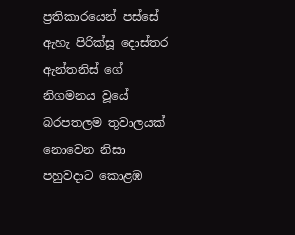ප්‍රතිකාරයෙන් පස්සේ ඇහැ පිරික්සූ දොස්තර ඇන්තනිස් ගේ නිගමනය වූයේ බරපතලම තුවාලයක් නොවෙන නිසා පහුවදාට කොළඹ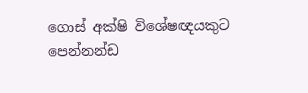ගොස් අක්ෂි විශේෂඥයකුට පෙන්නන්ඩ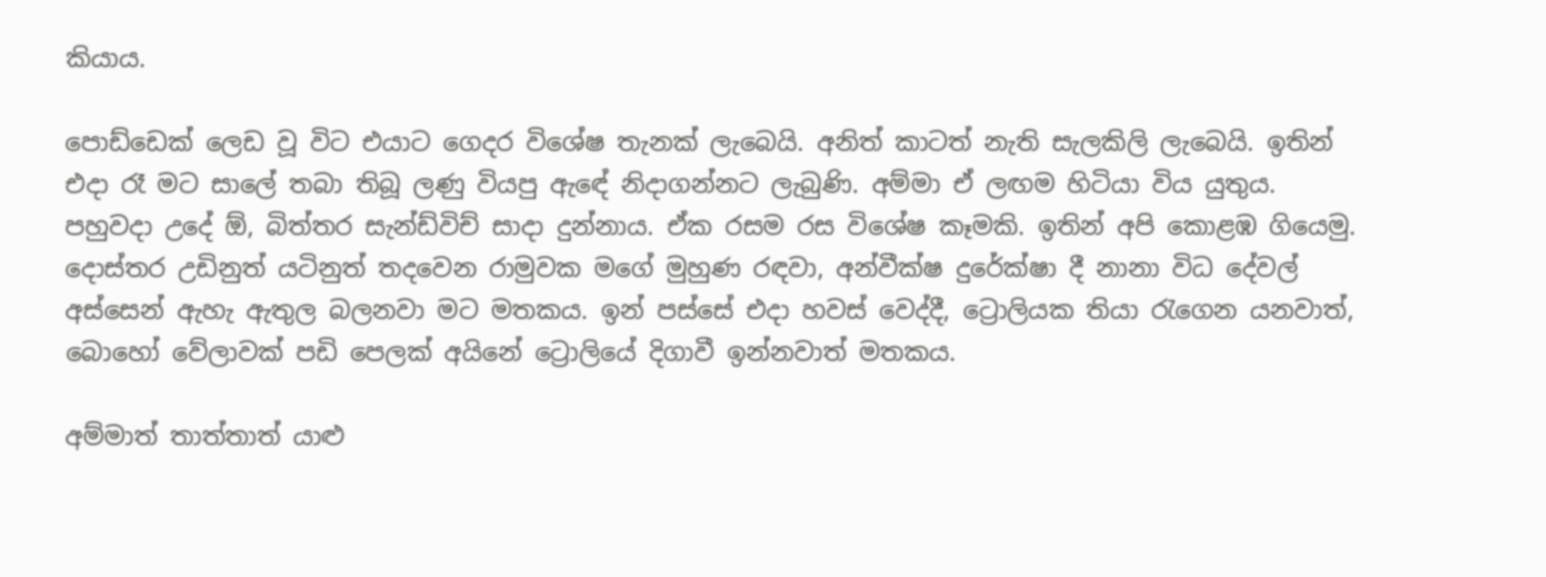කියාය.

පොඩ්ඩෙක් ලෙඩ වූ විට එයාට ගෙදර විශේෂ තැනක් ලැබෙයි. අනිත් කාටත් නැති සැලකිලි ලැබෙයි. ඉතින් එදා රෑ මට සාලේ තබා තිබූ ලණු වියපු ඇ‍‍‍‍ඳ‍ේ නිදාගන්නට ලැබුණි. අම්මා ඒ ලඟම හිටියා විය යුතුය. පහුවදා උදේ ඕ, බිත්තර සැන්ඩ්විච් සාදා දුන්නාය. ඒක රසම රස විශේෂ කෑමකි. ඉතින් අපි කොළඹ ගියෙමු. දොස්තර උඩිනුත් යටි‍නුත් තදවෙන රාමුවක මගේ මුහුණ රඳවා, අන්වීක්ෂ දුරේක්ෂා දී නානා විධ දේවල් අස්සෙන් ඇහැ ඇතුල බලනවා මට මතකය. ඉන් පස්සේ එදා හවස් වෙද්දී, ට්‍රොලියක තියා රැගෙන යනවාත්, බොහෝ වේලාවක් පඩි පෙලක් අයිනේ ට්‍රොලියේ දිගාවී ඉන්නවාත් මතකය.

අම්මාත් තාත්තාත් යාළු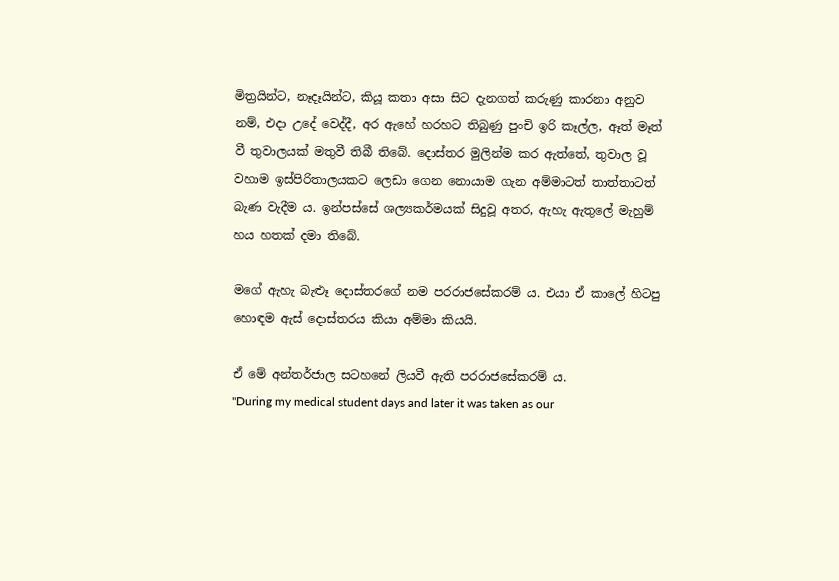මිත්‍රයින්ට, නෑදෑයින්ට, කියූ කතා අසා සිට දැනගත් කරුණු කාරනා අනුව නම්, එදා උදේ වෙද්දී, අර ඇහේ හරහට තිබුණු පුංචි ඉරි කෑල්ල, ඈත් මෑත් වී තුවාලයක් මතුවී තිබී තිබේ. දොස්තර මුලින්ම කර ඇත්තේ, තුවාල වූ වහාම ඉස්පිරිතාලයකට ලෙඩා ගෙන නොයාම ගැන අම්මාටත් තාත්තාටත් බැණ වැදීම ය. ඉන්පස්සේ ශල්‍යකර්මයක් සිදුවූ අතර, ඇහැ ඇතුලේ මැහුම් හය හතක් දමා තිබේ.

මගේ ඇහැ බැළූ දොස්තරගේ නම පරරාජසේකරම් ය. එයා ඒ කාලේ හිටපු හොඳම ඇස් දොස්තරය කියා අම්මා කියයි.

ඒ මේ අන්තර්ජාල සටහනේ ලියවී ඇති පරරාජසේකරම් ය.
"During my medical student days and later it was taken as our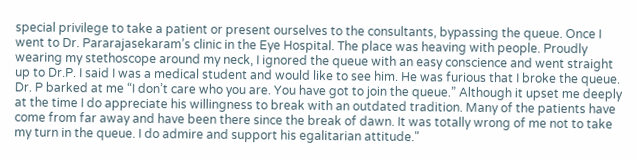special privilege to take a patient or present ourselves to the consultants, bypassing the queue. Once I went to Dr. Pararajasekaram’s clinic in the Eye Hospital. The place was heaving with people. Proudly wearing my stethoscope around my neck, I ignored the queue with an easy conscience and went straight up to Dr.P. I said I was a medical student and would like to see him. He was furious that I broke the queue. Dr. P barked at me “I don’t care who you are. You have got to join the queue.” Although it upset me deeply at the time I do appreciate his willingness to break with an outdated tradition. Many of the patients have come from far away and have been there since the break of dawn. It was totally wrong of me not to take my turn in the queue. I do admire and support his egalitarian attitude."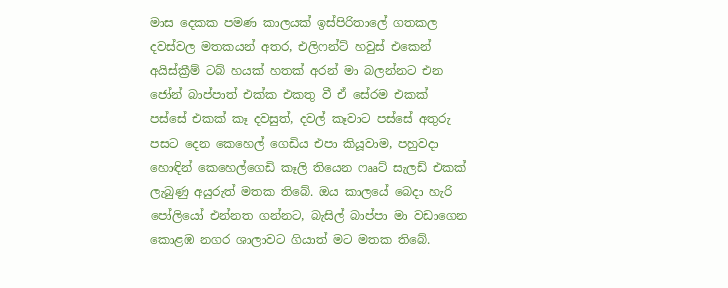මාස දෙකක පමණ කාලයක් ඉස්පිරිතාලේ ගතකල දවස්වල මතකයන් අතර, එලිෆන්ට් හවුස් එකෙන් අයිස්ක්‍රීම් ටබ් හයක් හතක් අරන් මා බලන්නට එන ජෝන් බාප්පාත් එක්ක එකතු වී ඒ සේරම එකක් පස්සේ එකක් කෑ දවසුත්, දවල් කෑවාට පස්සේ අතුරු පසට දෙන කෙහෙල් ගෙඩිය එපා කියූවාම, පහුවදා හොඳින් කෙහෙල්ගෙඩි කෑලි තියෙන ෆෲට් සැලඩ් එකක් ලැ‍බුණු අයුරුත් මතක තිබේ. ඔය කාලයේ බෙදා හැරි පෝලියෝ එන්නත ගන්නට, බැසිල් බාප්පා මා වඩාගෙන කොළඹ නගර ශාලාවට ගියාත් මට මතක තිබේ.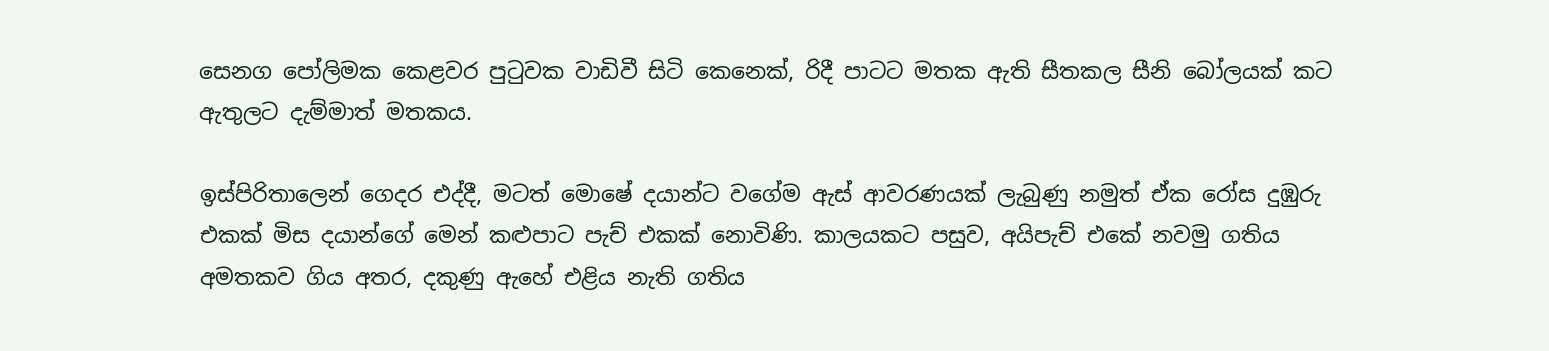සෙනග පෝලිමක කෙළවර පුටුවක වාඩිවී සිටි කෙනෙක්, රිදී පාටට මතක ඇති සීතකල සීනි බෝලයක් කට ඇතුලට දැම්මාත් මතකය.

ඉස්පිරිතාලෙන් ගෙදර එද්දී, මටත් මොෂේ දයාන්ට වගේම ඇස් ආවරණයක් ලැබුණු නමුත් ඒක රෝස දුඹුරු එකක් මිස දයාන්ගේ මෙන් කළුපාට පැච් එකක් නොවිණි. කාලයකට පසුව, අයිපැච් එකේ නවමු ගතිය අමතකව ගිය අතර, දකුණු ඇහේ එළිය නැති ගතිය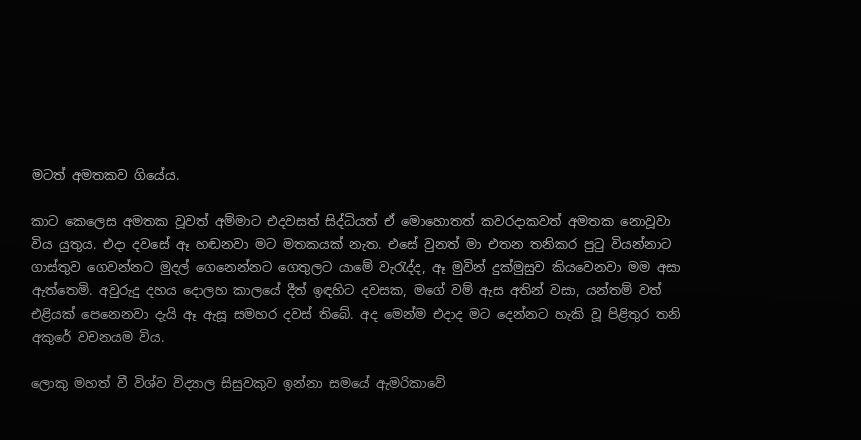මටත් අමතකව ගියේය.

කාට කෙලෙස අමතක වූවත් අම්මාට එදවසත් සිද්ධියත් ඒ මොහොතත් කවරදාකවත් අමතක නොවූවා විය යුතුය. එදා දවසේ ඈ හඬනවා මට මතකයක් නැත. එසේ වුනත් මා එතන තනිකර පුටු වියන්නාට ගාස්තුව ගෙවන්නට මුදල් ගෙනෙන්නට ගෙතුලට යාමේ වැරැද්ද, ඈ මුවින් දුක්මුසුව කියවෙනවා මම අසා ඇත්තෙමි. අවුරුදු දහය දොලහ කාලයේ දීත් ඉඳහිට දවසක, මගේ වම් ඇස අතින් වසා, යන්තම් වත් එළියක් පෙනෙනවා දැයි ඈ ඇසූ සමහර දවස් තිබේ. අද මෙන්ම එදාද මට දෙන්නට හැකි වූ පිළිතුර තනි අකුරේ වචනයම විය.

ලොකු මහත් වී විශ්ව විද්‍යාල සිසුවකුව ඉන්නා සමයේ ඇමරිකාවේ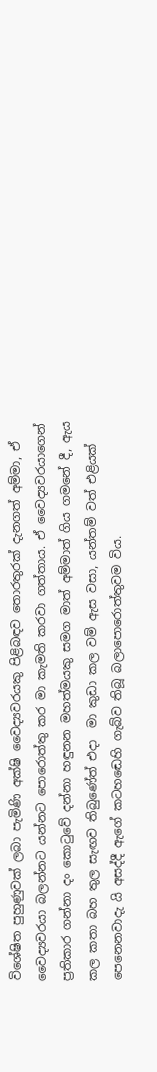විශේෂිත පුහුණුවක් ලබා පැමිණි අක්ෂි වෛද්‍යවරයකු පිළිබඳව තොරතුරක් දැනගත් අම්මා, ඒ වෛද්‍යවරයා බලන්නට යන්නට පොර‍ොත්තු කර මා කැමති කරවා ගත්තාය. ඒ වෛද්‍යවරයාගෙන් ප්‍රතිකාර ගන්නා දං කොටුවේ දන්නා හඳුනන මහත්මයකු සමග මාත් අම්මාත් ගිය ගමනේ දී, ඇය කල කතා බහ තුල සැඟව තිබුණේත් එදා  මා කුඩා කල වම් ඇස වසා, යන්තම් වත් එළියක් පෙනෙනවාදැ යි අසද්දී ඇගේ කටහ‍‍ඬ‍ෙහි ගැබ්ව තිබූ බලාපොරොත්තුවම විය.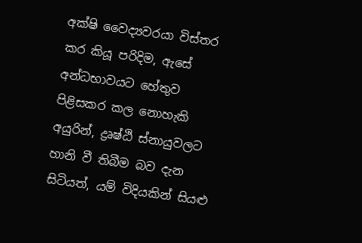අක්ෂි වෛද්‍යවරයා විස්තර කර කියූ පරිදිම, ඇසේ අන්ධභාවයට හේතුව පිළිසකර කල නොහැකි අයුරින්, ද්‍රෘෂ්ඨි ස්නායුවලට හානි වී තිබීම බව දැන සිටියත්, යම් විදියකින් සියළු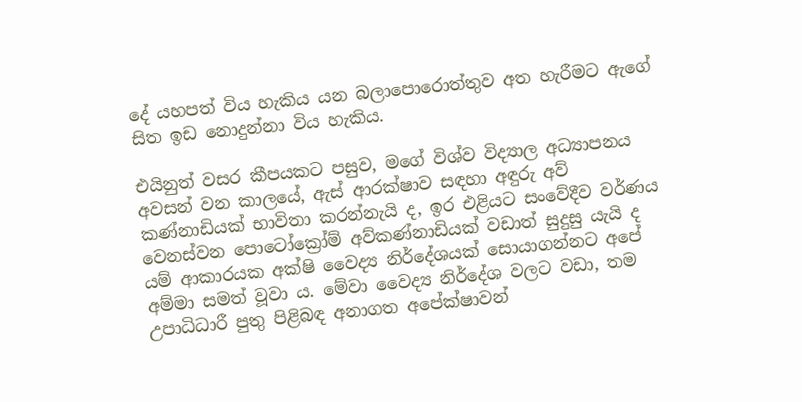දේ යහපත් විය හැකිය යන බලාපොරොත්තුව අත හැරීමට ඇගේ සිත ඉඩ නොදුන්නා විය හැකිය.

එයිනුත් වසර කීපයකට පසුව, මගේ විශ්ව විද්‍යාල අධ්‍යාපනය අවසන් වන කාලයේ, ඇස් ආරක්ෂාව සඳහා අඳුරු අව් කණ්නාඩියක් භාවිතා කරන්නැයි ද, ඉර එළියට සංවේදීව වර්ණය වෙනස්වන පොට‍ෝක්‍රෝම් අව්කණ්නාඩියක් වඩාත් සුදුසු යැයි ද යම් ආකාරයක අක්ෂි වෛද්‍ය නිර්දේශයක් සොයාගන්නට අපේ අම්මා සමත් වූවා ය. මේවා වෛද්‍ය නිර්දේශ වලට වඩා, තම උපාධිධාරී පුතු පිළිබඳ අනාගත අපේක්ෂාවන්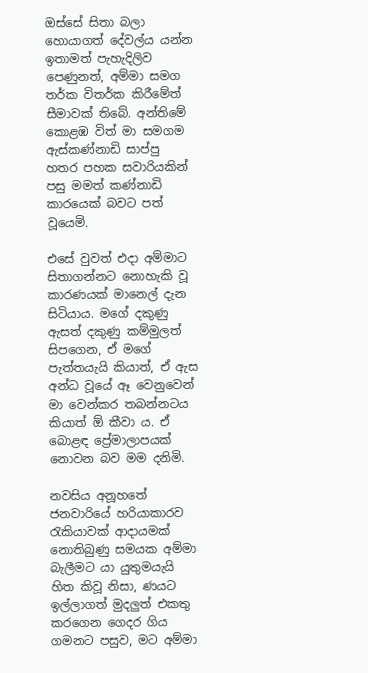ඔස්සේ සිතා බලා හොයාගත් දේවල්ය යන්න ඉතාමත් පැහැදිලිව පෙණුනත්, අම්මා සමග තර්ක විතර්ක කිරීමේත් සීමාවක් තිබේ. අන්තිමේ කොළඹ විත් මා සමගම ඇස්කණ්නාඩි සාප්පු හතර පහක සවාරියකින් පසු මමත් කණ්නාඩි කාරයෙක් බවට පත් වූයෙමි.

එසේ වුවත් එදා අම්මාට සිතාගන්නට නොහැකි වූ කාරණයක් මානෙල් දැන සිටියාය. මගේ දකුණු ඇසත් දකුණු කම්මුලත් සිපගෙන, ඒ මගේ පැත්තයැයි කියාත්, ඒ ඇස අන්ධ වූයේ ඈ වෙනුවෙන් මා වෙන්කර තබන්නටය කියාත් ඕ කීවා ය. ඒ බොළඳ ප්‍රේමාලාපයක් නොවන බව මම දනිමි.

නවසිය අනූහත‍ේ ජනවාරි‍යේ හරියාකාරව රැකියාවක් ආදායමක් නොතිබුණු සමයක අම්මා බැලීමට යා යුතුමයැයි හිත කිවූ නිසා, ණයට ඉල්ලාගත් මුදලුත් එකතු කරගෙන ගෙදර ගිය ගමනට පසුව, මට අම්මා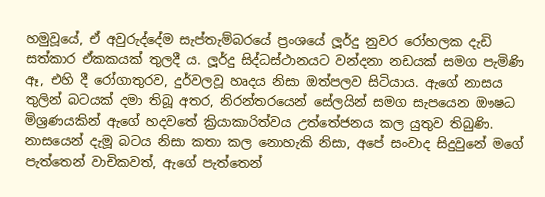හමුවූයේ, ඒ අවුරුද්දේම සැප්තැම්බරයේ ප්‍රංශයේ ලූර්දු නුවර රෝහලක දැඩි සත්කාර ඒකකයක් තුලදී ය. ලූර්දු සිද්ධස්ථානයට වන්දනා නඩයක් සමග පැමිණි ඈ, එහි දී රෝගාතුරව, දුර්වලවූ ‍හෘදය නිසා ඔත්පලව සිටියාය. ඇගේ නාසය තුලින් බටයක් දමා තිබූ අතර, නිරන්තරයෙන් සේලයින් සමග සැපයෙන ඖෂධ මිශ්‍රණයකින් ඇගේ හදවතේ ක්‍රියාකාරිත්වය උත්තේජනය කල යුතුව තිබුණි. නාසයෙන් දැමූ බටය නිසා කතා කල නොහැකි නිසා, අපේ සංවාද සිදුවුනේ මගේ පැත්තෙන් වාචිකවත්, ඇගේ පැත්තෙන්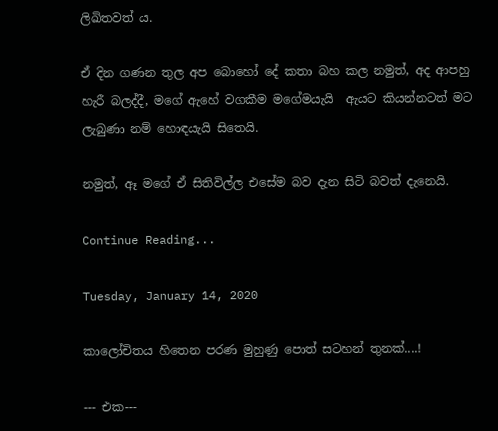ලිඛිතවත් ය.

ඒ දින ගණන තුල අප බොහෝ දේ කතා බහ කල නමුත්, අද ආපහු හැරී බලද්දී, මගේ ඇහේ වගකීම මගේමයැයි  ඇයට කියන්නටත් මට ලැබුණා නම් හොඳයැයි සිතෙයි.

නමුත්, ඈ මගේ ඒ සිතිවිල්ල එසේම බව දැන සිටි බවත් දැනෙයි.

Continue Reading...

Tuesday, January 14, 2020

කාලෝචිතය හිතෙන පරණ මුහුණු පොත් සටහන් තුනක්....!

--- එක---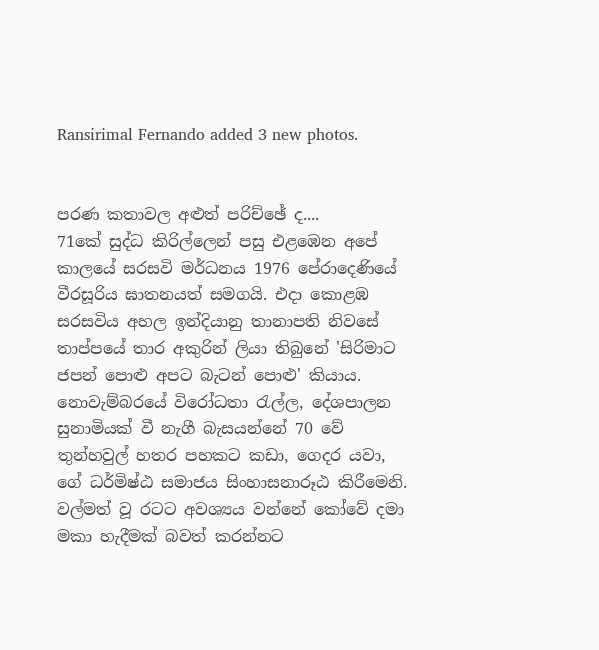Ransirimal Fernando added 3 new photos.


පරණ කතාවල අළුත් පරිච්ඡේ ද....
71කේ සුද්ධ කිරිල්ලෙන් පසු එළඹෙන අපේ කාලයේ සරසවි මර්ධනය 1976 පේරාදෙණියේ වීරසූරිය ඝාතනයත් සමගයි. එදා කොළඹ සරසවිය අහල ඉන්දියානු තානාපති නිවසේ තාප්පයේ තාර අකුරින් ලියා තිබුනේ 'සිරිමාට ජපන් පොළු අපට බැටන් පොළු' කියාය. නොවැම්බරයේ විරෝධතා රැල්ල, දේශපාලන සුනාමියක් වී නැගී බැසයන්නේ 70 වේ තුන්හවුල් හතර පහකට කඩා, ගෙදර යවා, ගේ ධර්මිෂ්ඨ සමාජය සිංහාසනාරූඨ කිරීමෙනි. වල්මත් වූ රටට අවශ්‍යය වන්නේ කෝවේ දමා මකා හැදීමක් බවත් කරන්නට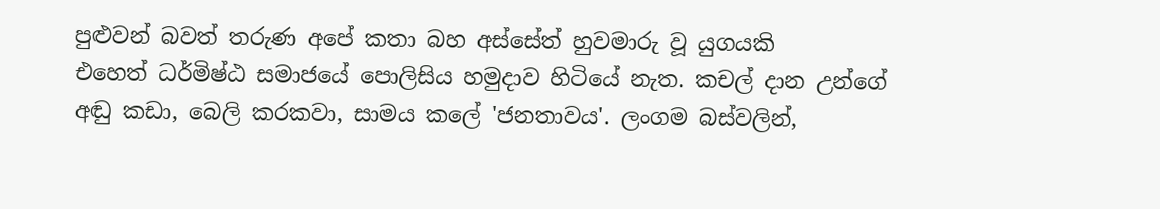පුළුවන් බවත් තරුණ අපේ කතා බහ අස්සේත් හුවමාරු වූ යුගයකි
එහෙත් ධර්මිෂ්ඨ සමාජයේ පොලිසිය හමුදාව හිටියේ නැත. කචල් දාන උන්ගේ අඬු කඩා, බෙලි කරකවා, සාමය කලේ 'ජනතාවය'. ලංගම බස්වලින්,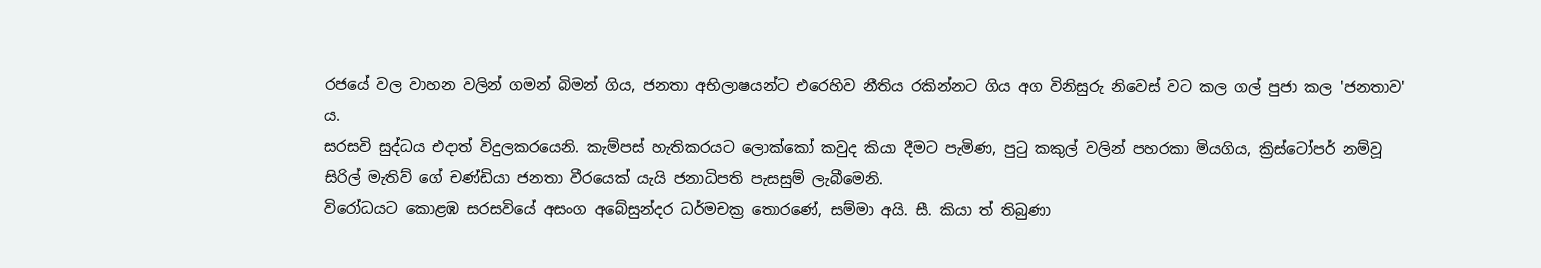රජයේ වල වාහන වලින් ගමන් බිමන් ගිය, ජනතා අභිලාෂයන්ට එරෙහිව නීතිය රකින්නට ගිය අග විනිසුරු නිවෙස් වට කල ගල් පුජා කල 'ජනතාව' ය.
සරසවි සුද්ධය එදාත් විදුලකරයෙනි. කැම්පස් හැතිකරයට ලොක්කෝ කවුද කියා දීමට පැමිණ, පුටු කකුල් වලින් පහරකා මියගිය, ක්‍රිස්ටෝපර් නම්වූ සිරිල් මැතිව් ගේ චණ්ඩියා ජනතා වීරයෙක් යැයි ජනාධිපති පැසසුම් ලැබීමෙනි.
විරෝධයට කොළඹ සරසවියේ අසංග අබේසුන්දර ධර්මචක්‍ර තොරණේ, සම්මා අයි. සී. කියා ත් තිබුණා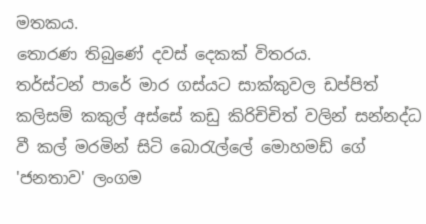මතකය.
තොරණ තිබුණේ දවස් දෙකක් විතරය.
තර්ස්ටන් පාරේ මාර ගස්යට සාක්කුවල ඩප්පිත් කලිසම් කකුල් අස්සේ කඩු කිරිචිචිත් වලින් සන්නද්ධ වී කල් මරමින් සිටි බොරැල්ලේ මොහමඩ් ගේ 'ජනතාව' ලංගම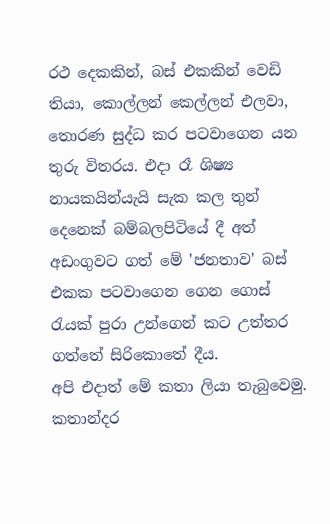රථ දෙකකින්, බස් එකකින් වෙඩි තියා, කොල්ලන් කෙල්ලන් එලවා, තොරණ සුද්ධ කර පටවාගෙන යන තුරු විතරය. එදා රෑ ශිෂ්‍ය නායකයින්යැයි සැක කල තුන් දෙනෙක් බම්බලපිටියේ දී අත් අඩංගුවට ගත් මේ 'ජනතාව' බස් එකක පටවාගෙන ගෙන ගොස් රැයක් පුරා උන්ගෙන් කට උත්තර ගත්තේ සිරිකොතේ දීය.
අපි එදාත් මේ කතා ලියා තැබුවෙමු. කතාන්දර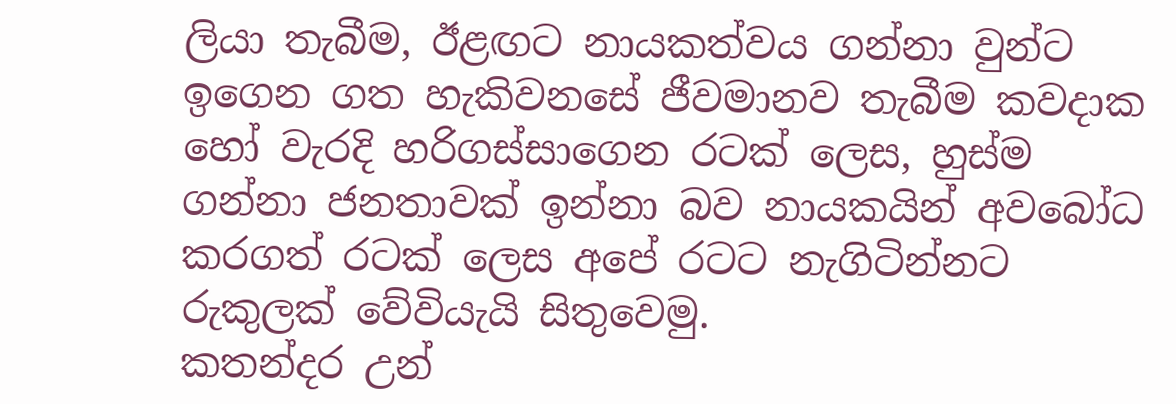ලියා තැබීම, ඊළඟට නායකත්වය ගන්නා වුන්ට ඉගෙන ගත හැකිවනසේ ජීවමානව තැබීම කවදාක හෝ වැරදි හරිගස්සාගෙන රටක් ලෙස, හුස්ම ගන්නා ජනතාවක් ඉන්නා බව නායකයින් අවබෝධ කරගත් රටක් ලෙස අපේ රටට නැගිටින්නට රුකුලක් වේවියැයි සිතුවෙමු.
කතන්දර උන්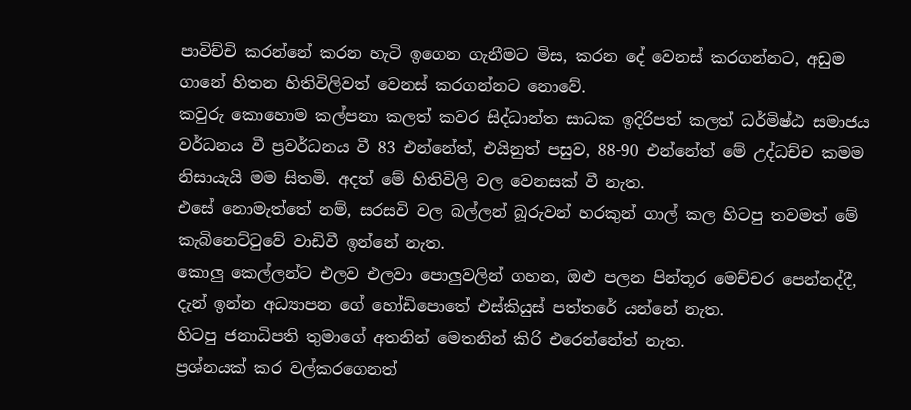පාවිච්චි කරන්නේ කරන හැටි ඉගෙන ගැනීමට මිස, කරන දේ වෙනස් කරගන්නට, අඩුම ගානේ හිතන හිතිවිලිවත් වෙනස් කරගන්නට නොවේ.
කවුරු කොහොම කල්පනා කලත් කවර සිද්ධාන්ත සාධක ඉදිරිපත් කලත් ධර්මිෂ්ඨ සමාජය වර්ධනය වී ප්‍රවර්ධනය වී 83 එන්නේත්, එයිනුත් පසුව, 88-90 එන්නේත් මේ උද්ධච්ච කමම නිසායැයි මම සිතමි. අදත් මේ හිතිවිලි වල වෙනසක් වී නැත.
එසේ නොමැත්තේ නම්, සරසවි වල බල්ලන් බූරුවන් හරකුන් ගාල් කල හිටපු තවමත් මේ කැබිනෙට්ටුවේ වාඩිවී ඉන්නේ නැත.
කොලු කෙල්ලන්ට එලව එලවා පොලුවලින් ගහන, ඔළු පලන පින්තූර මෙච්චර පෙන්නද්දී,
දැන් ඉන්න අධ්‍යාපන ගේ හෝඩිපොතේ එස්කියුස් පත්තරේ යන්නේ නැත.
හිටපු ජනාධිපති තුමාගේ අතනින් මෙතනින් කිරි එරෙන්නේත් නැත.
ප්‍රශ්නයක් කර වල්කරගෙනත්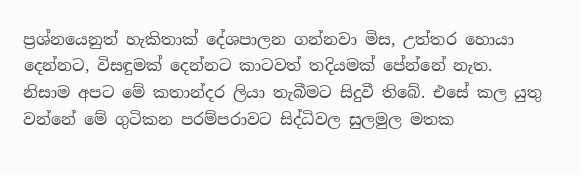ප්‍රශ්නයෙනුත් හැකිතාක් දේශපාලන ගන්නවා මිස, උත්තර හොයා දෙන්නට, විසඳුමක් දෙන්නට කාටවත් තදියමක් පේන්නේ නැත.
නිසාම අපට මේ කතාන්දර ලියා තැබීමට සිදුවී තිබේ. එසේ කල යුතු වන්නේ මේ ගුටිකන පරම්පරාවට සිද්ධිවල සුලමුල මතක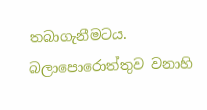තබාගැනීමටය.
බලාපොරොත්තුව වනාහි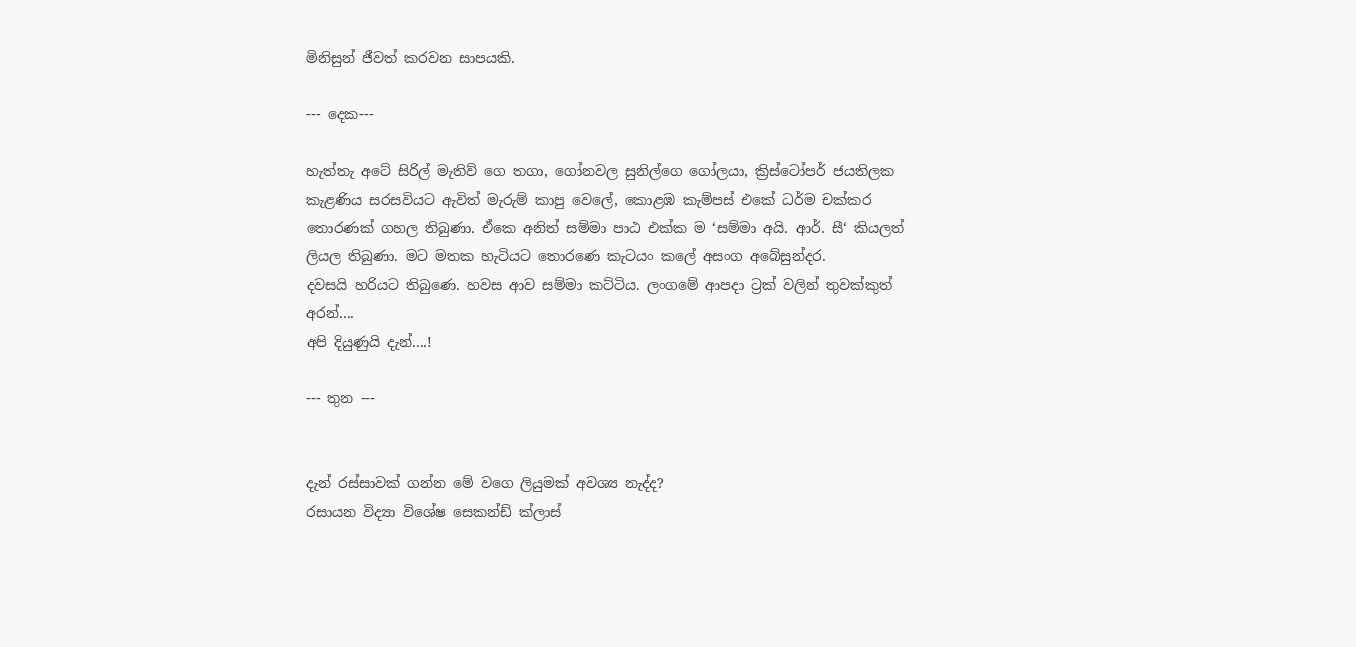මිනිසුන් ජීවත් කරවන සාපයකි.

--- දෙක---

හැත්තැ අටේ සිරිල් මැතිව් ගෙ තගා, ගෝනවල සුනිල්ගෙ ගෝලයා, ක්‍රිස්ටෝපර් ජයතිලක කැළණිය සරසවියට ඇවිත් මැරුම් කාපු වෙලේ, කොළඹ කැම්පස් එකේ ධර්ම චක්කර තොරණක් ගහල තිබුණා. ඒකෙ අනිත් සම්මා පාඨ එක්ක ම ‘සම්මා අයි. ආර්. සී‘ කියලත් ලියල තිබුණා. මට මතක හැටියට තොරණෙ කැටයං කලේ අසංග අබේසුන්දර.
දවසයි හරියට තිබුණෙ. හවස ආව සම්මා කට්ටිය. ලංගමේ ආපදා ට්‍රක් වලින් තුවක්කුත් අරන්....
අපි දියුණුයි දැන්....!

--- තුන ---


දැන් රස්සාවක් ගන්න මේ වගෙ ලියුමක් අවශ්‍ය නැද්ද?
රසායන විද්‍යා විශේෂ සෙකන්ඩ් ක්ලාස්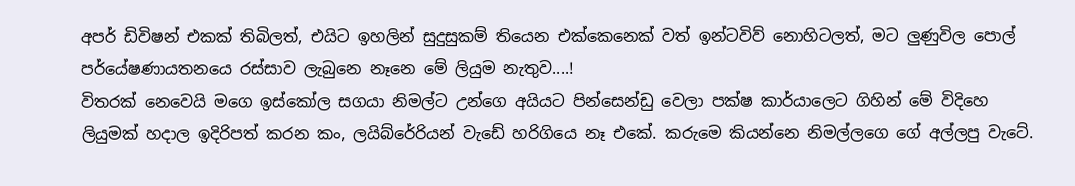අපර් ඩිවිෂන් එකක් තිබිලත්, එයිට ඉහලින් සුදුසුකම් තියෙන එක්කෙනෙක් වත් ඉන්ටවිව් නොහිටලත්, මට ලුණුවිල පොල් පර්යේෂණායතනයෙ රස්සාව ලැබුනෙ නෑනෙ මේ ලියුම නැතුව....!
විතරක් නෙවෙයි මගෙ ඉස්කෝල සගයා නිමල්ට උන්ගෙ අයියට පින්සෙන්ඩු වෙලා පක්ෂ කාර්යාලෙට ගිහින් මේ විදිහෙ ලියුමක් හදාල ඉදිරිපත් කරන කං, ලයිබ්රේරියන් වැඩේ හරිගියෙ නෑ එකේ. කරුමෙ කියන්නෙ නිමල්ලගෙ ගේ අල්ලපු වැටේ.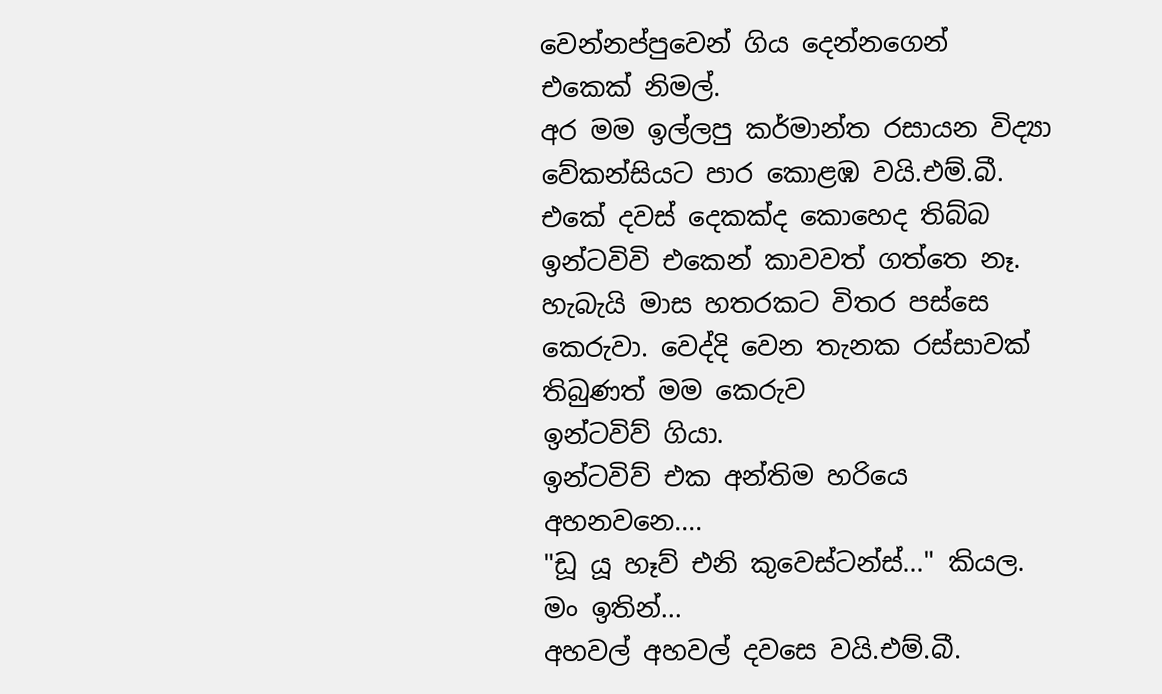වෙන්නප්පුවෙන් ගිය දෙන්නගෙන් එකෙක් නිමල්.
අර මම ඉල්ලපු කර්මාන්ත රසායන විද්‍යා වේකන්සියට පාර කොළඹ වයි.එම්.බී. එකේ දවස් දෙකක්ද කොහෙද තිබ්බ ඉන්ටවිවි එකෙන් කාවවත් ගත්තෙ නෑ. හැබැයි මාස හතරකට විතර පස්සෙ කෙරුවා. වෙද්දි වෙන තැනක රස්සාවක් තිබුණත් මම කෙරුව
ඉන්ටවිව් ගියා.
ඉන්ටවිව් එක අන්තිම හරියෙ අහනවනෙ....
"ඩූ යූ හෑව් එනි කුවෙස්ටන්ස්..." කියල.
මං ඉතින්...
අහවල් අහවල් දවසෙ වයි.එම්.බී.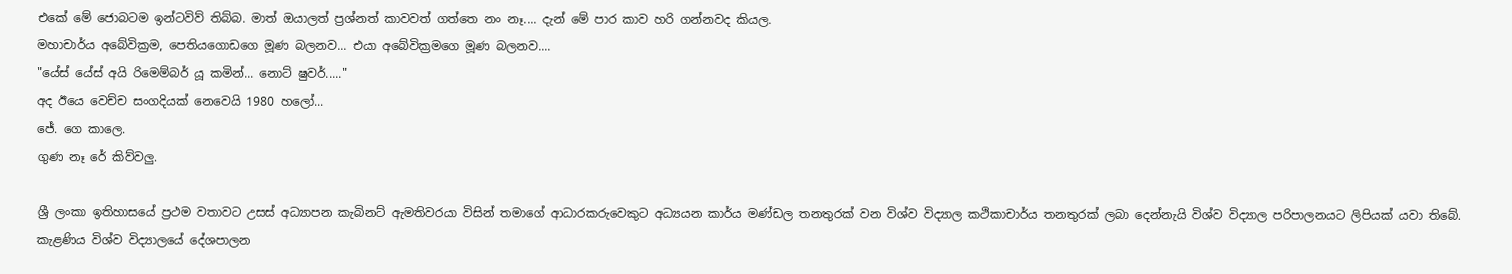එකේ මේ ජොබටම ඉන්ටවිව් තිබ්බ. මාත් ඔයාලත් ප්‍රශ්නත් කාවවත් ගත්තෙ නං නෑ.... දැන් මේ පාර කාව හරි ගන්නවද කියල.
මහාචාර්ය අබේවික්‍රම, පෙතියගොඩගෙ මූණ බලනව... එයා අබේවික්‍රමගෙ මූණ බලනව....
"යේස් යේස් අයි රිමෙම්බර් යූ කමින්... නොට් ෂුවර්....."
අද ඊයෙ වෙච්ච සංගදියක් නෙවෙයි 1980 හලෝ...
ජේ. ගෙ කාලෙ.
ගුණ නෑ රේ කිව්වලු.

ශ්‍රී ලංකා ඉතිහාසයේ ප්‍රථම වතාවට උසස් අධ්‍යාපන කැබිනට් ඇමතිවරයා විසින් තමාගේ ආධාරකරුවෙකුට අධ්‍යයන කාර්ය මණ්ඩල තනතුරක් වන විශ්ව විද්‍යාල කථිකාචාර්ය තනතුරක් ලබා දෙන්නැයි විශ්ව විද්‍යාල පරිපාලනයට ලිපියක් යවා තිබේ. කැළණිය විශ්ව විද්‍යාලයේ දේශපාලන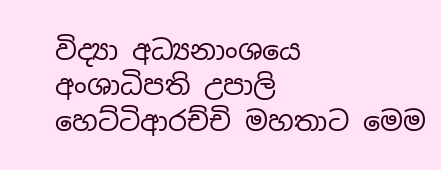විද්‍යා අධ්‍යනාංශයෙ අංශාධිපති උපාලි හෙට්ටිආරච්චි මහතාට මෙම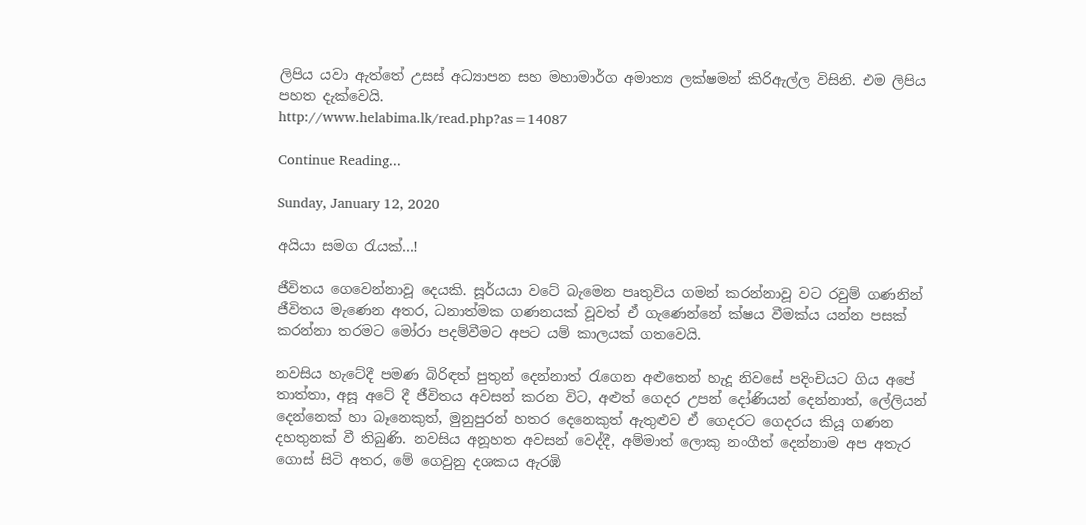ලිපිය යවා ඇත්තේ උසස් අධ්‍යාපන සහ මහාමාර්ග අමාත්‍ය ලක්ෂමන් කිරිඇල්ල විසිනි. එම ලිපිය පහත දැක්වෙයි.
http://www.helabima.lk/read.php?as=14087

Continue Reading...

Sunday, January 12, 2020

අයියා සමග රැයක්...!

ජීවිතය ගෙවෙන්නාවූ දෙයකි. සූර්යයා වටේ බැමෙන පෘතුවිය ගමන් කරන්නාවූ වට රවුම් ගණනින් ජීවිතය මැ‍ණෙන අතර, ධනාත්මක ගණනයක් වූවත් ඒ ගැණෙන්නේ ක්ෂය වීමක්ය යන්න පසක් කරන්නා තරමට මෝරා පදම්වීමට අපට යම් කාලයක් ගතවෙයි.

නවසිය හැටේදී පමණ බිරිඳත් පුතුන් දෙන්නාත් රැගෙන අළුතෙන් හැදූ නිවසේ පදිංචියට ගිය අපේ තාත්තා, අසූ අ‍ටේ දී ජීවිතය අවසන් කරන විට, අළුත් ගෙදර උපන් දෝණියන් දෙන්නාත්, ලේලියන් දෙන්නෙක් හා බෑනෙකුත්, මුනුපුරන් හතර‍ දෙනෙකුත් ඇතුළුව ඒ ගෙදරට ගෙදරය කියූ ගණන දහතුනක් වී තිබුණි. නවසිය අනූහත අවසන් වෙද්දී, අම්මාත් ලොකු නංගීත් දෙන්නාම අප අතැර ගොස් සිටි අතර, මේ ගෙවුනු දශකය ඇරඹි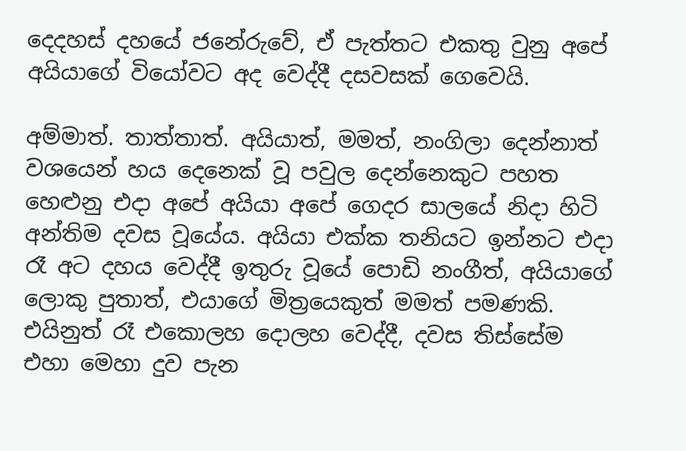දෙදහස් ‍දහයේ ජනේරුවේ, ඒ පැත්තට එකතු වුනු අපේ අයියාගේ ‍වියෝවට අද වෙද්දී දසවසක් ගෙවෙයි.

අම්මාත්. තාත්තාත්. අයියාත්, මමත්, නංගිලා දෙන්නාත් වශයෙන් හය දෙනෙක් වූ පවුල දෙන්නෙකුට පහත හෙළු‍නු එදා අපේ අයියා අපේ ගෙදර සාලයේ නිදා හිටි අන්තිම දවස වූ‍යේය. අයියා එක්ක තනියට ඉන්නට එදා රෑ අට දහය වෙද්දී ඉතුරු වූයේ පොඩි නංගීත්, අයියාගේ ලොකු පුතාත්, එයාගේ මිත්‍රයෙකුත් මමත් පමණකි. එයිනුත් රෑ ‍එකොලහ දොලහ වෙද්දී, දවස තිස්සේම එහා මෙහා දුව පැන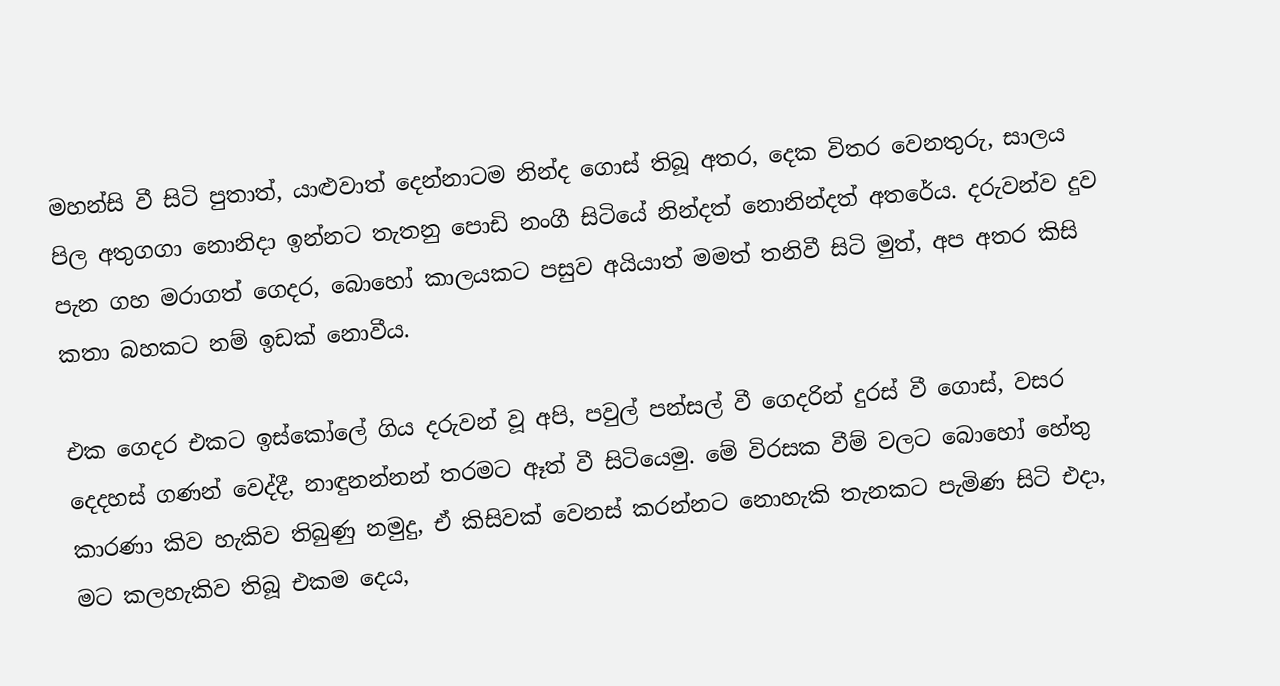මහන්සි වී සිටි පුතාත්, යාළුවාත් දෙන්නාටම නින්ද ගොස් තිබූ අතර, දෙක විතර වෙනතුරු, සාලය පිල අතුගගා නොනිදා ඉන්නට තැතනු පොඩි නංගී සිටියේ නින්දත් නොනින්දත් අතරේය. දරුවන්ව දුව පැන ගහ මරාගත් ගෙදර, බොහෝ කාලයකට පසුව අයියාත් මමත් තනිවී සිටි මුත්, අප අතර කිසි කතා බහකට නම් ඉඩක් නොවීය.

එක ගෙදර එකට ඉස්කෝල‍ේ ගිය දරුවන් වූ අපි, පවුල් පන්සල් වී ගෙදරින් දුරස් වී ගොස්, වසර දෙදහස් ගණන් වෙද්දී, නාඳුනන්නන් තරමට ඈත් වී සිටියෙමු. මේ විරසක වීම් වලට බොහ‍ෝ හේතු කාරණා කිව හැකිව තිබුණු නමුදු, ඒ කිසිවක් වෙනස් කරන්නට නොහැකි තැනකට පැමිණ සිටි එදා, මට කලහැකිව තිබූ එකම දෙය,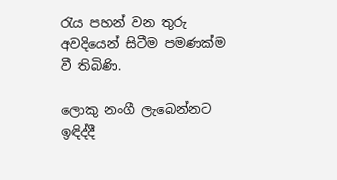රැය පහන් වන තුරු අවදියෙන් සිටීම පමණක්ම වී තිබිණි.

ලොකු නංගී ලැබෙන්නට ඉඳිද්දී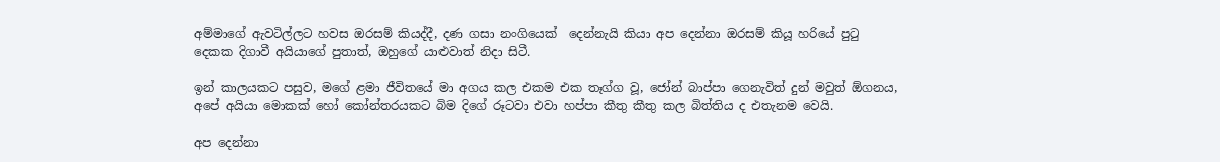අම්මාගේ ඇවටිල්ලට හවස ඔරසම් කියද්දී, දණ ගසා නංගියෙක්  දෙන්නැයි කියා අප දෙන්නා ඔරසම් කියූ හරි‍ය‍ේ පුටු දෙකක දිගාවී අයියාගේ පුතාත්, ඔහුගේ යාළුවාත් නිදා සිටී.

ඉන් කාලයකට පසුව, මගේ ළමා ජීවිතයේ මා අගය කල එකම එක තෑග්ග වූ, ජෝන් බාප්පා ගෙනැවිත් දුන් මවුත් ඕගනය, අපේ අයියා මොකක් හෝ කෝන්තරයකට බිම දිග‍ේ රූටවා එවා හප්පා කීතු කීතු කල බිත්තිය ද එතැනම වෙයි.

අප දෙන්නා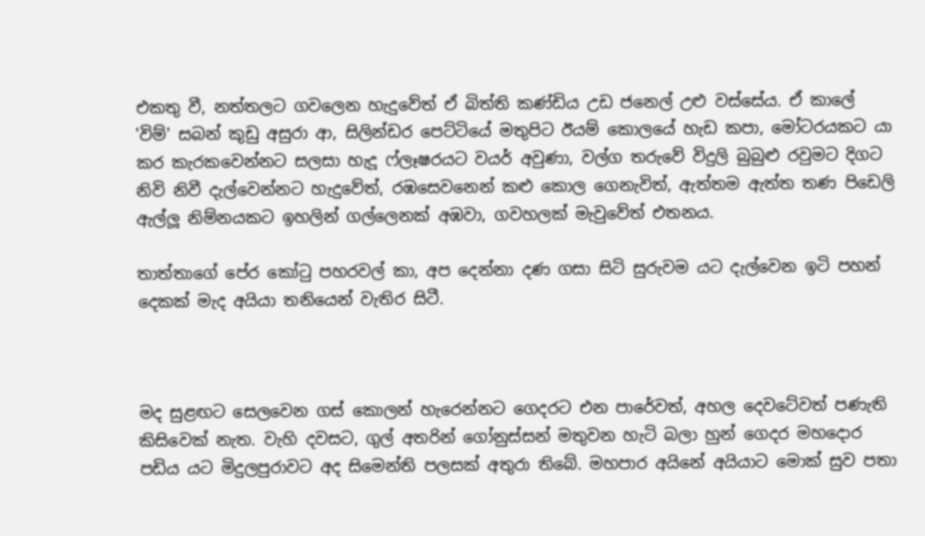එකතු වී, නත්තලට ගවලෙන හැදුවේත් ඒ බිත්ති කණ්ඩිය උඩ ජනෙල් උළු ‍වස්සේය. ඒ කාලේ 'විම්' සබන් කුඩු අසුරා ආ, සිලින්ඩර පෙට්ටියේ මතුපිට ඊයම් කොලයේ හැඩ කපා, මෝටරයකට යා කර කැරකවෙන්නට සලසා හැදූ ෆ්ලෑෂරයට වයර් අවුණා, වල්ග තරුවේ විදුලි බුබුළු රවුමට දිගට නිවි නිවී දැල්වෙන්නට හැදුවේත්, රඹසෙවනෙන් කළු කොල ගෙනැවිත්, ඇත්තම ඇත්ත තණ පිඩෙලි ඇල්ලූ නිම්නයකට ඉහලින් ගල්ලෙනක් අඹවා, ගවහලක් මැවුවේත් එතනය.

තාත්තාග‍ේ පේර කෝටු පහරවල් කා, අප දෙන්නා දණ ගසා සිටි සුරුවම යට දැල්වෙන ඉටි පහන් දෙකක් මැද අයියා තනියෙන් වැතිර සිටී.



මද සුළඟට සෙලවෙන ගස් කොලන් හැරෙන්නට ගෙදරට එන පාරේවත්, අහල දෙවටේවත් පණැති කිසිවෙක් නැත. වැහි දවසට, ගුල් අතරින් ගෝනුස්සන් මතුවන හැටි බලා හුන් ගෙදර මහදොර පඩිය යට මිදුලපුරාවට අද සිමෙන්ති පලසක් අතුරා තිබේ. මහපාර අයිනේ අයියාට මොක් සුව පතා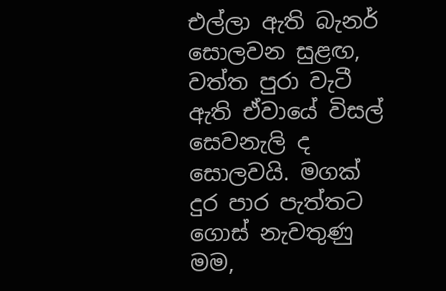එල්ලා ඇති බැනර් සොලවන සුළඟ, වත්ත පුරා වැටී ඇති ඒවායේ විසල් සෙවනැලි ද සොලවයි. මගක් දුර පාර පැත්තට ගොස් නැවතුණු මම,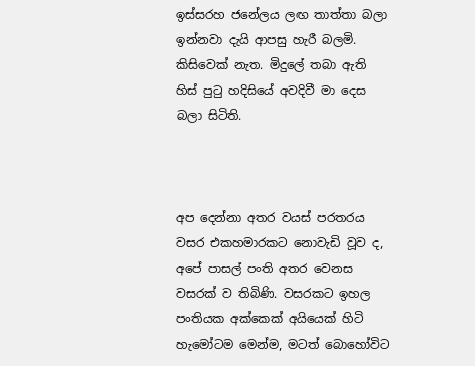ඉස්සරහ ජනේලය ලඟ තාත්තා බලා ඉන්නවා දැයි ආපසු හැරී බලමි. කිසිවෙක් නැත. මිදුලේ තබා ඇති හිස් පුටු හදිසියේ අවදිවී මා දෙස බලා සිටිති.



අප දෙන්නා අතර වයස් පරතරය වසර එකහමාරකට නොවැඩි වූව ද, අපේ පාසල් පංති අතර වෙනස වසරක් ව තිබිණි. වසරකට ඉහල පංතියක අක්කෙක් අයියෙක් හිටි හැමෝටම මෙන්ම, මටත් බොහ‍ෝවිට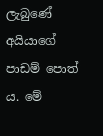ලැබුණේ අයියාගේ පාඩම් පොත් ය. මේ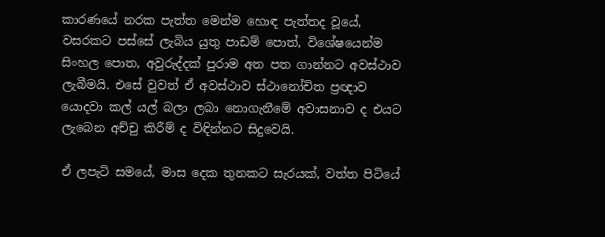කාරණයේ නරක පැත්ත මෙන්ම හොඳ පැත්තද ‍වූයේ, වසරකට පස්සේ ලැබිය යුතු පාඩම් පොත්, විශේෂයෙන්ම සිංහල පොත, අවුරුද්දක් පුරාම අත පත ගාන්නට අවස්ථාව ලැබීමයි. එසේ වුවත් ඒ අවස්ථාව ස්ථාන‍ෝචිත ප්‍රඥාව යොදවා කල් යල් බලා ලබා නොගැනීමේ අවාසනාව ද එයට ලැබෙන අච්චු කිරීම් ද විඳින්නට සිදුවෙයි.

ඒ ලපැටි සමයේ, මාස දෙක තුනකට සැරයක්, වත්ත පිටියේ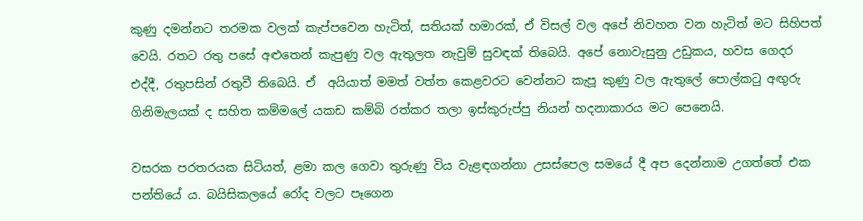කුණු දමන්නට තරමක වලක් කැප්පවෙන හැටිත්, සතියක් හමාරක්, ඒ විසල් වල‍ අප‍ේ නිවහන වන හැටිත් මට සිහිපත් වෙයි. රතට රතු පසේ අළුතෙන් කැපුණු වල ඇතුලත නැවුම් සුවඳක් තිබෙයි. අපේ නොවැසුනු උඩුකය, හවස ගෙදර එද්දී, රතුපසින් රතුවී තිබෙයි. ඒ  අයියාත් මමත් වත්ත කෙළවරට වෙන්නට කැපූ කුණු වල ඇතුලේ පොල්කටු අඟුරු ගිනිමැලයක් ද සහිත කම්ම‍ලේ යකඩ කම්බි රත්කර තලා ඉස්කුරුප්පු නියන් හදනාකාරය මට පෙනෙයි.

වසරක පරතරයක සිටියත්, ළමා කල ගෙවා තුරුණු විය වැළඳගන්නා උසස්පෙල සමයේ දී අප දෙන්නාම උගත්තේ එක පන්තියේ ය. බයිසිකලයේ ර‍ෝද වලට පෑගෙන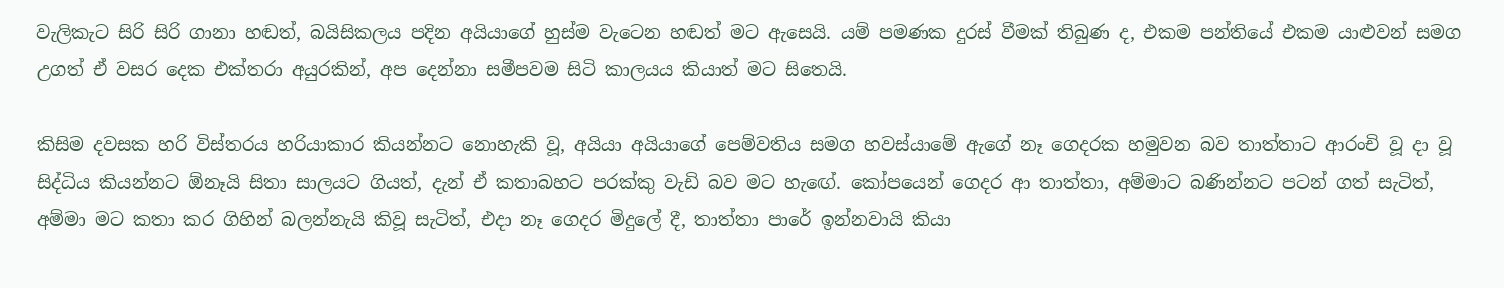වැලිකැට සිරි සිරි ගානා හඬත්, බයිසිකලය පදින අයියාග‍ේ හුස්ම වැටෙන හඬත් මට ඇසෙයි. යම් පමණක දුරස් වීමක් තිබුණ ද, එකම පන්තියේ එකම යාළුවන් සමග උගත් ඒ වසර දෙක එක්තරා අයුරකින්, අප දෙන්නා සමීපවම සිටි කාලයය කියාත් මට සිතෙයි.

කිසිම දවසක හරි විස්තරය හරියාකාර කියන්නට නොහැකි වූ, අයියා අයියාගේ පෙම්වතිය සමග හවස්යාමේ ඇගේ නෑ ගෙදරක හමුවන බව තාත්තාට ආරංචි වූ දා වූ සිද්ධිය කියන්නට ඕනෑයි සිතා සාලයට ගියත්, දැන් ඒ කතාබහට පරක්කු වැඩි බව මට හැඟ‍ේ. කෝපයෙන් ගෙදර ආ තාත්තා, අම්මාට බණින්නට පටන් ගත් සැටිත්, අම්මා මට කතා කර ගිහින් බලන්නැයි කිවූ සැටිත්, එදා නෑ ගෙදර මිදුලේ දී, තාත්තා පාරේ ඉන්නවායි කියා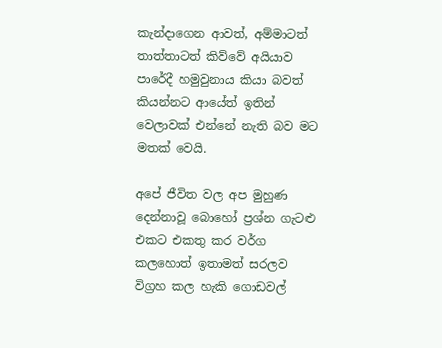කැන්දාගෙන ආවත්, අම්මාටත් තාත්තාටත් කිව්වේ අයියාව පාරේදී හමුවුනාය කියා බවත් කියන්නට ආයේත් ඉතින් වෙලාවක් එන්නේ නැති බව මට මතක් වෙයි.

අපේ ජීවිත වල අප මුහුණ දෙන්නාවූ බොහ‍ෝ ප්‍රශ්න ගැටළු එකට එකතු කර වර්ග කලහොත් ඉතාමත් සරලව විග්‍රහ කල හැකි ගොඩවල්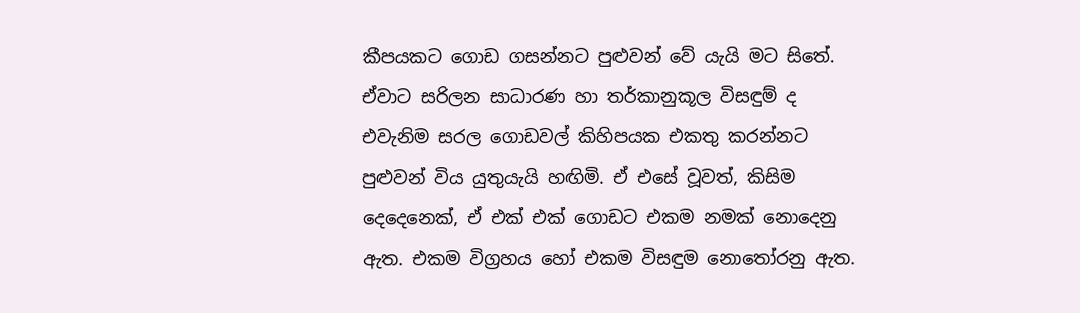කීපයකට ගොඩ ගසන්නට පුළුවන් වේ යැයි මට සිතේ. ඒවාට සරිලන සාධාරණ හා තර්කානුකූල විසඳුම් ද එවැනිම සරල ගොඩවල් කිහිපයක එකතු කරන්නට පුළුවන් විය යුතුයැයි හඟිමි. ඒ එසේ වූවත්, කිසිම දෙදෙනෙක්, ඒ ‍එක් එක් ගොඩට එකම නමක් නොදෙනු ඇත. එකම විග්‍රහය හෝ එකම විසඳුම නොතෝරනු ඇත.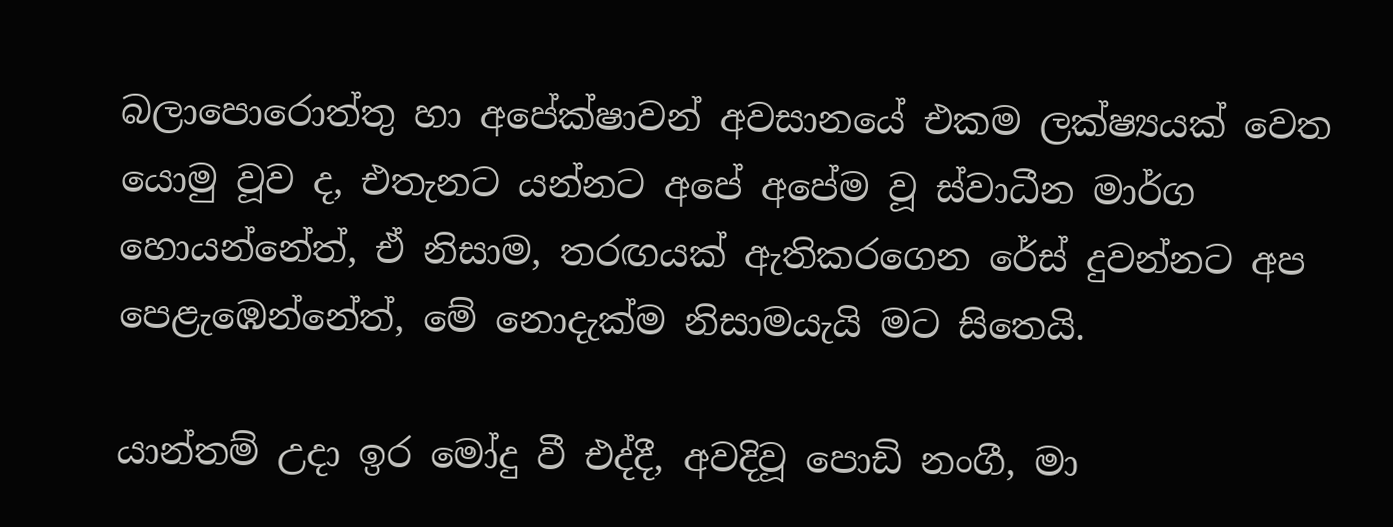බලාපොරොත්තු හා අප‍ේක්ෂාවන් අවසානයේ එකම ලක්ෂ්‍යයක් වෙත යොමු වූව ද, එතැනට යන්නට අපේ අපේම වූ ස්වාධීන මාර්ග හොයන්නේත්, ඒ නිසාම, තරඟයක් ඇතිකරගෙන රේස් දුවන්නට අප පෙළැඹෙන්නේත්, මේ නොදැක්ම නිසාමයැයි මට සිතෙයි.

යාන්තම් උදා ඉර මෝදු වී එද්දී, අවදිවූ පොඩි නංගී, මා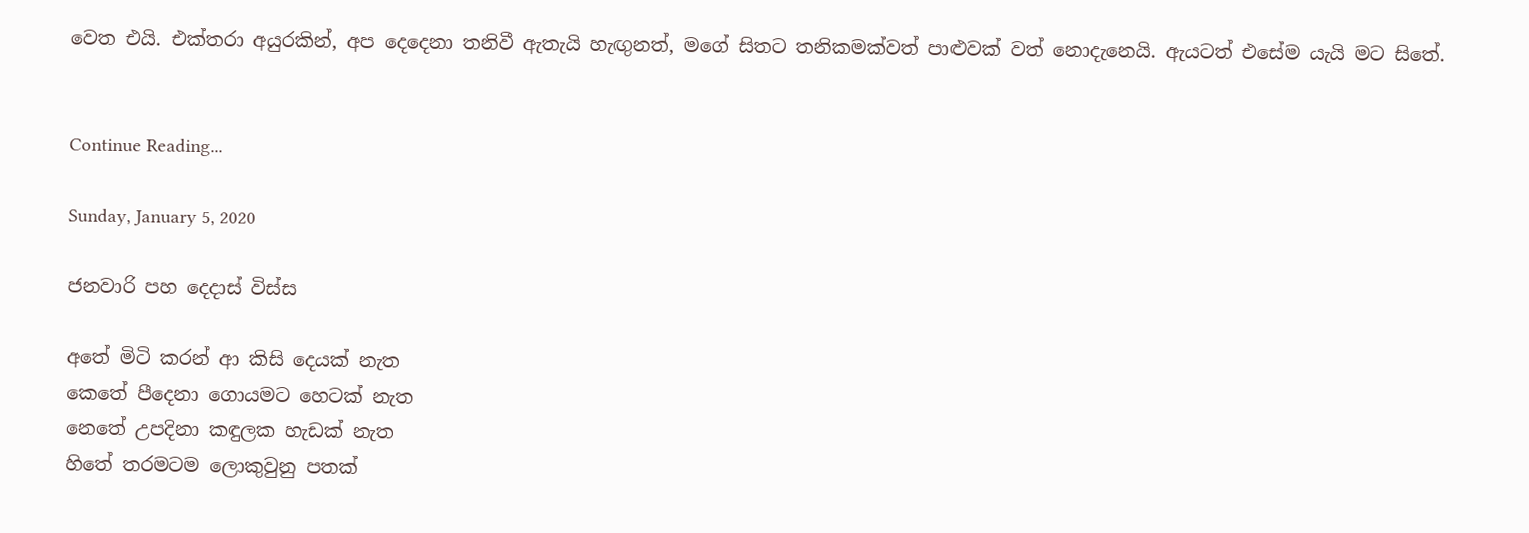වෙත එයි. එක්තරා අයුරකින්, අප දෙදෙනා තනිවී ඇතැයි හැඟුනත්, මගේ සිතට තනිකමක්වත් පාළුවක් වත් නොදැනෙයි. ඇයටත් එසේම යැයි මට ‍සිතේ.


Continue Reading...

Sunday, January 5, 2020

ජනවාරි පහ දෙදාස් විස්ස

අතේ මිටි කරන් ආ කිසි දෙයක් නැත
කෙතේ පීදෙනා ගොයමට හෙටක් නැත
නෙතේ උපදිනා කඳුලක හැඩක් නැත
හිතේ තරමටම ලොකුවුනු පතක්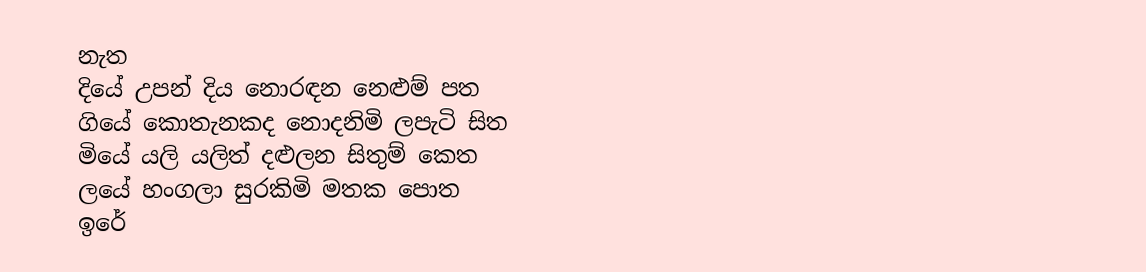නැත
දියේ උපන් දිය නොරඳන නෙළුම් පත
ගියේ කොතැනකද නොදනිමි ලපැටි සිත
මියේ යලි යලිත් දළුලන සිතුම් කෙත
ලයේ හංගලා සුරකිමි මතක පොත
ඉරේ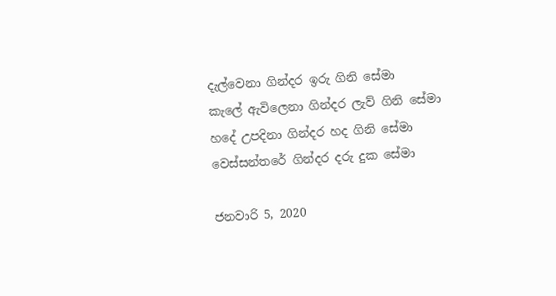දැල්වෙනා ගින්දර ඉරු ගිනි සේමා
කැලේ ඇවිලෙනා ගින්දර ලැව් ගිනි සේමා
හදේ උපදිනා ගින්දර හද ගිනි සේමා
වෙස්සන්තරේ ගින්දර දරු දුක සේමා

ජනවාරි 5, 2020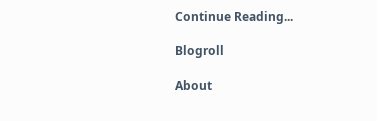Continue Reading...

Blogroll

About